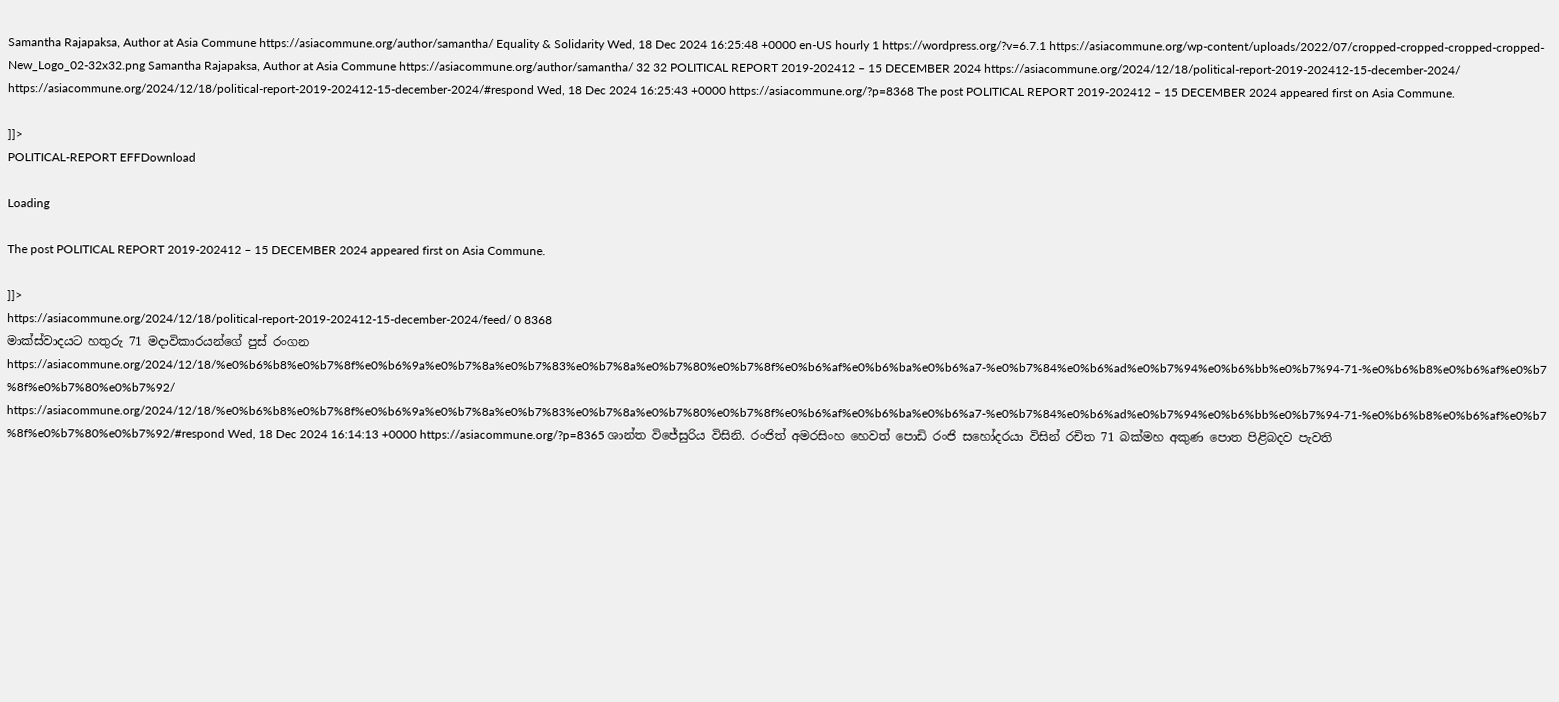Samantha Rajapaksa, Author at Asia Commune https://asiacommune.org/author/samantha/ Equality & Solidarity Wed, 18 Dec 2024 16:25:48 +0000 en-US hourly 1 https://wordpress.org/?v=6.7.1 https://asiacommune.org/wp-content/uploads/2022/07/cropped-cropped-cropped-cropped-New_Logo_02-32x32.png Samantha Rajapaksa, Author at Asia Commune https://asiacommune.org/author/samantha/ 32 32 POLITICAL REPORT 2019-202412 – 15 DECEMBER 2024 https://asiacommune.org/2024/12/18/political-report-2019-202412-15-december-2024/ https://asiacommune.org/2024/12/18/political-report-2019-202412-15-december-2024/#respond Wed, 18 Dec 2024 16:25:43 +0000 https://asiacommune.org/?p=8368 The post POLITICAL REPORT 2019-202412 – 15 DECEMBER 2024 appeared first on Asia Commune.

]]>
POLITICAL-REPORT EFFDownload

Loading

The post POLITICAL REPORT 2019-202412 – 15 DECEMBER 2024 appeared first on Asia Commune.

]]>
https://asiacommune.org/2024/12/18/political-report-2019-202412-15-december-2024/feed/ 0 8368
මාක්ස්වාදයට හතුරු 71 මදාවිකාරයන්ගේ පුස් රංගන https://asiacommune.org/2024/12/18/%e0%b6%b8%e0%b7%8f%e0%b6%9a%e0%b7%8a%e0%b7%83%e0%b7%8a%e0%b7%80%e0%b7%8f%e0%b6%af%e0%b6%ba%e0%b6%a7-%e0%b7%84%e0%b6%ad%e0%b7%94%e0%b6%bb%e0%b7%94-71-%e0%b6%b8%e0%b6%af%e0%b7%8f%e0%b7%80%e0%b7%92/ https://asiacommune.org/2024/12/18/%e0%b6%b8%e0%b7%8f%e0%b6%9a%e0%b7%8a%e0%b7%83%e0%b7%8a%e0%b7%80%e0%b7%8f%e0%b6%af%e0%b6%ba%e0%b6%a7-%e0%b7%84%e0%b6%ad%e0%b7%94%e0%b6%bb%e0%b7%94-71-%e0%b6%b8%e0%b6%af%e0%b7%8f%e0%b7%80%e0%b7%92/#respond Wed, 18 Dec 2024 16:14:13 +0000 https://asiacommune.org/?p=8365 ශාන්ත විජේසුරිය විසිනි. රංජිත් අමරසිංහ හෙවත් පොඩි රංජි සහෝදරයා විසින් රචිත 71 බක්මහ අකුණ පොත පිළිබදව පැවති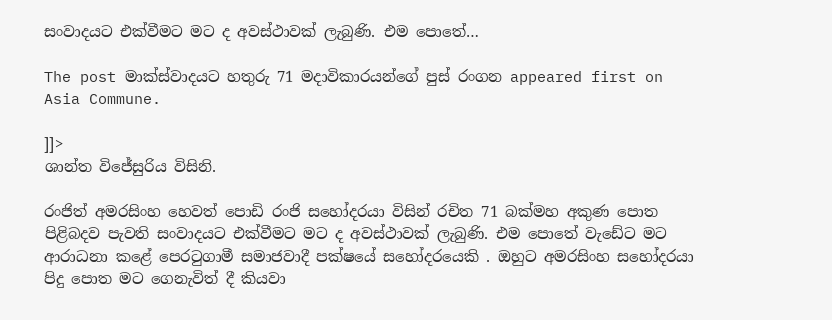සංවාදයට එක්වීමට මට ද අවස්ථාවක් ලැබුණි. එම පොතේ…

The post මාක්ස්වාදයට හතුරු 71 මදාවිකාරයන්ගේ පුස් රංගන appeared first on Asia Commune.

]]>
ශාන්ත විජේසුරිය විසිනි.

රංජිත් අමරසිංහ හෙවත් පොඩි රංජි සහෝදරයා විසින් රචිත 71 බක්මහ අකුණ පොත පිළිබදව පැවති සංවාදයට එක්වීමට මට ද අවස්ථාවක් ලැබුණි. එම පොතේ වැඩේට මට ආරාධනා කළේ පෙරටුගාමී සමාජවාදී පක්ෂයේ සහෝදරයෙකි . ඔහුට අමරසිංහ සහෝදරයා පිදු පොත මට ගෙනැවිත් දී කියවා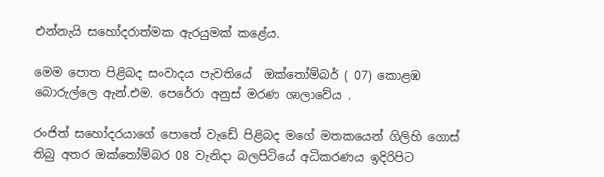එන්නැයි සහෝදරාත්මක ඇරයුමක් කළේය.

මෙම පොත පිළිබද සංවාදය පැවතියේ  ඔක්තෝම්බර් ( 07) කොළඹ බොරුල්ලෙ ඇන්.එම. පෙරේරා අනුස් මරණ ශාලාවේය .

රංජිත් සහෝදරයාගේ පො‌තේ වැඩේ පිළිබද මගේ මතකයෙන් ගිලිහි ගොස් තිබු අතර ඔක්තෝම්බර 08 වැනිදා බලපිටියේ අධිකරණය ඉදිරිපිට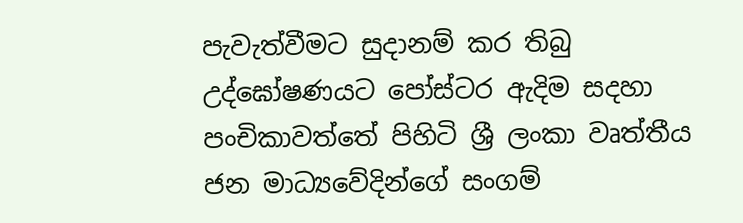පැවැත්වීමට සුදානම් කර තිබු උද්ඝෝෂණයට පෝස්ටර ඇදිම සදහා පංචිකාවත්තේ පිහිටි ශ්‍රී ලංකා වෘත්තීය ජන මාධ්‍යවේදින්ගේ සංගම්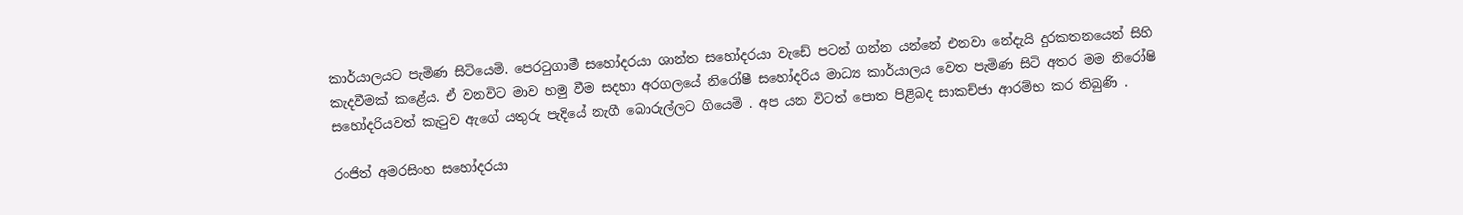කාර්යාලයට පැමිණ සිටියෙමි. පෙරටුගාමී සහෝදරයා ශාන්ත සහෝදරයා වැඩේ පටන් ගන්න යන්නේ එනවා නේදැයි දුරකතනයෙන් සිහි කැදවීමක් කළේය. ඒ වනවිට මාව හමු වීම සදහා අරගලයේ නිරෝෂී සහෝදරිය මාධ්‍ය කාර්යාලය වෙත පැමිණ සිටි අතර මම නිරෝෂි සහෝදරියවත් කැටුව ඇගේ යතුරු පැදියේ නැගී බොරුල්ලට ගියෙමි . අප යන විටත් පොත පිළිබද සාකච්ජා ආරම්භ කර තිබුණි .

රංජිත් අමරසිංහ සහෝදරයා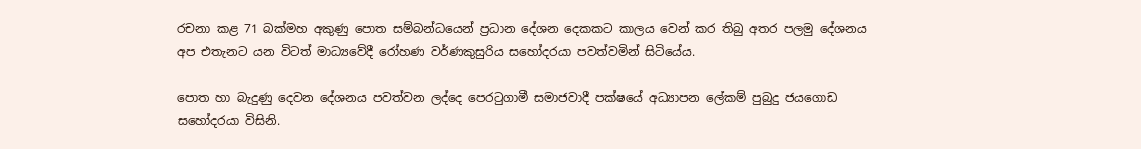රචනා කළ 71 බක්මහ අකුණු පොත සම්බන්ධයෙන් ප්‍රධාන දේශන දෙකකට කාලය වෙන් කර තිබු අතර පලමු දේශනය අප එතැනට යන විටත් මාධ්‍යවේදී රෝහණ වර්ණකුසුරිය සහෝදරයා පවත්වමින් සිටියේය.

පොත හා බැදුණු දෙවන දේශනය පවත්වන ලද්දෙ පෙරටුගාමී සමාජවාදී පක්ෂයේ අධ්‍යාපන ලේකම් පුබුදු ජයගොඩ සහෝදරයා විසිනි.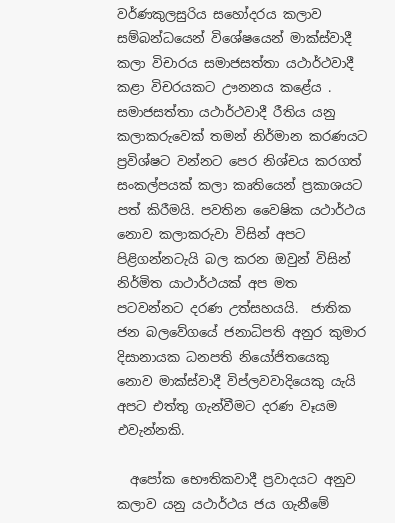වර්ණකුලසුරිය සහෝදරය කලාව සම්බන්ධයෙන් විශේෂයෙන් මාක්ස්වාදී කලා විචාරය සමාජසත්තා යථාර්ථවාදී කළා විචරයකට ඌනනය කළේය . සමාජසත්තා යථාර්ථවාදී රීතිය යනු කලාකරුවෙක් තමන් නිර්මාන කරණයට ප්‍රවිශ්ෂට වන්නට පෙර නිශ්චය කරගත් සංකල්පයක් කලා කෘතියෙන් ප්‍රකාශයට පත් කිරීමයි. පවතින වෛෂික යථාර්ථය නොව කලාකරුවා විසින් අපට පිළිගන්නටැයි බල කරන ඔවුන් විසින් නිර්මිත යාථාර්ථයක් අප මත පටවන්නට දරණ උත්සහයයි.  ජාතික ජන බලවේගයේ ජනාධිපති අනුර කුමාර දිසානායක ධනපති නියෝජිතයෙකු නොව මාක්ස්වාදී විප්ලවවාදියෙකු යැයි අපට එත්තු ගැන්වීමට දරණ වෑයම එවැන්නකි‍.

  අපෝක භෞතිකවාදී ප්‍රවාදයට අනුව කලාව යනු යථාර්ථය ජය ගැනීමේ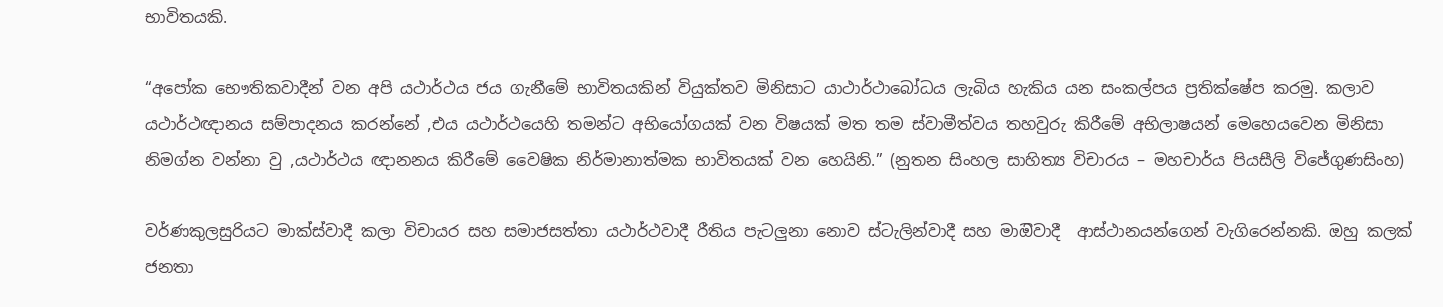භාවිතයකි.

“අපෝක භෞතිකවාදීන් වන අපි යථාර්ථය ජය ගැනීමේ භාවිතයකින් වියුක්තව මිනිසාට යාථාර්ථාබෝධය ලැබිය හැකිය යන සංකල්පය ප්‍රතික්ෂේප කරමු. කලාව යථාර්ථඥානය සම්පාදනය කරන්නේ ,එය යථාර්ථයෙහි තමන්ට අභියෝගයක් වන විෂයක් මත තම ස්වාමීත්වය තහවුරු කිරීමේ අභිලාෂයන් මෙහෙයවෙන මිනිසා නිමග්න වන්නා වු ,යථාර්ථය ඥානනය කිරීමේ වෛෂික නිර්මානාත්මක භාවිතයක් වන හෙයිනි.” (නුතන සිංහල සාහිත්‍ය විචාරය – මහචාර්ය පියසීලි විජේගුණසිංහ)

වර්ණකුලසුරියට මාක්ස්වාදී කලා විචායර සහ සමාජසත්තා යථාර්ථවාදී රීතිය පැටලුනා නොව ස්ටැලින්වාදී සහ මාඔිවාදී  ආස්ථානයන්ගෙන් වැගිරෙන්නකි. ඔහු කලක් ජනතා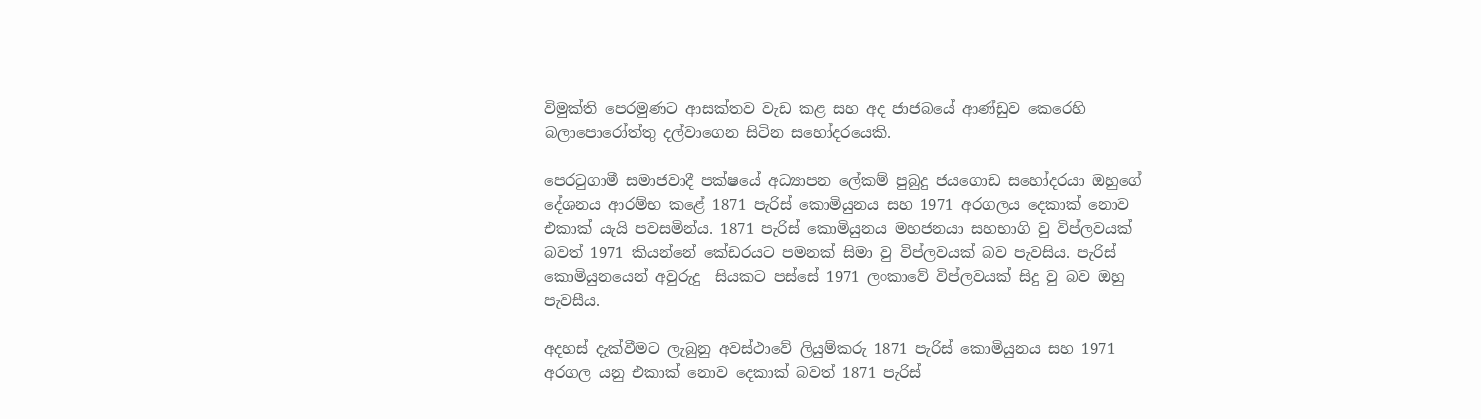විමුක්ති පෙරමුණට ආසක්තව වැඩ කළ සහ අද ජාජබයේ ආණ්ඩුව කෙරෙහි බලාපොරෝත්තු දල්වාගෙන සිටින සහෝදරයෙකි.

පෙරටුගාමී සමාජවාදී පක්ෂයේ අධ්‍යාපන ලේකම් පුබුදු ජයගොඩ සහෝදරයා ඔහුගේ දේශනය ආරම්භ කළේ 1871 පැරිස් කොමියුනය සහ 1971 අරගලය දෙකාක් නොව එකාක් යැයි පවසමින්ය. 1871 පැරිස් කොමියුනය මහජනයා සහභාගි වු විප්ලවයක් බවත් 1971 කියන්නේ කේඩරයට පමනක් සිමා වු විප්ලවයක් බව පැවසිය. පැරිස් කොමියුනයෙන් අවුරුදු  සියකට පස්සේ 1971 ලංකාවේ විප්ලවයක් සිදු වු බව ඔහු පැවසීය.

අදහස් දැක්වීමට ලැබුනු අවස්ථාවේ ලියුම්කරු 1871 පැරිස් කොමියුනය සහ 1971 අරගල යනු එකාක් නොව දෙකාක් බවත් 1871 පැරිස්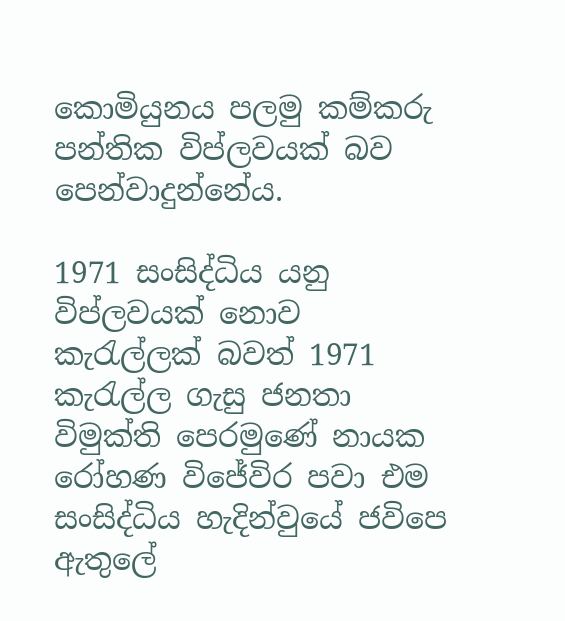කොමියුනය පලමු කම්කරු පන්තික විප්ලවයක් බව පෙන්වාදුන්නේය.

1971 සංසිද්ධිය යනු විප්ලවයක් නොව කැරැල්ලක් බවත් 1971 කැරැල්ල ගැසු ජනතා විමුක්ති පෙරමුණේ නායක රෝහණ විජේවිර පවා එම සංසිද්ධිය හැදින්වුයේ ජවිපෙ ඇතුලේ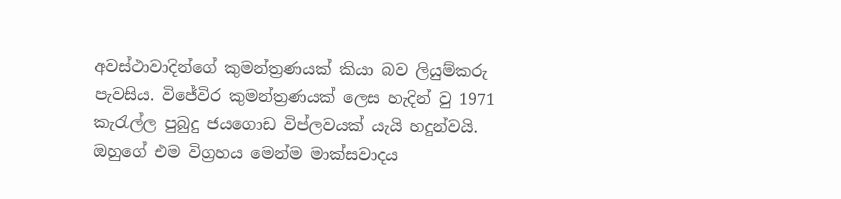අවස්ථාවාද‍ින්ගේ කුමන්ත්‍රණයක් කියා බව ලියුම්කරු පැවසිය. විජේවිර කුමන්ත්‍රණයක් ලෙස හැදින් වු 1971  කැරැල්ල පුබුදු ජයගොඩ විප්ලවයක් යැයි හදුන්වයි. ඔහුගේ එම විග්‍රහය මෙන්ම මාක්සවාද‍ය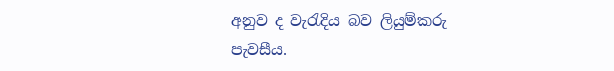අනුව ද වැරැදිය බව ලියුම්කරු පැවසීය.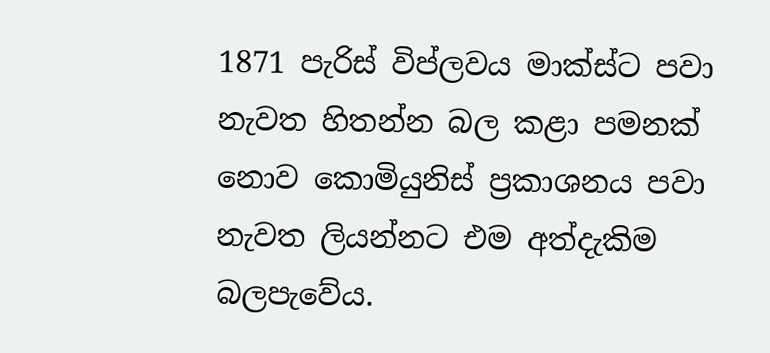1871 පැරිස් විප්ලවය මාක්ස්ට පවා නැවත හිතන්න බල කළා පමනක් නොව කොමියුනිස් ප්‍රකාශනය පවා නැවත ලියන්නට එම අත්දැකිම බලප‍ැවේය.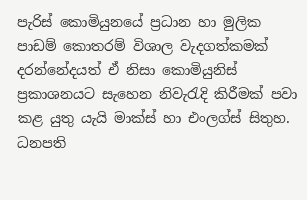පැරිස් කොමියුනයේ ප්‍රධාන හා මුලික පාඩම් කොතරම් විශාල වැදගත්කමක් දරන්නේදයත් ඒ නිසා කොමියුනිස් ප්‍රකාශනයට සැහෙන නිවැරැදි කිරීමක් පවා කළ යුතු යැයි මාක්ස් හා එංලග්ස් සිතුහ.  ධනපති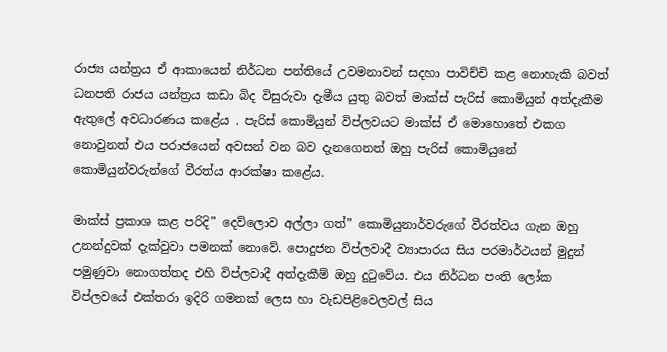රාජ්‍ය යන්ත්‍රය ඒ ආකායෙන් නිර්ධන පන්තියේ උවමනාවන් සදහා පාවිච්චි කළ නොහැකි බවත් ධනපති රාජය යන්ත්‍රය කඩා බිද විසුරුවා දැමීය යුතු බවත් මාක්ස් පැරිස් කොමියුන් අත්දැකීම ඇතුලේ අවධාරණය කළේය . පැරිස් කොමියුන් විප්ලවයට මාක්ස් ඒ මොහොතේ එකග නොවුනත් එය පරාජයෙන් අවසන් වන බව දැනගෙනත් ඔහු පැරිස් කොමියුනේ කොමියුන්වරුන්ගේ වීරත්ය ආරක්ෂා කළේය.

මාක්ස් ප්‍රකාශ කළ පරිදි” දෙව්ලොව අල්ලා ගත්” කොමියුනාර්වරුගේ වීරත්වය ගැන ඔහු උනන්දුවක් දැක්වුවා පමනක් නොවේ. පොදුජන විප්ලවාදී ව්‍යාපාරය සිය පරමාර්ථයන් මුදුන් පමුණුවා නොගත්තද එහි විප්ලවාදී අත්දැකීම් ඔහු දුටුවේය. එය නිර්ධන පංති ලෝක විප්ලවයේ එක්තරා ඉදිරි ගමනක් ලෙස හා වැඩපිළිවෙලවල් සිය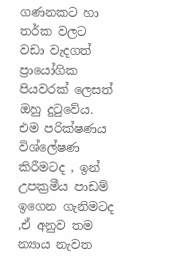ගණනකට හා තර්ක වලට වඩා වැදගත් ප්‍රායෝගික පියවරක් ලෙසත් ඔහු දුටුවේය. එම පරික්ෂණය විශ්ලේෂණ කිරීමටද , ඉන් උපක්‍රමීය පාඩම් ඉගෙන ගැනිමටද  ,ඒ අනුව තම න්‍යාය නැවත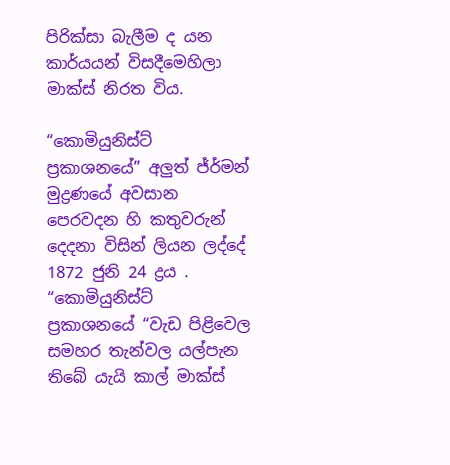පිරික්සා බැලීම ද යන කාර්යයන් විසදීමෙහිලා මාක්ස් නිරත විය.

“කොමියුනිස්ට් ප්‍රකාශනයේ” අලුත් ජ්ර්මන් මුද්‍රණයේ අවසාන පෙරවදන හි කතුවරුන් දෙදනා විසින් ලියන ලද්දේ 1872 ජුනි 24 ද්‍රය . “කොමියුනිස්ට්  ප්‍රකාශනයේ “වැඩ පිළිවෙල සමහර තැන්වල යල්පැන තිබේ යැයි කාල් මාක්ස්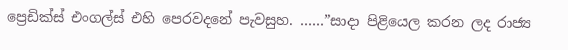ප්‍රෙඩික්ස් එංගල්ස් එහි පෙරවදනේ පැවසුහ. ……”සාදා පිළියෙල කරන ලද රාජ්‍ය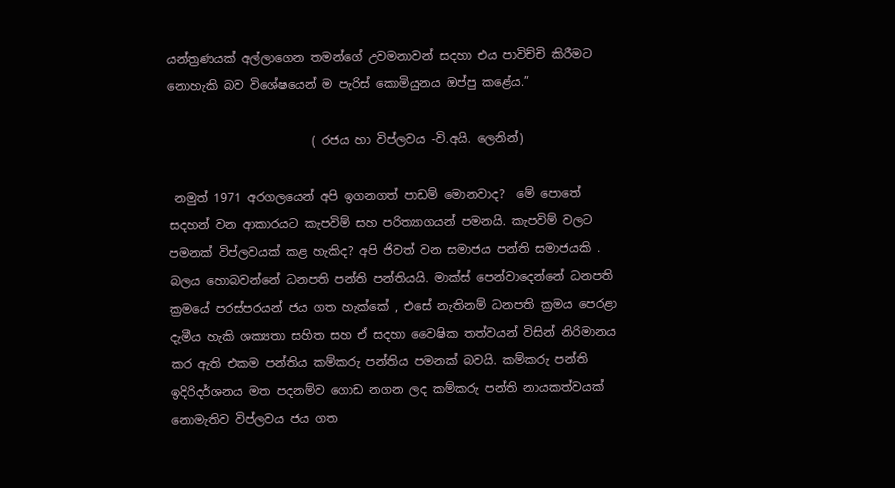යන්ත්‍රණයක් අල්ලාගෙන තමන්ගේ උවමනාවන් සදහා එය පාවිච්චි කිරීමට නොහැකි බව විශේෂයෙන් ම පැරිස් කොමියුනය ඔප්පු කළේය.”

                        ( රජය හා විප්ලවය -වි.අයි. ලෙනින්)

 නමුත් 1971 අරගලයෙන් අපි ඉගනගත් පාඩම් මොනවාද?  මේ පොතේ සදහන් වන ආකාරයට කැපවිම් සහ පරිත්‍යාගයන් පමනයි. කැපවිම් වලට පමනක් විප්ලවයක් කළ හැකිද? අපි ජිවත් වන සමාජය පන්ති සමාජයකි . බලය හොබවන්නේ ධනපති පන්ති පන්තියයි. මාක්ස් පෙන්වාදෙන්නේ ධනපති ක්‍රමයේ පරස්පරයන් ජය ගත හැක්කේ , එසේ නැතිනම් ධනපති ක්‍රමය පෙරළා දැමීය හැකි ශක්‍යතා සහිත සහ ඒ සදහා වෛෂික තත්වයන් විසින් නිරිමානය කර ඇති එකම පන්තිය කම්කරු පන්තිය පමනක් බවයි. කම්කරු පන්ති ඉදිරිදර්ශනය මත පදනම්ව ගොඩ නගන ලද කම්කරු පන්ති නායකත්වයක් නොමැතිව විප්ලවය ජය ගත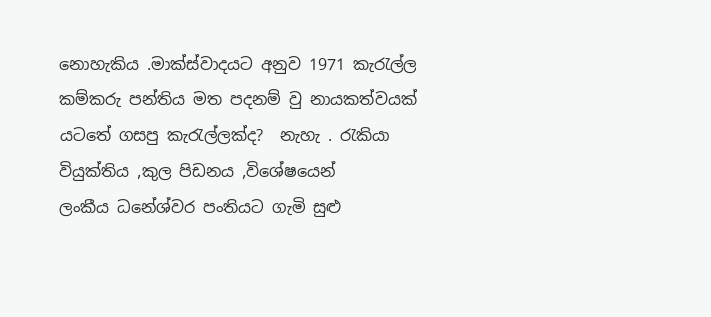නොහැකිය .මාක්ස්වාදයට අනුව 1971 කැරැල්ල කම්කරු පන්තිය මත පදනම් වු නායකත්වයක් යටතේ ගසපු කැරැල්ලක්ද?  නැහැ . රැකියා වියුක්තිය ,කුල පිඩනය ,විශේෂයෙන් ලංකීය ‍ධනේශ්වර පංතියට ගැමි සුළු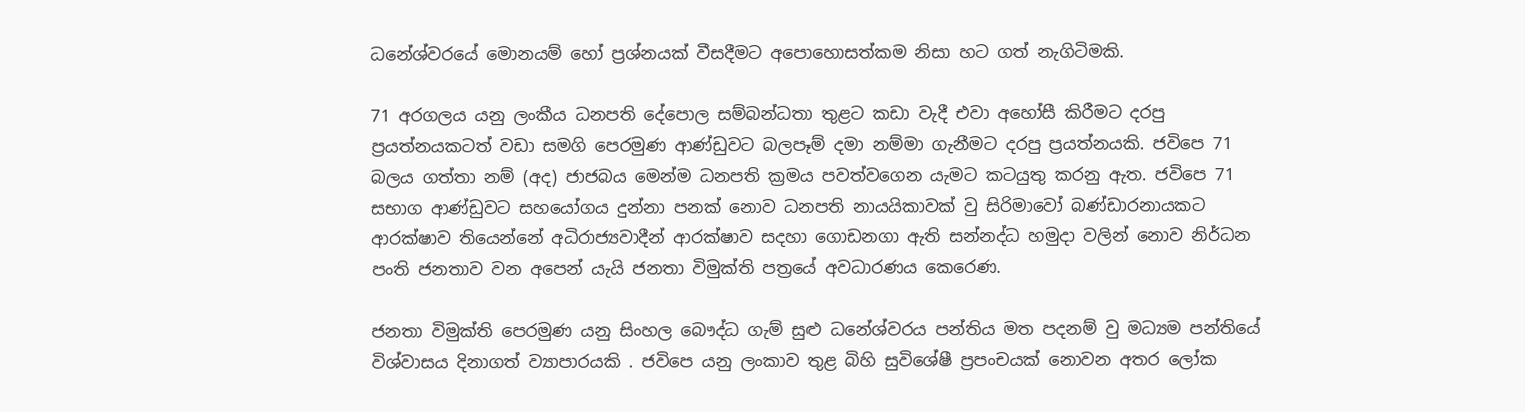ධනේශ්වරයේ මොනයම් හෝ ප්‍රශ්නයක් වීසදීමට අපොහොසත්කම නිසා හට ගත් නැගිටිමකි.

71 අරගලය යනු ලංකීය ධනපති දේපොල සම්බන්ධතා තුළට කඩා වැදී එවා අහෝසී කිරීමට දරපු ප්‍රයත්නයකටත් වඩා සමගි පෙරමුණ ආ‍ණ්ඩුවට බලප‍ෑම් දමා නම්මා ගැනීමට දරපු ප්‍රයත්නයකි. ජවිපෙ 71 බලය ගත්තා නම් (අද) ජාජබය මෙන්ම ධනපති ක්‍රමය පවත්වගෙන ය‍ැමට කටයුතු කරනු ඇත. ජවිපෙ 71 සභාග ආණ්ඩුවට සහයෝගය දුන්නා පනක් නොව ධනපති නායයිකාවක් වු සිරිමාවෝ බණ්ඩාරනායකට ආරක්ෂාව තියෙන්නේ අධිරාජ්‍යවාදීන් ආරක්ෂාව සදහා ගොඩනගා ඇති සන්නද්ධ හමුදා වලින් නොව නිර්ධන පංති ජනතාව වන අපෙන් යැයි ජනතා විමුක්ති පත්‍රයේ අවධාරණය කෙරෙණ.

ජනතා විමුක්ති පෙරමුණ යනු සිංහල බෞද්ධ ගැම් සුළු ධනේශ්වරය පන්තිය මත පදනම් වු මධ්‍යම පන්තියේ විශ්වාසය දිනාගත් ව්‍යාපාරයකි . ජවිපෙ යනු ලංකාව තුළ බිහි සුවිශේෂී ප්‍රපංචයක් නොවන අතර ලෝක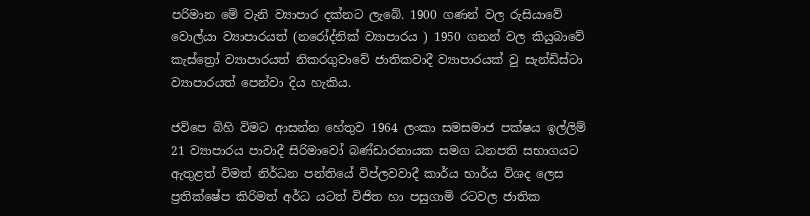පරිමාන මේ වැනි ව්‍යාපාර දක්නට ලැබේ. 1900 ගණන් වල රුසියාවේ වොල්යා ව්‍යාපාරයත් (නරෝද්නික් ව්‍යාපාරය ) 1950 ගනන් වල කියුබාවේ කැස්ත්‍රෝ ව්‍යාපාරයත් නිකරගුවාවේ ජාතිකවාදී ව්‍යාපාරයක් වු සැන්ඩිස්ටා ව්‍යාපාරයත් පෙන්වා දිය හැකිය.

ජවිපෙ බිහි විමට ආසන්න හේතුව 1964 ලංකා සමසමාජ පක්ෂය ඉල්ලිම් 21 ව්‍යාපාරය පාවාදී සිරිමාවෝ බණ්ඩාරනායක සමග ධනපති සභාගයට ඇතුළත් විමත් නිර්ධන පන්තියේ විප්ලවවාදී කාර්ය භාර්ය විශද ලෙස ප්‍රතික්ෂේප කිරිමත් අර්ධ යටත් විජිත හා පසුගාමි රටවල ජාතික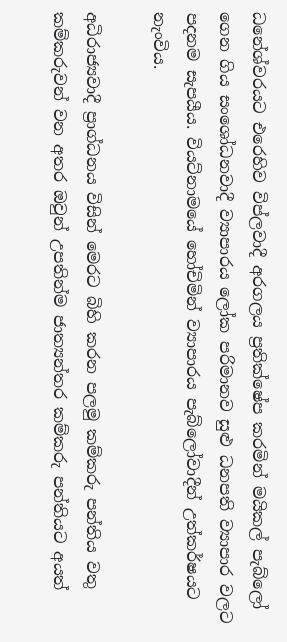ධනේශ්වරයට එරෙහිව විප්ලවාදී අරගලය ප්‍රතික්‌ෂේප කරමින් මයිකල් පැබ්ලෝ ගෙන ගිය සංශෝධනවාදී ව්‍යාපාරය ලෝක පරිමානව සුළු ධනපති ව්‍යාපාර වලට පදනම සැපයීය. වියට්නාමයේ හෝචිමින් ව්‍යාපාරය පැබ්ලෝවාදීන් උත්කර්ෂයට නැංවිය.

අධිරාජ්‍යවාදී ප්‍රාග්ධනය විසින් මෙරට බිහි කරන පලමු කම්කරු පන්තිය වතු කම්කරුවන් වන අතර ඔවුන් උපතින්ම ජාත්‍යන්තර කම්කරු පන්තියට අයත්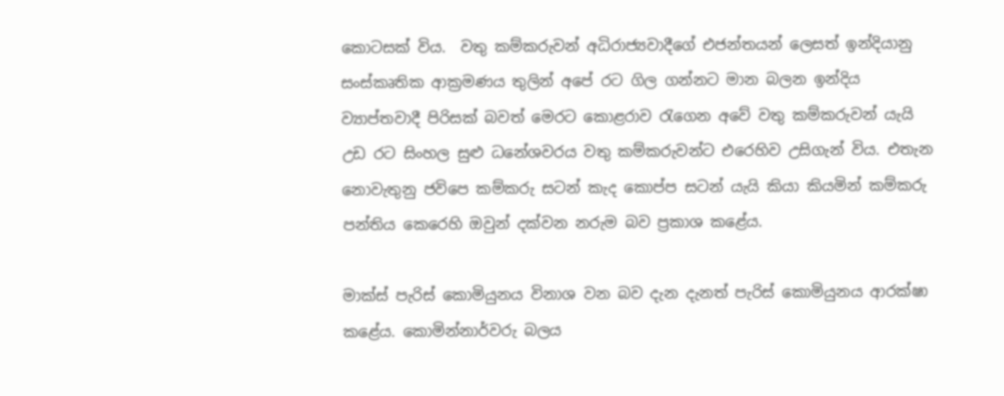කොටසක් විය.  වතු කම්කරුවන් අධිරාජ්‍යවාදීගේ එජන්තයන් ලෙසත් ඉන්දියානු සංස්කෘතික ආක්‍රමණය තුලින් අපේ රට ගිල ගන්නට මාන බලන ඉන්දිය ව්‍යාප්තවාදී පිරිසක් බවත් මෙරට කොළරාව රැගෙන අවේ වතු කම්කරුවන් යැයි උඩ රට සිංහල සුළු ධනේශවරය වතු කම්කරුවන්ට එරෙහිව උසිගැන් විය. එතැන නොවැතුනු ජවිපෙ කම්කරු සටන් කැද කොප්ප සටන් යැයි කියා කියමින් කම්කරු පන්තිය කෙරෙහි ඔවුන් දක්වන නරුම බව ප්‍රකාශ කළේය.

මාක්ස් පැරිස් කොමියුනය විනාශ වන බව දැන දැනත් පැරිස් කොමියුනය ආරක්ෂා කළේය. කොමින්නාර්වරු බලය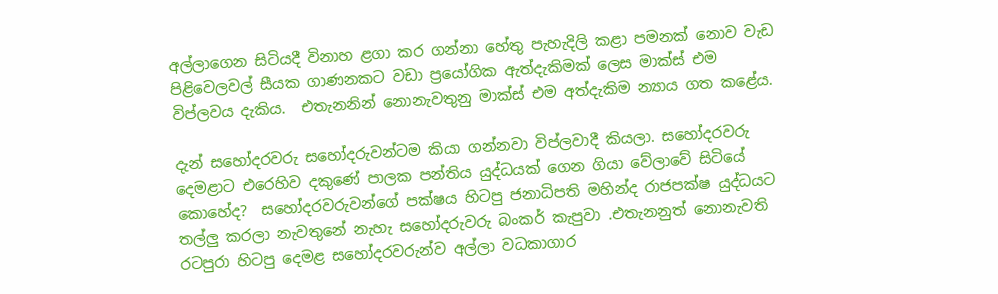අල්ලාගෙන සිටියදී විනාහ ළගා කර ගන්නා හේතු පැහැදිලි කළා පමනක් නොව වැඩ පිළිවෙලවල් සීයක ගාණනකට වඩා ප්‍රයෝගික ඇත්දැකිමක් ලෙස මාක්ස් එම විප්ලවය දැකිය.  එතැනනින් නොනැවතුනු මාක්ස් එම අත්දැකිම න්‍යාය ගත කළේය.

දැන් සහෝදරවරු සහෝදරුවන්ටම කියා ගන්නවා විප්ලවාදී කියලා. සහෝදරවරු දෙමළාට එරෙහිව දකුණේ පාලක පන්තිය යුද්ධයක් ගෙන ගියා වේලාවේ සිටියේ කොහේද?  සහෝදරවරුවන්ගේ පක්ෂය හිටපු ජනාධිපති මහින්ද රාජපක්ෂ යුද්ධයට තල්ලු කරලා නැවතුනේ නැහැ සහෝදරුවරු බංකර් කැපුවා .එතැනනුත් නොනැවති රටපුරා හිටපු දෙමළ සහෝදරවරුන්ව අල්ලා වධකාගාර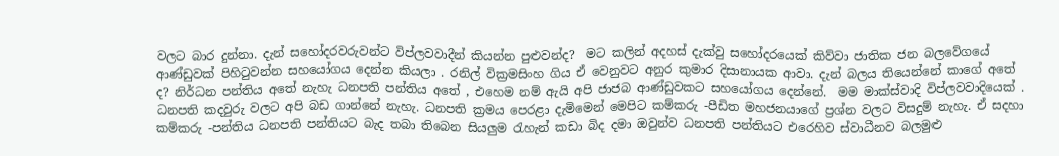වලට බාර දුන්නා. දැන් සහෝදරවරුවන්ට විප්ලවවාදීන් කියන්න පුළුවන්ද?  මට කලින් අදහස් දැක්වු සහෝදරයෙක් කිව්වා ජාතික ජන බලවේගයේ ආණ්ඩුවක් පිහිටුවන්න සහයෝගය දෙන්න කියලා . රනිල් වික්‍රමසිංහ ගිය ඒ වෙනුවට අනුර කුමාර දිසානායක ආවා. දැන් බලය තියෙන්නේ කාගේ අතේ ද? නිර්ධන පන්තිය අතේ නැහැ ධනපති පන්තිය අතේ , එහෙම නම් ඇයි අපි ජාජබ ආණ්ඩුවකට සහයෝගය දෙන්නේ.  මම මාක්ස්වාදි විප්ලවවාදියෙක් . ධනපති කදවුරු වලට අපි බඩ ගාන්නේ නැහැ. ධනපති ක්‍රමය පෙරළා දැමිමෙන් මෙපිට කම්කරු -පීඩිත මහජනයාගේ ප්‍රශ්න වලට විසදුම් නැහැ. ඒ සදහා කම්කරු -පන්තිය ධනපති පන්තියට බැද තබා තිබෙන සියලුම රැහැන් කඩා බිද දමා ඔවුන්ව ධනපති පන්තියට එරෙහිව ස්වාධීනව බලමුළු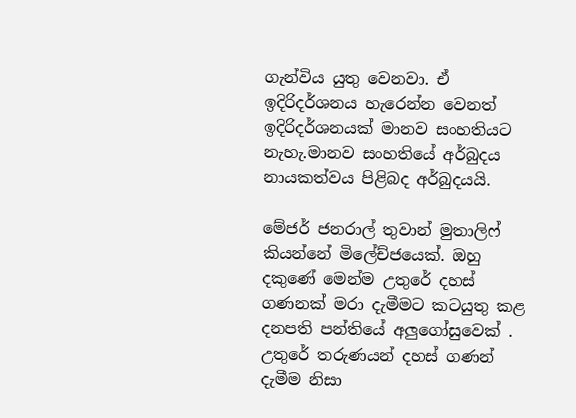ගැන්විය යුතු වෙනවා. ඒ ඉදිරිදර්ශනය හැරෙන්න වෙනත් ඉදිරිදර්ශනයක් මානව සංහතියට නැහැ.මානව සංහතියේ අර්බුදය නායකත්වය පිළිබද අර්බුදයයි.

මේජර් ජනරාල් තුවාන් මුතාලිෆ් කියන්නේ මිලේච්ජයෙක්. ඔහු දකුණේ මෙන්ම උතුරේ දහස් ගණනක් මරා දැමීමට කටයුතු කළ දනපති පන්තියේ අලුගෝසුවෙක් . උතුරේ තරුණයන් දහස් ගණන් දැමීම නිසා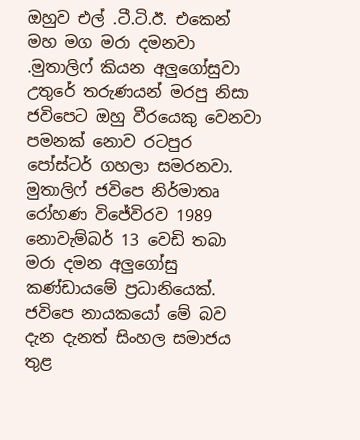ඔහුව එල් .ටී.ටි.ඊ. එකෙන් මහ මග මරා දමනවා .මුතාලිෆ් කියන අලුගෝසුවා උතුරේ තරුණයන් මරපු නිසා ජවිපෙට ඔහු වීරයෙකු වෙනවා පමනක් නොව රටපුර පෝස්ටර් ගහලා සමරනවා. මුතාලිෆ් ජවිපෙ නිර්මාතෘ රෝහණ විජේවිරව 1989 නොවැම්බර් 13 වෙඩි තබා මරා දමන අලුගෝසු කණ්ඩායමේ ප්‍රධානියෙක්. ජවිපෙ නායකයෝ මේ බව දැන දැනත් සිංහල සමාජය තුළ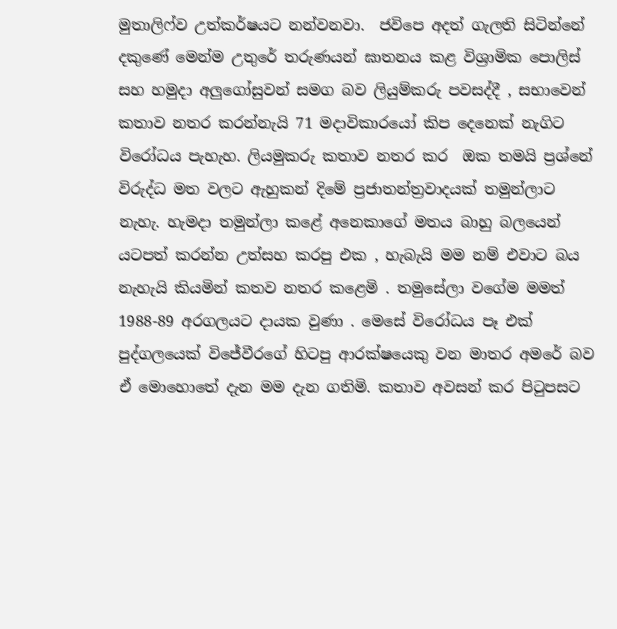මුතාලිෆ්ව උත්කර්ෂයට නන්වනවා.  ජවිපෙ අදත් ගැලති සිටින්නේ දකුණේ මෙන්ම උතුරේ තරුණයන් ඝාතනය කළ විශ්‍රාමික පොලිස් සහ හමුදා අලුගෝසුවන් සමග බව ලියුම්කරු පවසද්දී , සභාවෙන් කතාව නතර කරන්නැයි 71 මදාවිකාරයෝ කිප දෙනෙක් නැගිට විරෝධය පැහැහ. ලියමුකරු කතාව නතර කර  ඔක තමයි ප්‍රශ්නේ විරුද්ධ මත වලට ඇහුකන් දිමේ ප්‍රජාතන්ත්‍රවාදයක් තමුන්ලාට නැහැ. හැමදා තමුන්ලා කළේ අනෙකාගේ මතය බාහු බලයෙන් යටපත් කරන්න උත්සහ කරපු එක , හැබැයි මම නම් එවාට බය නැහැයි කියමින් කතව නතර කළෙමි . තමුසේලා වගේම මමත් 1988-89 අරගලයට දායක වුණා . මෙසේ විරෝධය පෑ එක් පුද්ගලයෙක් විජේවීරගේ හිටපු ආරක්ෂයෙකු වන මාතර අමරේ බව ඒ මොහොතේ දැන මම දැන ගතිමි. කතාව අවසන් කර පිටුපසට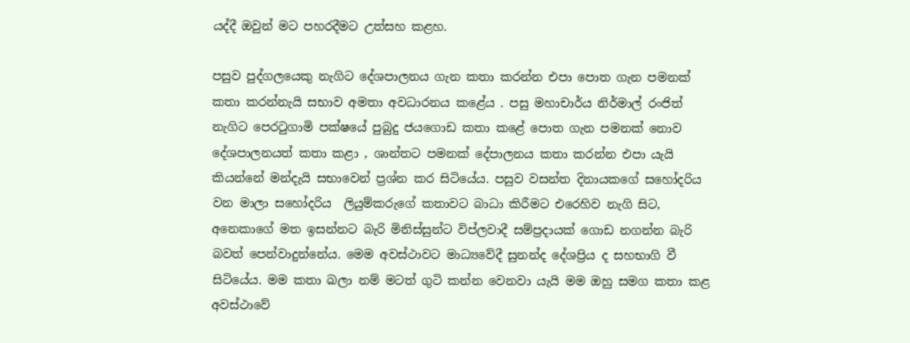යද්දී ඔවුන් මට පහරදීමට උත්සහ කළහ.

පසුව පුද්ගලයෙකු නැගිට දේශපාලනය ගැන කතා කරන්න එපා පොත ගැන පමනක් කතා කරන්නැයි සභාව අමතා අවධාරනය කළේය . පසු මහාචාර්ය නිර්මාල් රංජිත් නැගිට පෙරටුගාමි පක්ෂයේ පුබුදු ජයගොඩ කතා කළේ පොත ගැන පමනක් නොව දේශපාලනයත් කතා කළා , ශාන්තට පමනක් දේපාලනය කතා කරන්න එපා යැයි කියන්නේ මන්දැයි සභාවෙන් ප්‍රශ්න කර සිටියේය. පසුව වසන්ත දිනායකගේ සහෝදරිය වන මාලා සහෝදරිය  ලියුම්කරු‌ගේ කතාවට බාධා කිරීමට එරෙහිව නැගි සිට, අනෙකාගේ මත ඉසන්නට බැරි මිනිස්සුන්ට විප්ලවාදී සම්ප්‍රදායක් ගොඩ නගන්න බැරි බවත් පෙන්වාදුන්නේය. මෙම අවස්ථාවට මාධ්‍යවේදී සුනන්ද දේශප්‍රිය ද සහභාගි වී සිටියේය. මම කතා ඛලා නම් මටත් ගුටි කන්න වෙනවා යැයි මම ඔහු සමග කතා ක‍ළ අවස්ථාවේ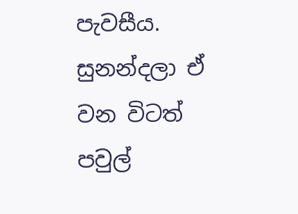පැවසීය. සුනන්දලා ඒ වන විටත් පවුල්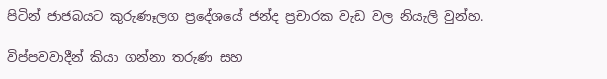පිටින් ජාජබයට කුරුණෑලග ප්‍රදේශයේ ජන්ද ප්‍රචාරක වැඩ වල නියැලි වුන්හ.

විප්පවවාදීන් කියා ගන්නා තරුණ සහ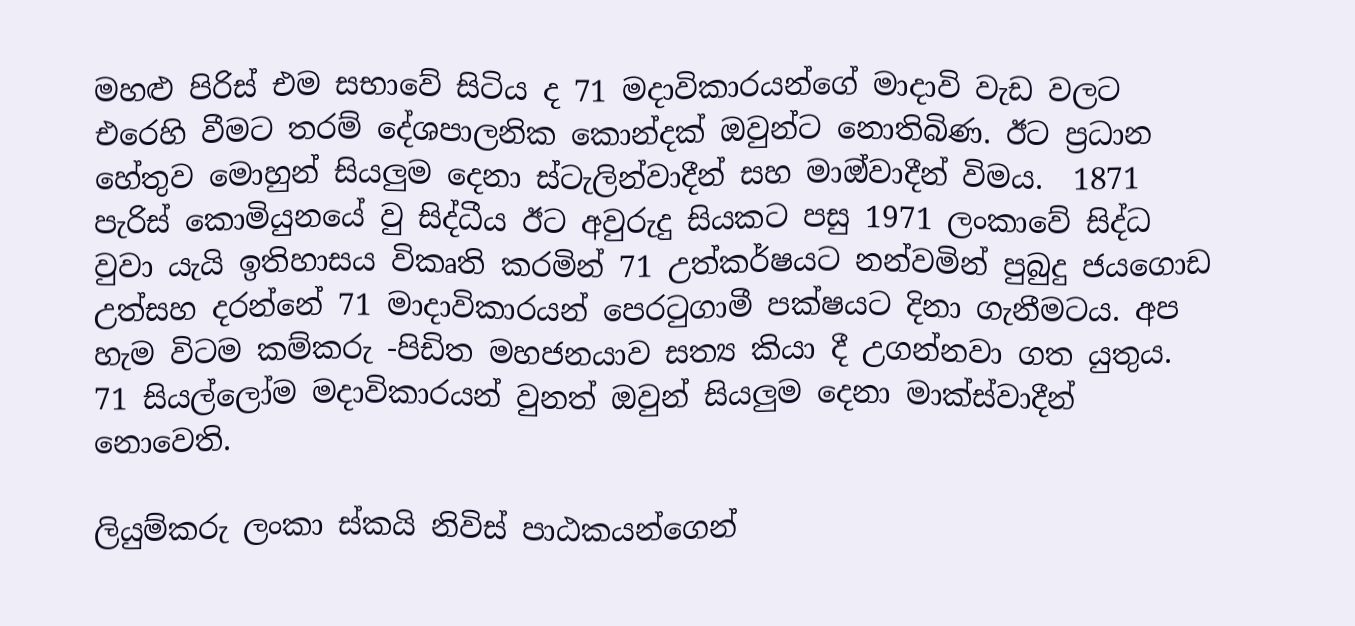මහළු පිරිස් එම සභාවේ සිටිය ද 71 මදාවිකාරයන්ගේ මාදාවි වැඩ වලට එරෙහි වීමට තරම් දේශපාලනික කොන්දක් ඔවුන්ට නොතිබිණ. ඊට ප්‍රධාන හේතුව මොහුන් සියලුම දෙනා ස්ටැලින්වාදීන් සහ මාඔ්වාදීන් විමය.  1871 පැරිස් කොමියුනයේ වු සිද්ධීය ඊට අවුරුදු සියකට පසු 1971 ලංකාවේ සිද්ධ වුවා යැයි ඉතිහාසය විකෘති කරමින් 71 උත්කර්ෂයට නන්වමින් පුබුදු ජයගොඩ උත්සහ දරන්නේ 71 මාදාවිකාරයන් පෙරටුගාමී පක්ෂයට දිනා ගැනීමටය. අප හැම විටම කම්කරු -පිඩිත මහජනයාව සත්‍ය කියා දී උගන්නවා ගත යුතුය. 71 සියල්ලෝම මදාවිකාරයන් වුනත් ඔවුන් සියලුම දෙනා මාක්ස්වාදීන් නොවෙති.

ලියුම්කරු ලංකා ස්කයි නිවිස් පාඨකයන්ගෙන්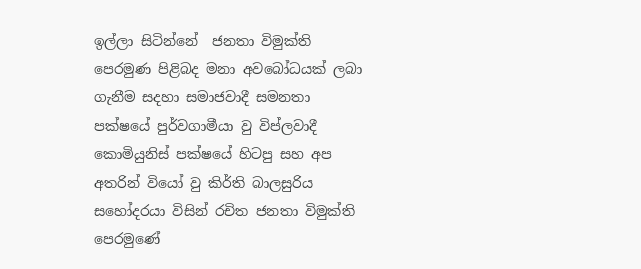ඉල්ලා සිටින්නේ  ජනතා විමුක්ති පෙරමුණ පිළිබද මනා අවබෝධයක් ලබා ගැනීම සදහා සමාජවාදී සමනතා පක්ෂයේ පුර්වගාමීයා වු විප්ලවාදී කොමියුනිස් පක්ෂයේ හිටපු සහ අප අතරින් වියෝ වු කිර්ති බාලසුරිය සහෝදරයා විසින් රචිත ජනතා විමුක්ති පෙරමුණේ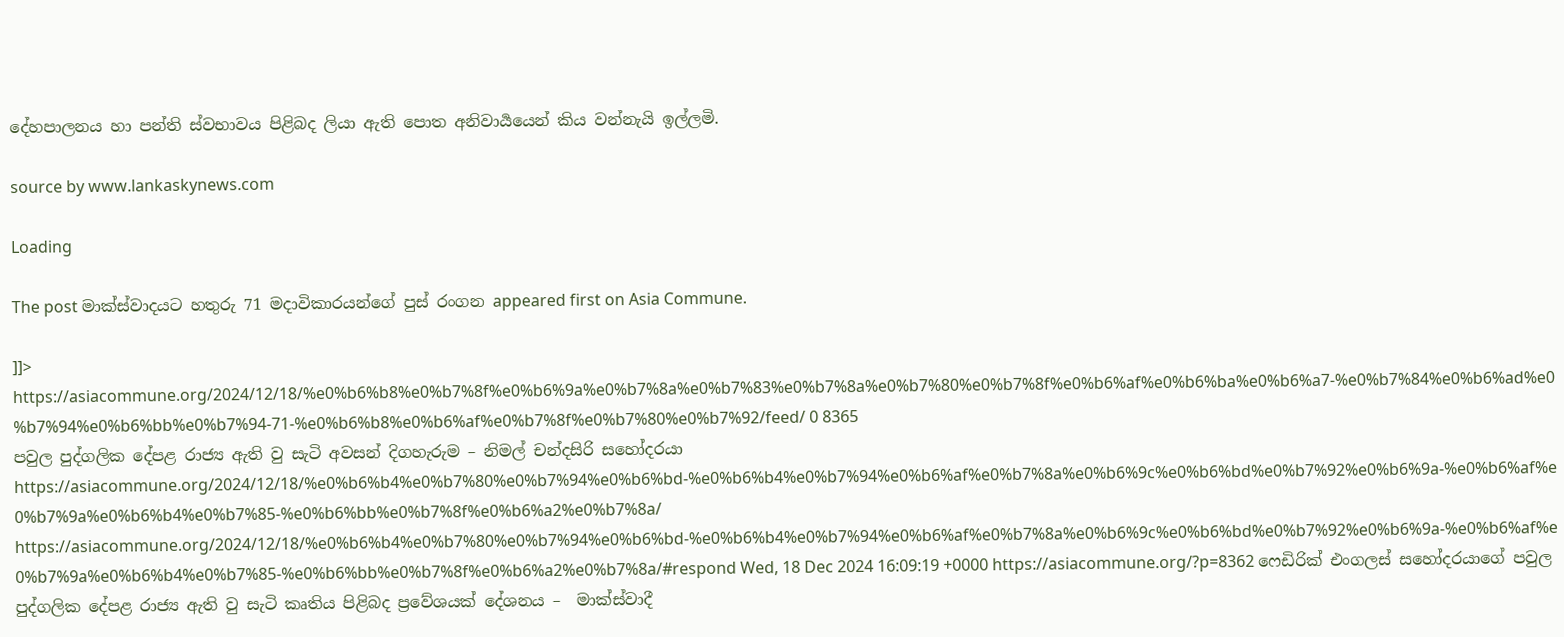දේහපාලනය හා පන්ති ස්වභාවය පිළිබද ලියා ඇති පොත අනිවාර්‍යයෙන් කිය වන්නැයි ඉල්ලමි.

source by www.lankaskynews.com

Loading

The post මාක්ස්වාදයට හතුරු 71 මදාවිකාරයන්ගේ පුස් රංගන appeared first on Asia Commune.

]]>
https://asiacommune.org/2024/12/18/%e0%b6%b8%e0%b7%8f%e0%b6%9a%e0%b7%8a%e0%b7%83%e0%b7%8a%e0%b7%80%e0%b7%8f%e0%b6%af%e0%b6%ba%e0%b6%a7-%e0%b7%84%e0%b6%ad%e0%b7%94%e0%b6%bb%e0%b7%94-71-%e0%b6%b8%e0%b6%af%e0%b7%8f%e0%b7%80%e0%b7%92/feed/ 0 8365
පවුල පුද්ගලික දේපළ රාජ්‍ය ඇති වු සැටි අවසන් දිගහැරුම – නිමල් චන්දසිරි සහෝදරයා https://asiacommune.org/2024/12/18/%e0%b6%b4%e0%b7%80%e0%b7%94%e0%b6%bd-%e0%b6%b4%e0%b7%94%e0%b6%af%e0%b7%8a%e0%b6%9c%e0%b6%bd%e0%b7%92%e0%b6%9a-%e0%b6%af%e0%b7%9a%e0%b6%b4%e0%b7%85-%e0%b6%bb%e0%b7%8f%e0%b6%a2%e0%b7%8a/ https://asiacommune.org/2024/12/18/%e0%b6%b4%e0%b7%80%e0%b7%94%e0%b6%bd-%e0%b6%b4%e0%b7%94%e0%b6%af%e0%b7%8a%e0%b6%9c%e0%b6%bd%e0%b7%92%e0%b6%9a-%e0%b6%af%e0%b7%9a%e0%b6%b4%e0%b7%85-%e0%b6%bb%e0%b7%8f%e0%b6%a2%e0%b7%8a/#respond Wed, 18 Dec 2024 16:09:19 +0000 https://asiacommune.org/?p=8362 ෆෙඩිරික් එංගලස් සහෝදරයාගේ පවුල පුද්ගලික දේපළ රාජ්‍ය ඇති වු සැටි කෘතිය පිළිබද ප්‍රවේශයක් දේශනය –  මාක්ස්වාදී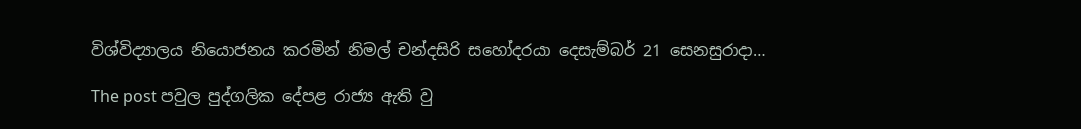විශ්විද්‍යාලය නියොජනය කරමින් නිමල් චන්දසිරි සහෝදරයා දෙසැම්බර් 21 සෙනසුරාදා…

The post පවුල පුද්ගලික දේපළ රාජ්‍ය ඇති වු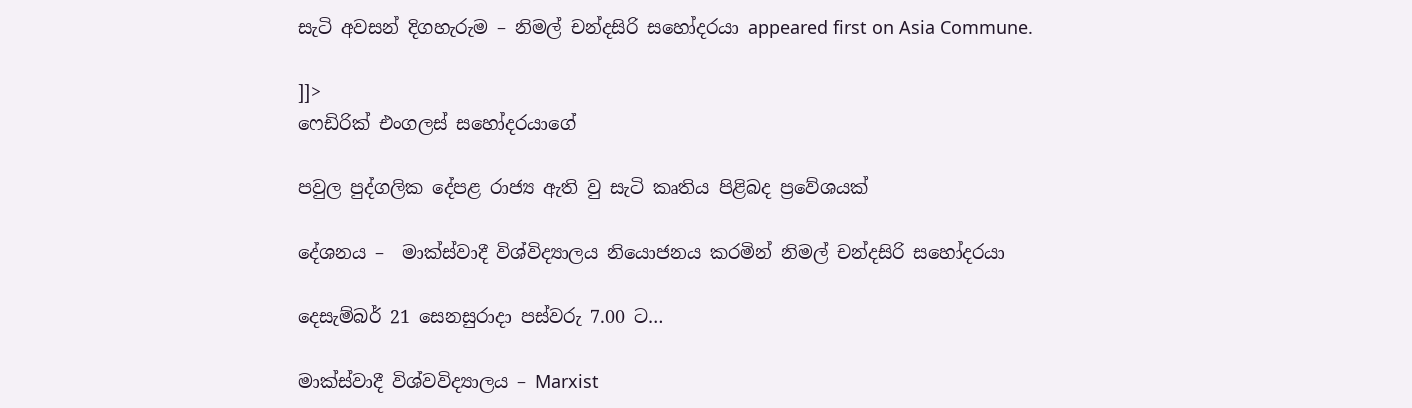සැටි අවසන් දිගහැරුම – නිමල් චන්දසිරි සහෝදරයා appeared first on Asia Commune.

]]>
ෆෙඩිරික් එංගලස් සහෝදරයාගේ

පවුල පුද්ගලික දේපළ රාජ්‍ය ඇති වු සැටි කෘතිය පිළිබද ප්‍රවේශයක්

දේශනය –  මාක්ස්වාදී විශ්විද්‍යාලය නියොජනය කරමින් නිමල් චන්දසිරි සහෝදරයා

දෙසැම්බර් 21 සෙනසුරාදා පස්වරු 7.00 ට…

මාක්ස්වාදී විශ්වවිද්‍යාලය – Marxist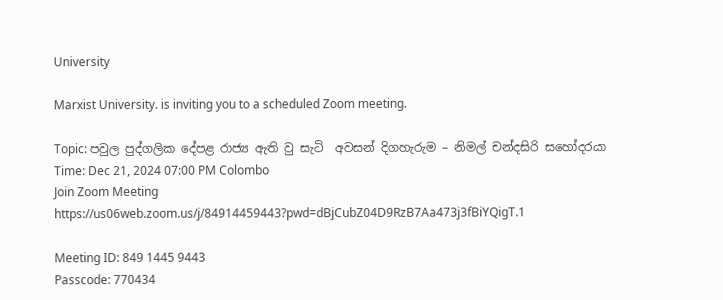University

Marxist University. is inviting you to a scheduled Zoom meeting.

Topic: පවුල පුද්ගලික දේපළ රාජ්‍ය ඇති වු සැටි  අවසන් දිගහැරුම – නිමල් චන්දසිරි සහෝදරයා
Time: Dec 21, 2024 07:00 PM Colombo
Join Zoom Meeting
https://us06web.zoom.us/j/84914459443?pwd=dBjCubZ04D9RzB7Aa473j3fBiYQigT.1

Meeting ID: 849 1445 9443
Passcode: 770434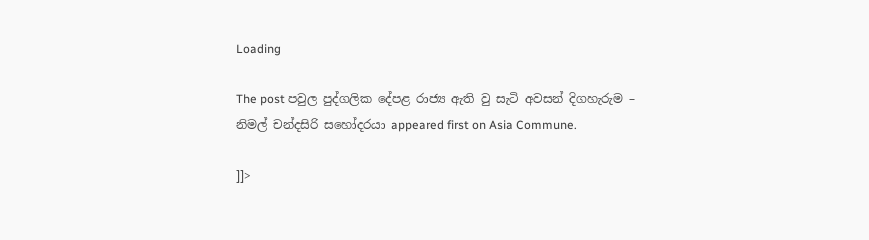Loading

The post පවුල පුද්ගලික දේපළ රාජ්‍ය ඇති වු සැටි අවසන් දිගහැරුම – නිමල් චන්දසිරි සහෝදරයා appeared first on Asia Commune.

]]>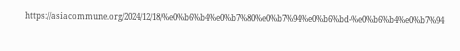https://asiacommune.org/2024/12/18/%e0%b6%b4%e0%b7%80%e0%b7%94%e0%b6%bd-%e0%b6%b4%e0%b7%94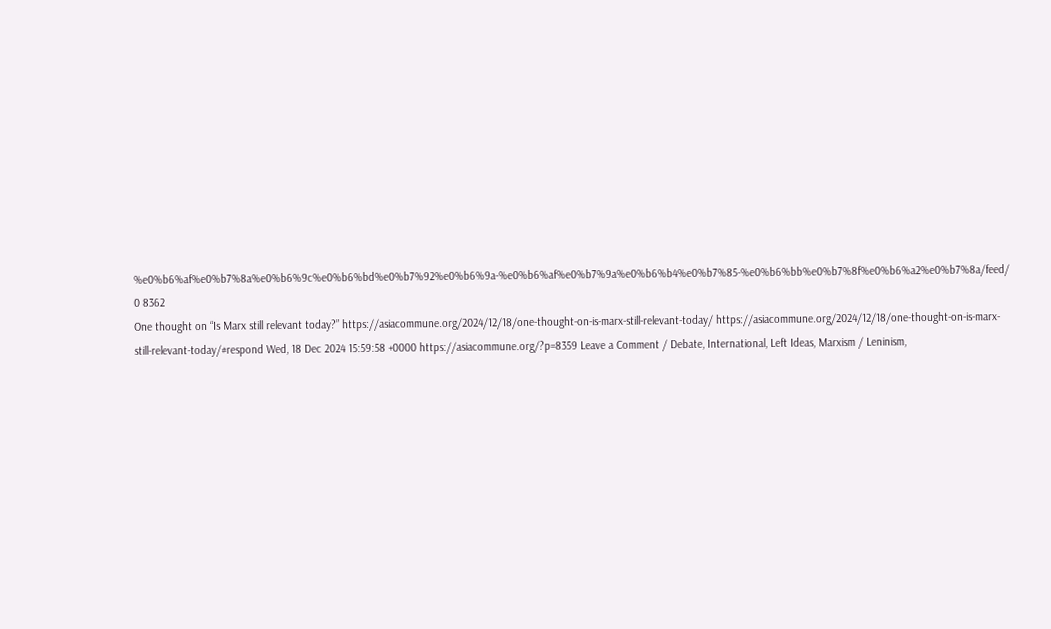%e0%b6%af%e0%b7%8a%e0%b6%9c%e0%b6%bd%e0%b7%92%e0%b6%9a-%e0%b6%af%e0%b7%9a%e0%b6%b4%e0%b7%85-%e0%b6%bb%e0%b7%8f%e0%b6%a2%e0%b7%8a/feed/ 0 8362
One thought on “Is Marx still relevant today?” https://asiacommune.org/2024/12/18/one-thought-on-is-marx-still-relevant-today/ https://asiacommune.org/2024/12/18/one-thought-on-is-marx-still-relevant-today/#respond Wed, 18 Dec 2024 15:59:58 +0000 https://asiacommune.org/?p=8359 Leave a Comment / Debate, International, Left Ideas, Marxism / Leninism,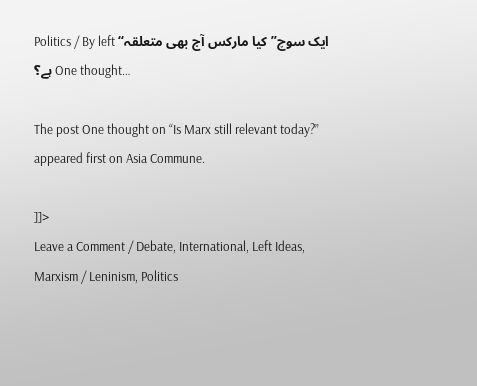Politics / By left “ایک سوچ” کیا مارکس آج بھی متعلقہ ہے؟ One thought…

The post One thought on “Is Marx still relevant today?” appeared first on Asia Commune.

]]>
Leave a Comment / Debate, International, Left Ideas, Marxism / Leninism, Politics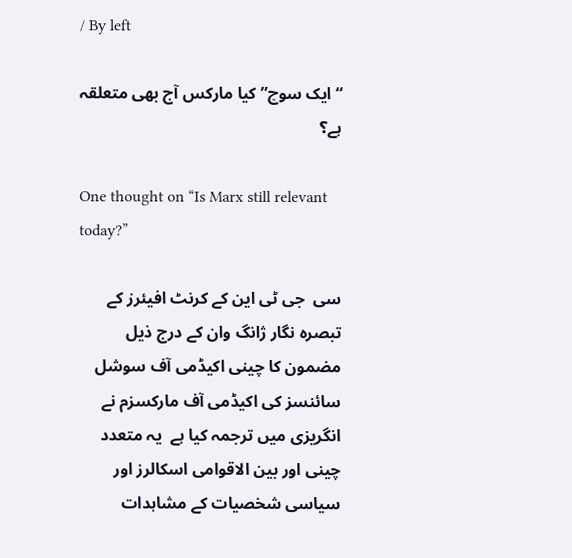/ By left

“ایک سوچ” کیا مارکس آج بھی متعلقہ ہے؟

One thought on “Is Marx still relevant today?”

سی  جی ٹی این کے کرنٹ افیئرز کے تبصرہ نگار ژانگ وان کے درج ذیل مضمون کا چینی اکیڈمی آف سوشل سائنسز کی اکیڈمی آف مارکسزم نے  انگریزی میں ترجمہ کیا ہے  یہ متعدد چینی اور بین الاقوامی اسکالرز اور سیاسی شخصیات کے مشاہدات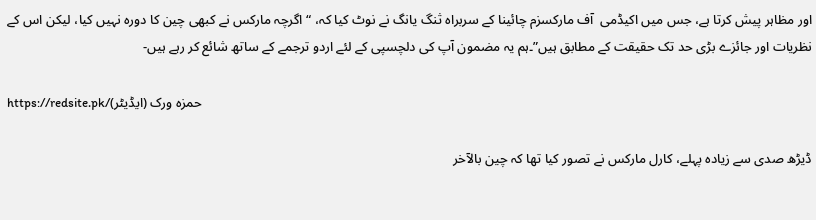اور مظاہر پیش کرتا ہے، جس میں اکیڈمی  آف مارکسزم چائینا کے سربراہ ثنگ یانگ نے نوٹ کیا کہ، “اگرچہ مارکس نے کبھی چین کا دورہ نہیں کیا، لیکن اس کے نظریات اور جائزے بڑی حد تک حقیقت کے مطابق ہیں”۔ہم یہ مضمون آپ کی دلچسپی کے لئے اردو ترجمے کے ساتھ شائع کر رہے ہیں-

https://redsite.pk/(ایڈیٹر) حمزہ ورک

ڈیڑھ صدی سے زیادہ پہلے، کارل مارکس نے تصور کیا تھا کہ چین بالآخر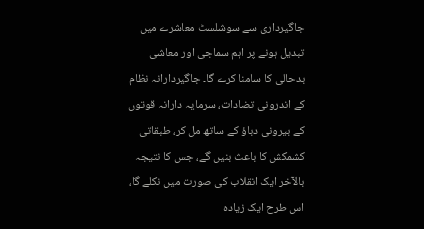جاگیرداری سے سوشلسٹ معاشرے میں تبدیل ہونے پر اہم سماجی اور معاشی بدحالی کا سامنا کرے گا۔ جاگیردارانہ نظام کے اندرونی تضادات، سرمایہ دارانہ قوتوں کے بیرونی دباؤ کے ساتھ مل کر، طبقاتی کشمکش کا باعث بنیں گے، جس کا نتیجہ بالآخر ایک انقلاب کی صورت میں نکلے گا، اس طرح ایک زیادہ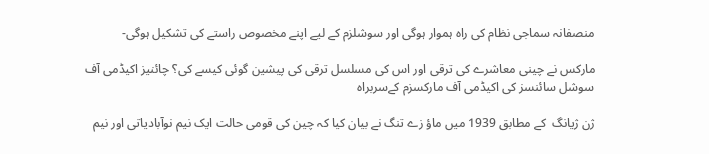منصفانہ سماجی نظام کی راہ ہموار ہوگی اور سوشلزم کے لیے اپنے مخصوص راستے کی تشکیل ہوگی-

مارکس نے چینی معاشرے کی ترقی اور اس کی مسلسل ترقی کی پیشین گوئی کیسے کی؟ چائنیز اکیڈمی آف سوشل سائنسز کی اکیڈمی آف مارکسزم کےسربراہ

ژن ژیانگ  کے مطابق 1939 میں ماؤ زے تنگ نے بیان کیا کہ چین کی قومی حالت ایک نیم نوآبادیاتی اور نیم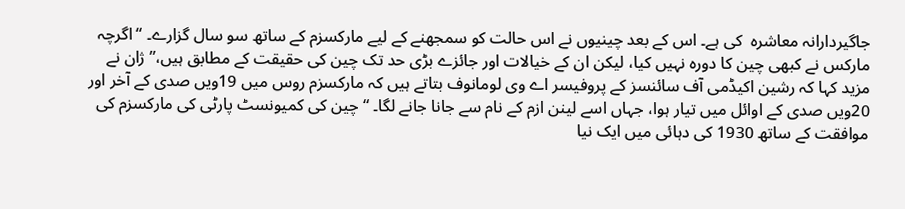جاگیردارانہ معاشرہ  کی ہے۔ اس کے بعد چینیوں نے اس حالت کو سمجھنے کے لیے مارکسزم کے ساتھ سو سال گزارے۔ “اگرچہ مارکس نے کبھی چین کا دورہ نہیں کیا، لیکن ان کے خیالات اور جائزے بڑی حد تک چین کی حقیقت کے مطابق ہیں،” ژان نے مزید کہا کہ رشین اکیڈمی آف سائنسز کے پروفیسر اے وی لومانوف بتاتے ہیں کہ مارکسزم روس میں 19ویں صدی کے آخر اور 20ویں صدی کے اوائل میں تیار ہوا، جہاں اسے لینن ازم کے نام سے جانا جانے لگا۔ “چین کی کمیونسٹ پارٹی کی مارکسزم کی موافقت کے ساتھ 1930 کی دہائی میں ایک نیا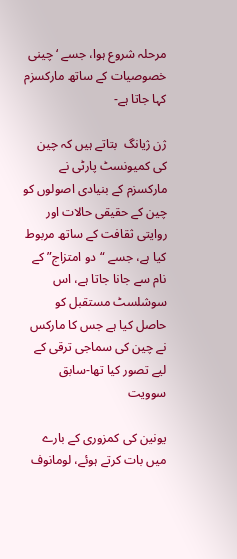مرحلہ شروع ہوا، جسے ‘چینی خصوصیات کے ساتھ مارکسزم  کہا جاتا ہے-

ژن ژیانگ  بتاتے ہیں کہ چین کی کمیونسٹ پارٹی نے مارکسزم کے بنیادی اصولوں کو چین کے حقیقی حالات اور روایتی ثقافت کے ساتھ مربوط کیا ہے، جسے “دو امتزاج” کے نام سے جانا جاتا ہے، اس سوشلسٹ مستقبل کو حاصل کیا ہے جس کا مارکس نے چین کی سماجی ترقی کے لیے تصور کیا تھا-سابق سوویت

یونین کی کمزوری کے بارے میں بات کرتے ہوئے، لومانوف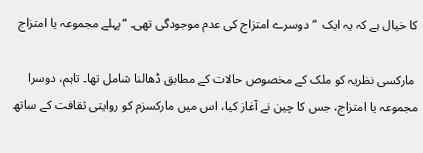کا خیال ہے کہ یہ ایک  “دوسرے امتزاج کی عدم موجودگی تھی۔ “پہلے مجموعہ یا امتزاج

 مارکسی نظریہ کو ملک کے مخصوص حالات کے مطابق ڈھالنا شامل تھا۔ تاہم، دوسرا مجموعہ یا امتزاج، جس کا چین نے آغاز کیا، اس میں مارکسزم کو روایتی ثقافت کے ساتھ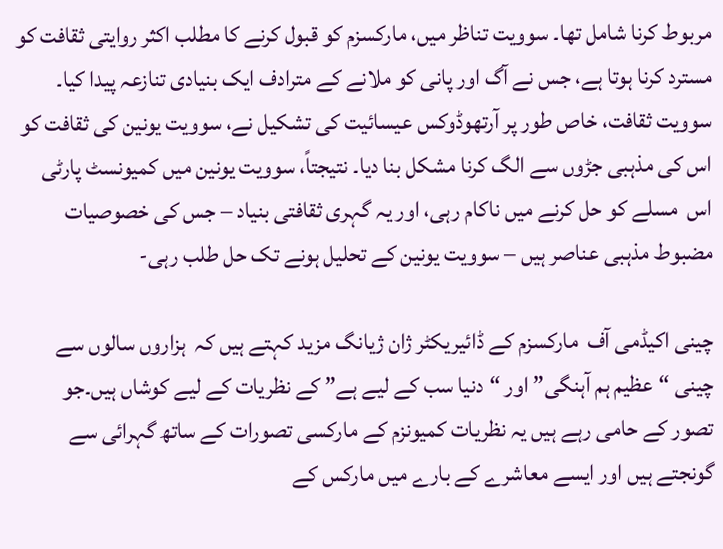مربوط کرنا شامل تھا۔ سوویت تناظر میں، مارکسزم کو قبول کرنے کا مطلب اکثر روایتی ثقافت کو مسترد کرنا ہوتا ہے، جس نے آگ اور پانی کو ملانے کے مترادف ایک بنیادی تنازعہ پیدا کیا۔ سوویت ثقافت، خاص طور پر آرتھوڈوکس عیسائیت کی تشکیل نے، سوویت یونین کی ثقافت کو اس کی مذہبی جڑوں سے الگ کرنا مشکل بنا دیا۔ نتیجتاً، سوویت یونین میں کمیونسٹ پارٹی اس  مسلے کو حل کرنے میں ناکام رہی، اور یہ گہری ثقافتی بنیاد – جس کی خصوصیات مضبوط مذہبی عناصر ہیں – سوویت یونین کے تحلیل ہونے تک حل طلب رہی-

چینی اکیڈمی آف  مارکسزم کے ڈائیریکٹر ژان ژیانگ مزید کہتے ہیں کہ  ہزاروں سالوں سے چینی “عظیم ہم آہنگی” اور “دنیا سب کے لیے ہے” کے نظریات کے لیے کوشاں ہیں۔جو  تصور کے حامی رہے ہیں یہ نظریات کمیونزم کے مارکسی تصورات کے ساتھ گہرائی سے گونجتے ہیں اور ایسے معاشرے کے بارے میں مارکس کے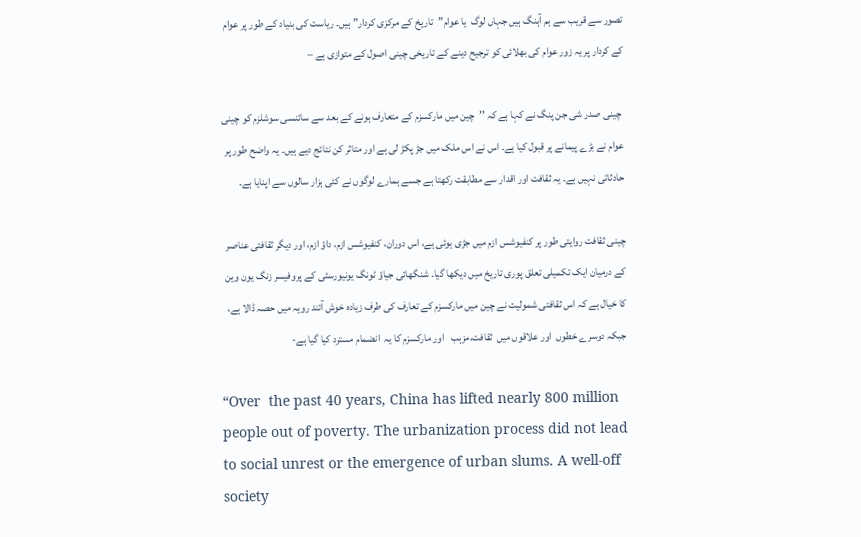تصور سے قریب سے ہم آہنگ ہیں جہاں لوگ  یا عوام”تاریخ کے مرکزی کردار” ہیں۔ ریاست کی بنیاد کے طور پر عوام کے کردار پر یہ زور عوام کی بھلائی کو ترجیح دینے کے تاریخی چینی اصول کے متوازی ہے –

 چینی صدر شی جن پنگ نے کہا ہے کہ ’’چین میں مارکسزم کے متعارف ہونے کے بعد سے سائنسی سوشلزم کو چینی عوام نے بڑے پیمانے پر قبول کیا ہے۔ اس نے اس ملک میں جڑ پکڑ لی ہے اور متاثر کن نتائج دیے ہیں۔ یہ واضح طور پر حادثاتی نہیں ہے۔ یہ ثقافت اور اقدار سے مطابقت رکھتا ہے جسے ہمارے لوگوں نے کئی ہزار سالوں سے اپنایا ہے۔

چینی ثقافت روایتی طور پر کنفیوشس ازم میں جڑی ہوئی ہے، اس دوران، کنفیوشس ازم، داؤ ازم، اور دیگر ثقافتی عناصر کے درمیان ایک تکمیلی تعلق پوری تاریخ میں دیکھا گیا۔ شنگھائی جیاؤ ٹونگ یونیورسٹی کے پروفیسر زنگ یون وین کا خیال ہے کہ اس ثقافتی شمولیت نے چین میں مارکسزم کے تعارف کی طرف زیادہ خوش آئند رویہ میں حصہ ڈالا ہے، جبکہ دوسرے خطوں  اور علاقوں میں  ثقافت،مزہب   اور مارکسزم کا یہ  انضمام مسترد کیا گیا ہے-

“Over  the past 40 years, China has lifted nearly 800 million people out of poverty. The urbanization process did not lead to social unrest or the emergence of urban slums. A well-off society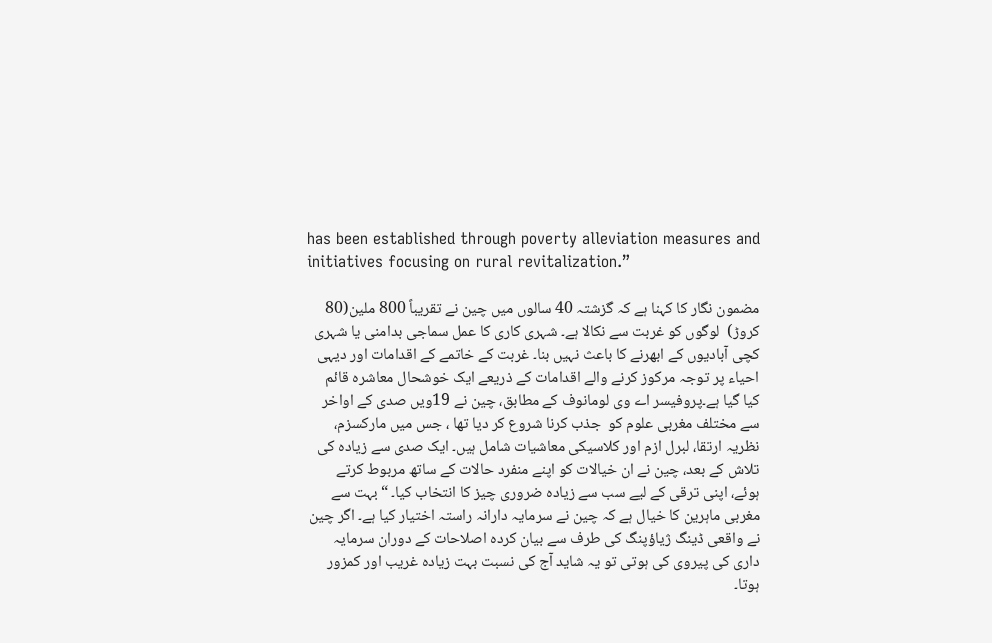has been established through poverty alleviation measures and initiatives focusing on rural revitalization.”

مضمون نگار کا کہنا ہے کہ گزشتہ 40 سالوں میں چین نے تقریباً 800 ملین(80 کروڑ)  لوگوں کو غربت سے نکالا ہے۔ شہری کاری کا عمل سماجی بدامنی یا شہری کچی آبادیوں کے ابھرنے کا باعث نہیں بنا۔ غربت کے خاتمے کے اقدامات اور دیہی احیاء پر توجہ مرکوز کرنے والے اقدامات کے ذریعے ایک خوشحال معاشرہ قائم کیا گیا ہے۔پروفیسر اے وی لومانوف کے مطابق، چین نے 19ویں صدی کے اواخر سے مختلف مغربی علوم کو  جذب کرنا شروع کر دیا تھا ، جس میں مارکسزم، نظریہ ارتقا، لبرل ازم اور کلاسیکی معاشیات شامل ہیں۔ ایک صدی سے زیادہ کی تلاش کے بعد، چین نے ان خیالات کو اپنے منفرد حالات کے ساتھ مربوط کرتے ہوئے، اپنی ترقی کے لیے سب سے زیادہ ضروری چیز کا انتخاب کیا۔ “بہت سے مغربی ماہرین کا خیال ہے کہ چین نے سرمایہ دارانہ راستہ اختیار کیا ہے۔ اگر چین نے واقعی ڈینگ ژیاؤپنگ کی طرف سے بیان کردہ اصلاحات کے دوران سرمایہ داری کی پیروی کی ہوتی تو یہ شاید آج کی نسبت بہت زیادہ غریب اور کمزور ہوتا۔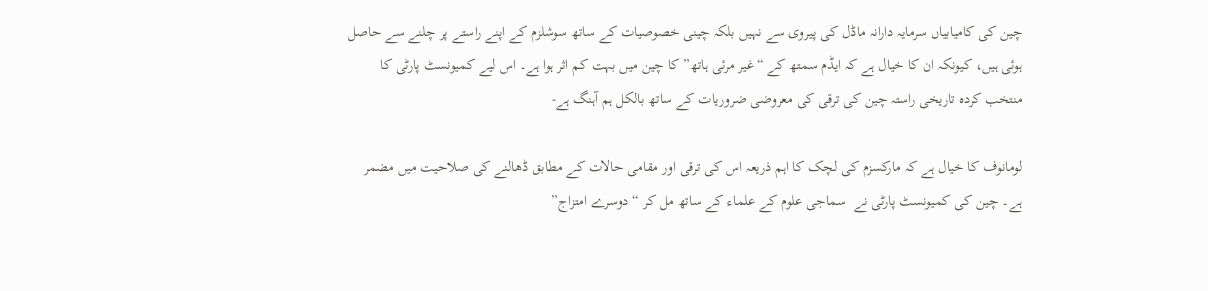چین کی کامیابیاں سرمایہ دارانہ ماڈل کی پیروی سے نہیں بلکہ چینی خصوصیات کے ساتھ سوشلزم کے اپنے راستے پر چلنے سے حاصل ہوئی ہیں، کیونکہ ان کا خیال ہے کہ ایڈم سمتھ کے “غیر مرئی ہاتھ” کا چین میں بہت کم اثر ہوا ہے۔ اس لیے کمیونسٹ پارٹی کا منتخب کردہ تاریخی راستہ چین کی ترقی کی معروضی ضروریات کے ساتھ بالکل ہم آہنگ ہے-

لومانوف کا خیال ہے کہ مارکسزم کی لچک کا اہم ذریعہ اس کی ترقی اور مقامی حالات کے مطابق ڈھالنے کی صلاحیت میں مضمر ہے۔ چین کی کمیونسٹ پارٹی نے  سماجی علوم کے علماء کے ساتھ مل کر “دوسرے امتزاج”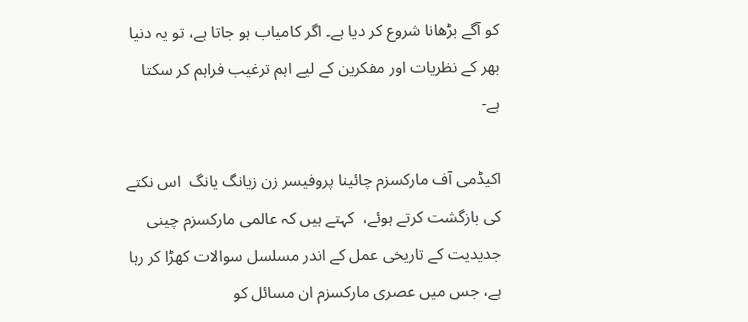کو آگے بڑھانا شروع کر دیا ہے۔ اگر کامیاب ہو جاتا ہے، تو یہ دنیا بھر کے نظریات اور مفکرین کے لیے اہم ترغیب فراہم کر سکتا ہے-

اکیڈمی آف مارکسزم چائینا پروفیسر زن زیانگ یانگ  اس نکتے کی بازگشت کرتے ہوئے،  کہتے ہیں کہ عالمی مارکسزم چینی جدیدیت کے تاریخی عمل کے اندر مسلسل سوالات کھڑا کر رہا ہے، جس میں عصری مارکسزم ان مسائل کو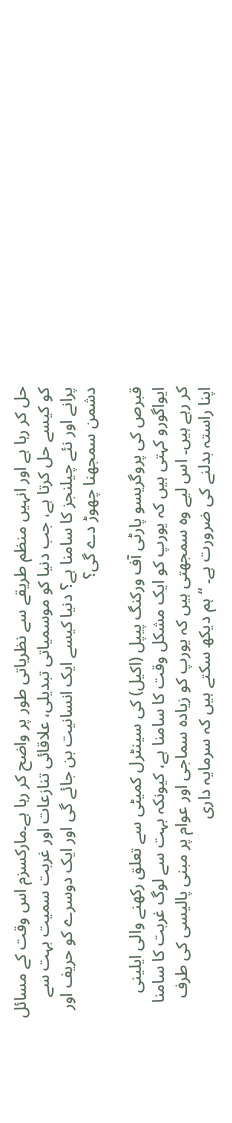حل کر رہا ہے اور انہیں منظم طریقے سے نظریاتی طور پر واضح کر رہا ہے۔مارکسزم اس وقت کے مسائل کو کیسے حل کرتا ہے، جب دنیا کو موسمیاتی تبدیلی، علاقائی تنازعات اور غربت سمیت بہت سے پرانے اور نئے چیلنجز کا سامنا ہے؟ دنیا کیسے ایک انسانیت بن جائے گی اور ایک دوسرے کو حریف اور دشمن سمجھنا چھوڑ دے گی؟

قبرص کی پروگریسو پارٹی آف ورکنگ پیپل (اکیل) کی سینٹرل کمیٹی سے تعلق رکھنے والی ایلینی ایواگورو کہتی ہیں کہ یورپ کو ایک مشکل وقت کا سامنا ہے، کیونکہ بہت سے لوگ غربت کا سامنا کر رہے ہیں۔ اس لیے وہ سمجھتی ہیں کہ یورپ کو زیادہ سماجی اور عوام پر مبنی پالیسی کی طرف اپنا راستہ بدلنے کی ضرورت ہے۔ “ہم دیکھ سکتے ہیں کہ سرمایہ داری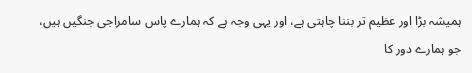ہمیشہ بڑا اور عظیم تر بننا چاہتی ہے، اور یہی وجہ ہے کہ ہمارے پاس سامراجی جنگیں ہیں، جو ہمارے دور کا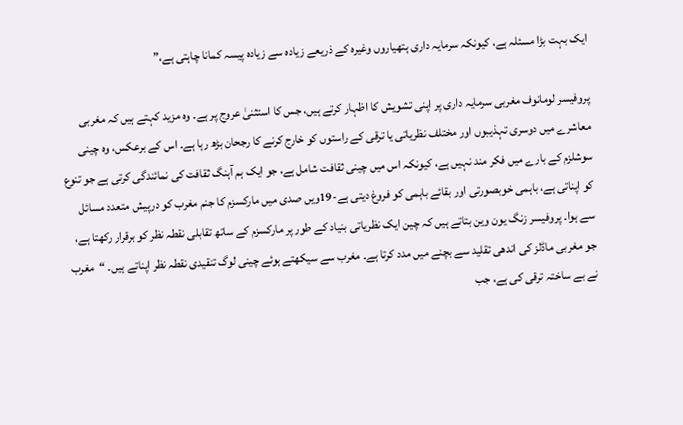ایک بہت بڑا مسئلہ ہے، کیونکہ سرمایہ داری ہتھیاروں وغیرہ کے ذریعے زیادہ سے زیادہ پیسہ کمانا چاہتی ہے،”

پروفیسر لومانوف مغربی سرمایہ داری پر اپنی تشویش کا اظہار کرتے ہیں، جس کا استثنیٰ عروج پر ہے۔ وہ مزید کہتے ہیں کہ مغربی معاشرے میں دوسری تہذیبوں اور مختلف نظریاتی یا ترقی کے راستوں کو خارج کرنے کا رجحان بڑھ رہا ہے۔ اس کے برعکس، وہ چینی سوشلزم کے بارے میں فکر مند نہیں ہے، کیونکہ اس میں چینی ثقافت شامل ہے، جو ایک ہم آہنگ ثقافت کی نمائندگی کرتی ہے جو تنوع کو اپناتی ہے، باہمی خوبصورتی اور بقائے باہمی کو فروغ دیتی ہے-19ویں صدی میں مارکسزم کا جنم مغرب کو درپیش متعدد مسائل سے ہوا۔ پروفیسر زنگ یون وین بتاتے ہیں کہ چین ایک نظریاتی بنیاد کے طور پر مارکسزم کے ساتھ تقابلی نقطہ نظر کو برقرار رکھتا ہے، جو مغربی ماڈلز کی اندھی تقلید سے بچنے میں مدد کرتا ہے۔ مغرب سے سیکھتے ہوئے چینی لوگ تنقیدی نقطہ نظر اپناتے ہیں۔ “مغرب نے بے ساختہ ترقی کی ہے، جب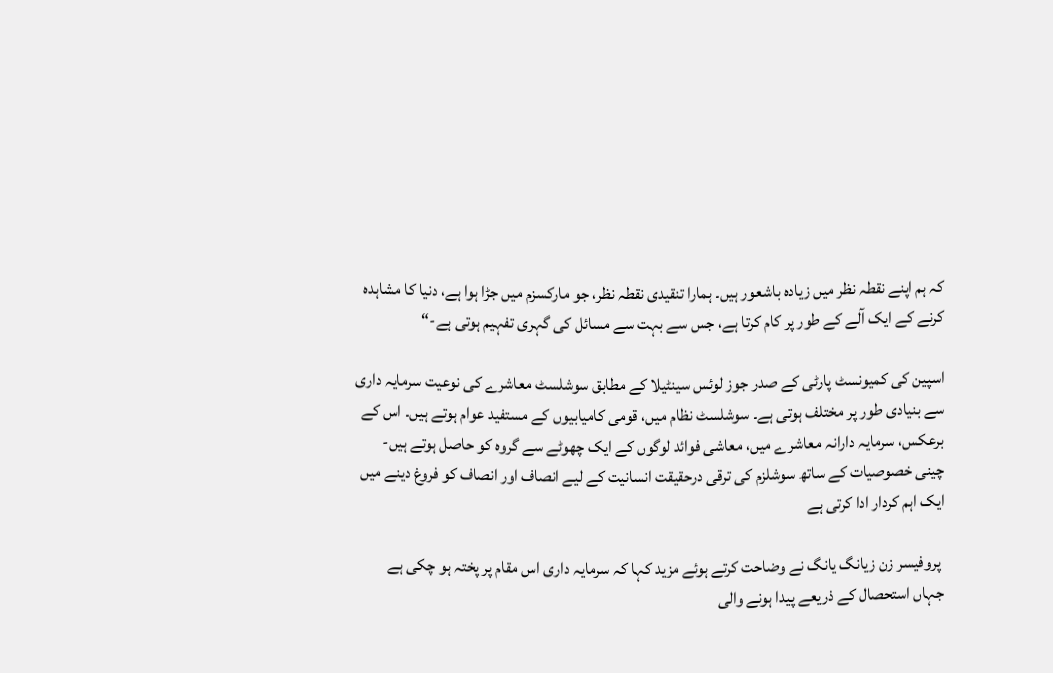کہ ہم اپنے نقطہ نظر میں زیادہ باشعور ہیں۔ ہمارا تنقیدی نقطہ نظر، جو مارکسزم میں جڑا ہوا ہے، دنیا کا مشاہدہ کرنے کے ایک آلے کے طور پر کام کرتا ہے، جس سے بہت سے مسائل کی گہری تفہیم ہوتی ہے-“

اسپین کی کمیونسٹ پارٹی کے صدر جوز لوئس سینٹیلا کے مطابق سوشلسٹ معاشرے کی نوعیت سرمایہ داری سے بنیادی طور پر مختلف ہوتی ہے۔ سوشلسٹ نظام میں، قومی کامیابیوں کے مستفید عوام ہوتے ہیں۔ اس کے برعکس، سرمایہ دارانہ معاشرے میں، معاشی فوائد لوگوں کے ایک چھوٹے سے گروہ کو حاصل ہوتے ہیں- چینی خصوصیات کے ساتھ سوشلزم کی ترقی درحقیقت انسانیت کے لیے انصاف اور انصاف کو فروغ دینے میں ایک اہم کردار ادا کرتی ہے

 پروفیسر زن زیانگ یانگ نے وضاحت کرتے ہوئے مزید کہا کہ سرمایہ داری اس مقام پر پختہ ہو چکی ہے جہاں استحصال کے ذریعے پیدا ہونے والی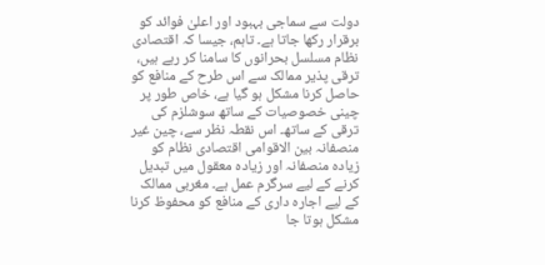دولت سے سماجی بہبود اور اعلیٰ فوائد کو برقرار رکھا جاتا ہے۔ تاہم، جیسا کہ اقتصادی نظام مسلسل بحرانوں کا سامنا کر رہے ہیں، ترقی پذیر ممالک سے اس طرح کے منافع کو حاصل کرنا مشکل ہو گیا ہے، خاص طور پر چینی خصوصیات کے ساتھ سوشلزم کی ترقی کے ساتھ۔ اس نقطہ نظر سے، چین غیر منصفانہ بین الاقوامی اقتصادی نظام کو زیادہ منصفانہ اور زیادہ معقول میں تبدیل کرنے کے لیے سرگرم عمل ہے۔ مغربی ممالک کے لیے اجارہ داری کے منافع کو محفوظ کرنا مشکل ہوتا جا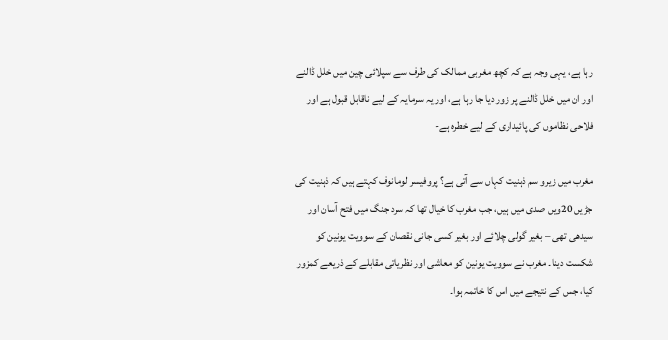رہا ہے، یہی وجہ ہے کہ کچھ مغربی ممالک کی طرف سے سپلائی چین میں خلل ڈالنے اور ان میں خلل ڈالنے پر زور دیا جا رہا ہے، اور یہ سرمایہ کے لیے ناقابل قبول ہے اور فلاحی نظاموں کی پائیداری کے لیے خطرہ ہے-

مغرب میں زیرو سم ذہنیت کہاں سے آتی ہے؟ پروفیسر لومانوف کہتے ہیں کہ ذہنیت کی جڑیں 20ویں صدی میں ہیں، جب مغرب کا خیال تھا کہ سرد جنگ میں فتح آسان اور سیدھی تھی – بغیر گولی چلائے اور بغیر کسی جانی نقصان کے سوویت یونین کو شکست دینا۔ مغرب نے سوویت یونین کو معاشی اور نظریاتی مقابلے کے ذریعے کمزور کیا، جس کے نتیجے میں اس کا خاتمہ ہوا۔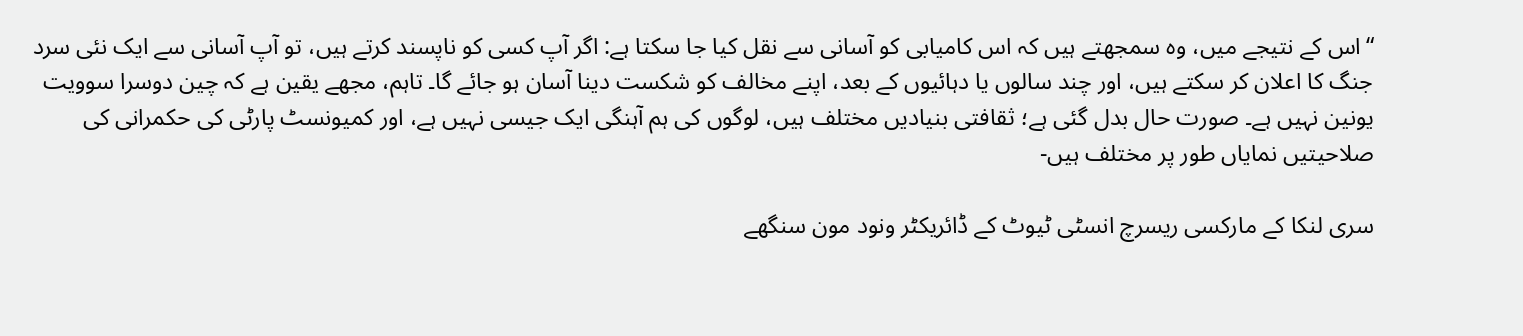“اس کے نتیجے میں، وہ سمجھتے ہیں کہ اس کامیابی کو آسانی سے نقل کیا جا سکتا ہے: اگر آپ کسی کو ناپسند کرتے ہیں، تو آپ آسانی سے ایک نئی سرد جنگ کا اعلان کر سکتے ہیں، اور چند سالوں یا دہائیوں کے بعد، اپنے مخالف کو شکست دینا آسان ہو جائے گا۔ تاہم، مجھے یقین ہے کہ چین دوسرا سوویت یونین نہیں ہے۔ صورت حال بدل گئی ہے؛ ثقافتی بنیادیں مختلف ہیں، لوگوں کی ہم آہنگی ایک جیسی نہیں ہے، اور کمیونسٹ پارٹی کی حکمرانی کی صلاحیتیں نمایاں طور پر مختلف ہیں-

سری لنکا کے مارکسی ریسرچ انسٹی ٹیوٹ کے ڈائریکٹر ونود مون سنگھے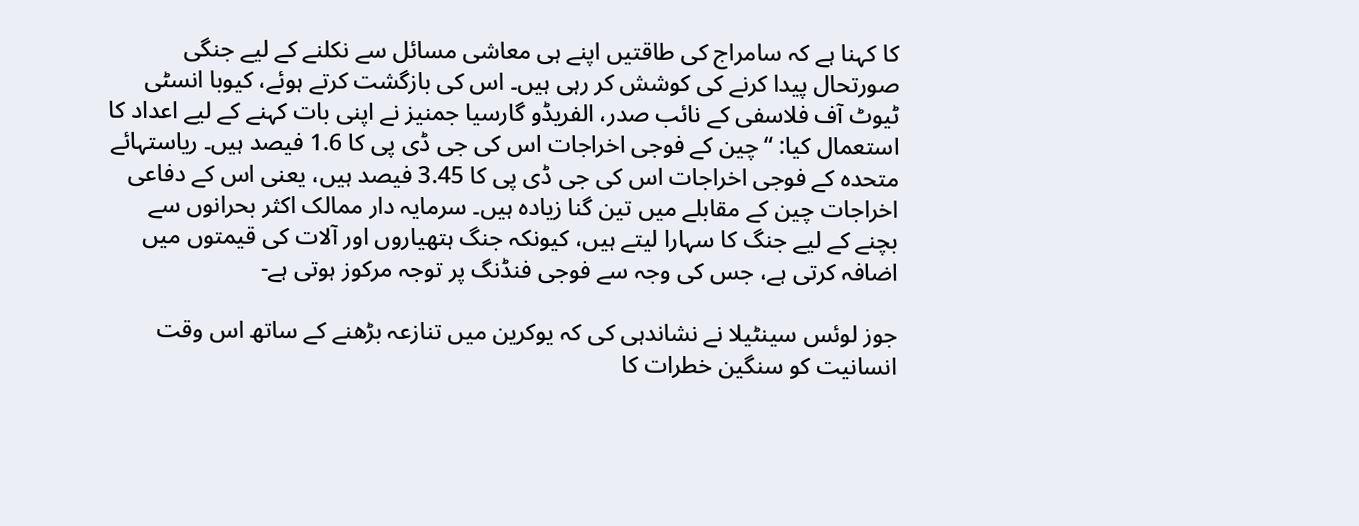کا کہنا ہے کہ سامراج کی طاقتیں اپنے ہی معاشی مسائل سے نکلنے کے لیے جنگی صورتحال پیدا کرنے کی کوشش کر رہی ہیں۔ اس کی بازگشت کرتے ہوئے، کیوبا انسٹی ٹیوٹ آف فلاسفی کے نائب صدر، الفریڈو گارسیا جمنیز نے اپنی بات کہنے کے لیے اعداد کا استعمال کیا: “چین کے فوجی اخراجات اس کی جی ڈی پی کا 1.6 فیصد ہیں۔ ریاستہائے متحدہ کے فوجی اخراجات اس کی جی ڈی پی کا 3.45 فیصد ہیں، یعنی اس کے دفاعی اخراجات چین کے مقابلے میں تین گنا زیادہ ہیں۔ سرمایہ دار ممالک اکثر بحرانوں سے بچنے کے لیے جنگ کا سہارا لیتے ہیں، کیونکہ جنگ ہتھیاروں اور آلات کی قیمتوں میں اضافہ کرتی ہے، جس کی وجہ سے فوجی فنڈنگ پر توجہ مرکوز ہوتی ہے-

جوز لوئس سینٹیلا نے نشاندہی کی کہ یوکرین میں تنازعہ بڑھنے کے ساتھ اس وقت انسانیت کو سنگین خطرات کا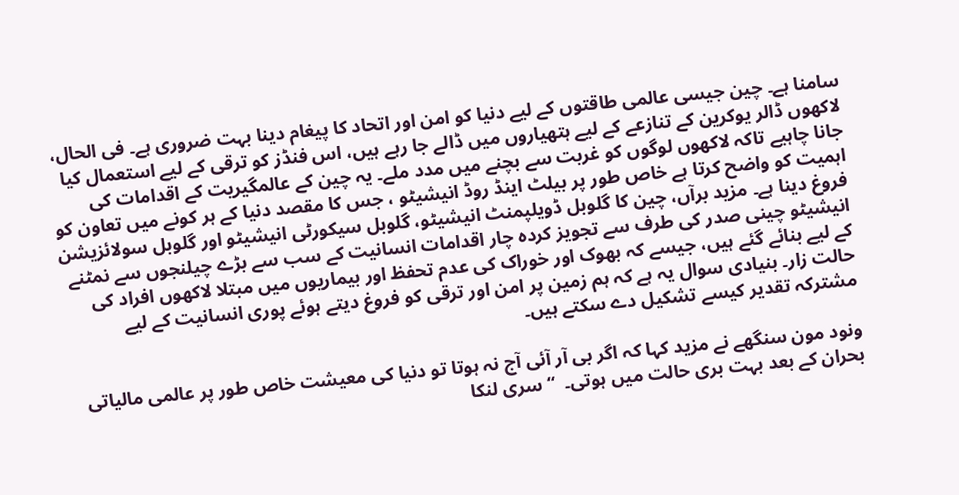سامنا ہے۔ چین جیسی عالمی طاقتوں کے لیے دنیا کو امن اور اتحاد کا پیغام دینا بہت ضروری ہے۔ فی الحال، لاکھوں ڈالر یوکرین کے تنازعے کے لیے ہتھیاروں میں ڈالے جا رہے ہیں، اس فنڈز کو ترقی کے لیے استعمال کیا جانا چاہیے تاکہ لاکھوں لوگوں کو غربت سے بچنے میں مدد ملے۔ یہ چین کے عالمگیریت کے اقدامات کی اہمیت کو واضح کرتا ہے خاص طور پر بیلٹ اینڈ روڈ انیشیٹو ، جس کا مقصد دنیا کے ہر کونے میں تعاون کو فروغ دینا ہے۔ مزید برآں، چین کا گلوبل ڈویلپمنٹ انیشیٹو، گلوبل سیکورٹی انیشیٹو اور گلوبل سولائزیشن انیشیٹو چینی صدر کی طرف سے تجویز کردہ چار اقدامات انسانیت کے سب سے بڑے چیلنجوں سے نمٹنے کے لیے بنائے گئے ہیں، جیسے کہ بھوک اور خوراک کی عدم تحفظ اور بیماریوں میں مبتلا لاکھوں افراد کی حالت زار۔ بنیادی سوال یہ ہے کہ ہم زمین پر امن اور ترقی کو فروغ دیتے ہوئے پوری انسانیت کے لیے مشترکہ تقدیر کیسے تشکیل دے سکتے ہیں۔

ونود مون سنگھے نے مزید کہا کہ اگر بی آر آئی آج نہ ہوتا تو دنیا کی معیشت خاص طور پر عالمی مالیاتی بحران کے بعد بہت بری حالت میں ہوتی۔  “سری لنکا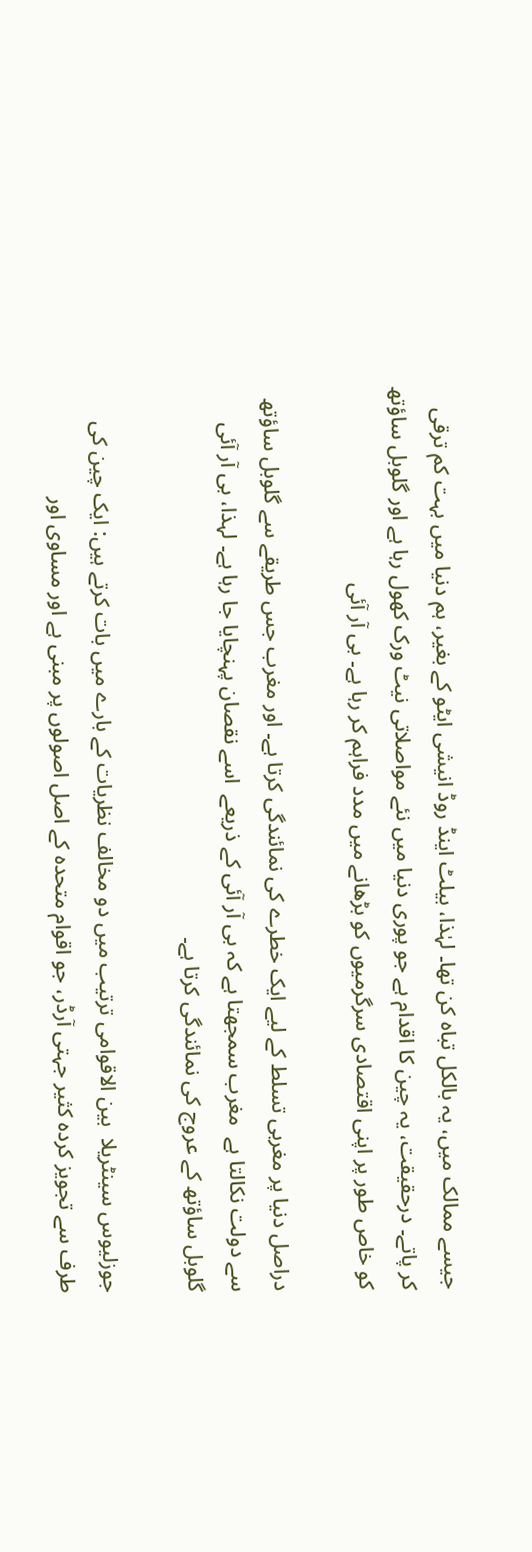جیسے ممالک میں، یہ بالکل تباہ کن تھا۔ لہٰذا، بیلٹ اینڈ روڈ انیشی ایٹو کے بغیر، ہم دنیا میں بہت کم ترقی  کر پاتے۔ درحقیقت، یہ چین کا اقدام ہے جو پوری دنیا میں نئے مواصلاتی نیٹ ورک کھول رہا ہے اور گلوبل ساؤتھ کو خاص طور پر اپنی اقتصادی سرگرمیوں کو بڑھانے میں مدد فراہم کر رہا ہے۔ بی آر آئی

دراصل دنیا پر مغربی تسلط کے لیے ایک خطرے کی نمائندگی کرتا ہے۔ اور مغرب جس طریقے سے گلوبل ساؤتھ سے دولت نکالتا ہے  مغرب سمجھتا ہے کہ بی آر آئی کے ذریعے  اسے نقصان پہنچایا جا رہا ہے۔ لہذا، بی آر آئی گلوبل ساؤتھ کے عروج کی نمائندگی کرتا ہے۔

جوزلیوس سینٹریلا  بین الاقوامی ترتیب میں دو مخالف نظریات کے بارے میں بات کرتے ہیں: ایک چین کی طرف سے تجویز کردہ کثیر جہتی آرڈر، جو اقوام متحدہ کے اصل اصولوں پر مبنی ہے اور مساوی اور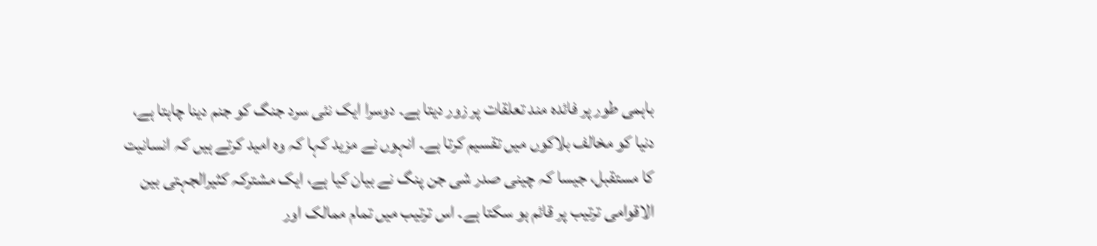باہمی طور پر فائدہ مند تعلقات پر زور دیتا ہے۔ دوسرا ایک نئی سرد جنگ کو جنم دینا چاہتا ہے، دنیا کو مخالف بلاکوں میں تقسیم کرتا ہے۔ انہوں نے مزید کہا کہ وہ امید کرتے ہیں کہ انسانیت کا مستقبل، جیسا کہ چینی صدر شی جن پنگ نے بیان کیا ہے، ایک مشترکہ کثیرالجہتی بین الاقوامی ترتیب پر قائم ہو سکتا ہے۔ اس ترتیب میں تمام ممالک اور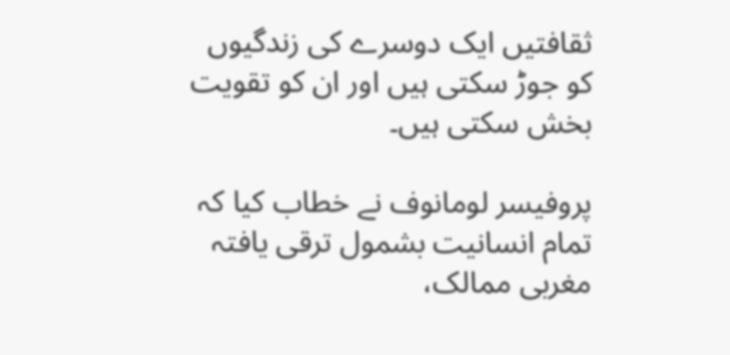ثقافتیں ایک دوسرے کی زندگیوں کو جوڑ سکتی ہیں اور ان کو تقویت بخش سکتی ہیں۔

پروفیسر لومانوف نے خطاب کیا کہ تمام انسانیت بشمول ترقی یافتہ مغربی ممالک،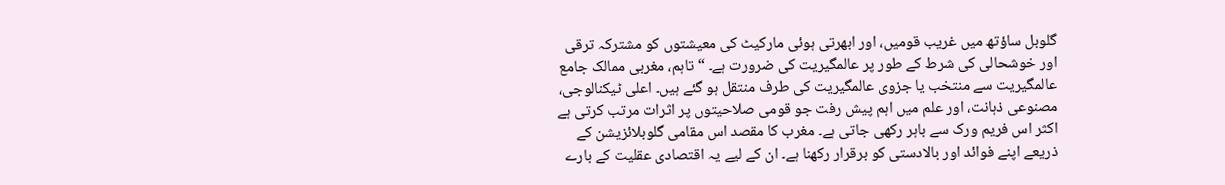گلوبل ساؤتھ میں غریب قومیں، اور ابھرتی ہوئی مارکیٹ کی معیشتوں کو مشترکہ ترقی اور خوشحالی کی شرط کے طور پر عالمگیریت کی ضرورت ہے۔ “تاہم، مغربی ممالک جامع عالمگیریت سے منتخب یا جزوی عالمگیریت کی طرف منتقل ہو گئے ہیں۔ اعلی ٹیکنالوجی، مصنوعی ذہانت، اور علم میں اہم پیش رفت جو قومی صلاحیتوں پر اثرات مرتب کرتی ہے اکثر اس فریم ورک سے باہر رکھی جاتی ہے۔ مغرب کا مقصد اس مقامی گلوبلائزیشن کے ذریعے اپنے فوائد اور بالادستی کو برقرار رکھنا ہے۔ ان کے لیے یہ اقتصادی عقلیت کے بارے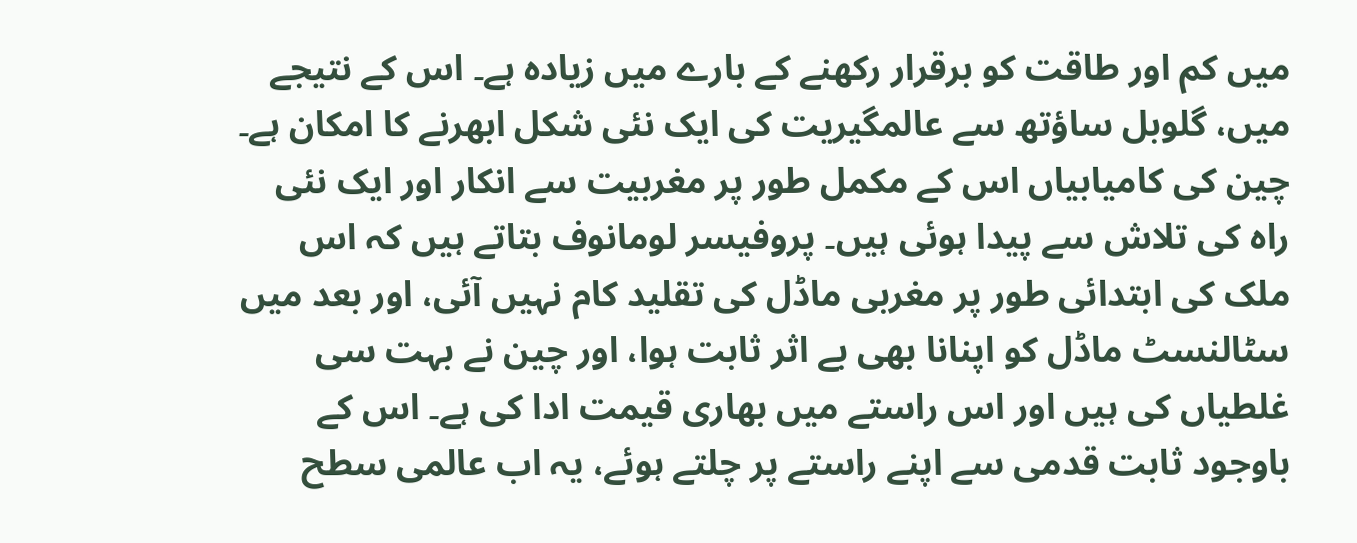میں کم اور طاقت کو برقرار رکھنے کے بارے میں زیادہ ہے۔ اس کے نتیجے میں، گلوبل ساؤتھ سے عالمگیریت کی ایک نئی شکل ابھرنے کا امکان ہے۔ چین کی کامیابیاں اس کے مکمل طور پر مغربیت سے انکار اور ایک نئی راہ کی تلاش سے پیدا ہوئی ہیں۔ پروفیسر لومانوف بتاتے ہیں کہ اس ملک کی ابتدائی طور پر مغربی ماڈل کی تقلید کام نہیں آئی، اور بعد میں سٹالنسٹ ماڈل کو اپنانا بھی بے اثر ثابت ہوا، اور چین نے بہت سی غلطیاں کی ہیں اور اس راستے میں بھاری قیمت ادا کی ہے۔ اس کے باوجود ثابت قدمی سے اپنے راستے پر چلتے ہوئے، یہ اب عالمی سطح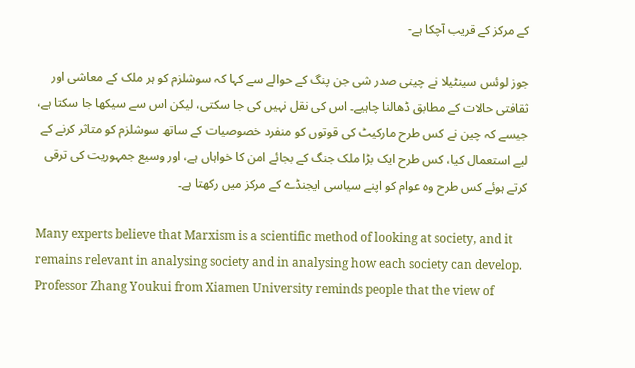کے مرکز کے قریب آچکا ہے-

جوز لوئس سینٹیلا نے چینی صدر شی جن پنگ کے حوالے سے کہا کہ سوشلزم کو ہر ملک کے معاشی اور ثقافتی حالات کے مطابق ڈھالنا چاہیے۔ اس کی نقل نہیں کی جا سکتی، لیکن اس سے سیکھا جا سکتا ہے، جیسے کہ چین نے کس طرح مارکیٹ کی قوتوں کو منفرد خصوصیات کے ساتھ سوشلزم کو متاثر کرنے کے لیے استعمال کیا، کس طرح ایک بڑا ملک جنگ کے بجائے امن کا خواہاں ہے، اور وسیع جمہوریت کی ترقی کرتے ہوئے کس طرح وہ عوام کو اپنے سیاسی ایجنڈے کے مرکز میں رکھتا ہے۔

Many experts believe that Marxism is a scientific method of looking at society, and it remains relevant in analysing society and in analysing how each society can develop. Professor Zhang Youkui from Xiamen University reminds people that the view of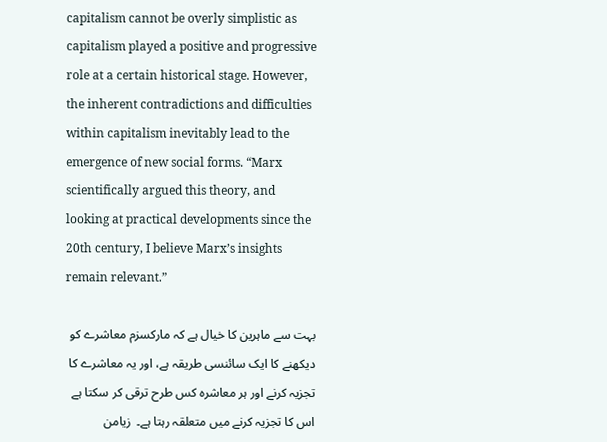capitalism cannot be overly simplistic as capitalism played a positive and progressive role at a certain historical stage. However, the inherent contradictions and difficulties within capitalism inevitably lead to the emergence of new social forms. “Marx scientifically argued this theory, and looking at practical developments since the 20th century, I believe Marx’s insights remain relevant.”

بہت سے ماہرین کا خیال ہے کہ مارکسزم معاشرے کو دیکھنے کا ایک سائنسی طریقہ ہے، اور یہ معاشرے کا تجزیہ کرنے اور ہر معاشرہ کس طرح ترقی کر سکتا ہے اس کا تجزیہ کرنے میں متعلقہ رہتا ہے۔  زیامن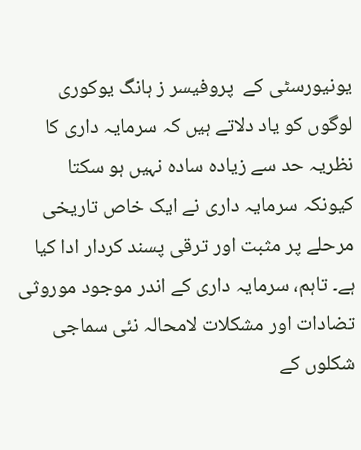یونیورسٹی کے  پروفیسر ز ہانگ یوکوری لوگوں کو یاد دلاتے ہیں کہ سرمایہ داری کا نظریہ حد سے زیادہ سادہ نہیں ہو سکتا کیونکہ سرمایہ داری نے ایک خاص تاریخی مرحلے پر مثبت اور ترقی پسند کردار ادا کیا ہے۔ تاہم، سرمایہ داری کے اندر موجود موروثی تضادات اور مشکلات لامحالہ نئی سماجی شکلوں کے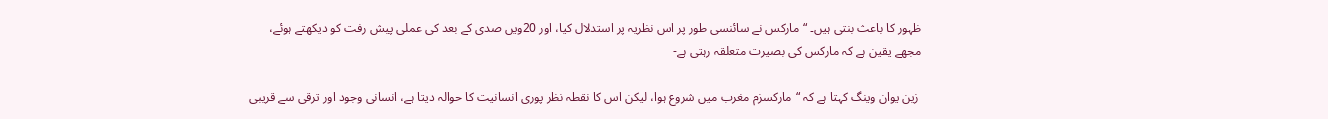ظہور کا باعث بنتی ہیں۔ “مارکس نے سائنسی طور پر اس نظریہ پر استدلال کیا، اور 20ویں صدی کے بعد کی عملی پیش رفت کو دیکھتے ہوئے، مجھے یقین ہے کہ مارکس کی بصیرت متعلقہ رہتی ہے-

 زین یوان وینگ کہتا ہے کہ “مارکسزم مغرب میں شروع ہوا، لیکن اس کا نقطہ نظر پوری انسانیت کا حوالہ دیتا ہے، انسانی وجود اور ترقی سے قریبی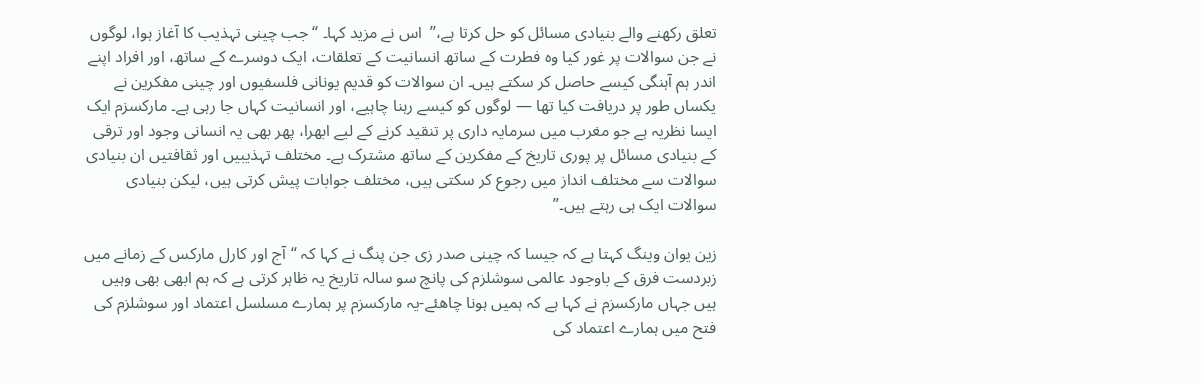تعلق رکھنے والے بنیادی مسائل کو حل کرتا ہے،”  اس نے مزید کہا۔ “جب چینی تہذیب کا آغاز ہوا، لوگوں نے جن سوالات پر غور کیا وہ فطرت کے ساتھ انسانیت کے تعلقات، ایک دوسرے کے ساتھ، اور افراد اپنے اندر ہم آہنگی کیسے حاصل کر سکتے ہیں۔ ان سوالات کو قدیم یونانی فلسفیوں اور چینی مفکرین نے یکساں طور پر دریافت کیا تھا — لوگوں کو کیسے رہنا چاہیے، اور انسانیت کہاں جا رہی ہے۔ مارکسزم ایک ایسا نظریہ ہے جو مغرب میں سرمایہ داری پر تنقید کرنے کے لیے ابھرا، پھر بھی یہ انسانی وجود اور ترقی کے بنیادی مسائل پر پوری تاریخ کے مفکرین کے ساتھ مشترک ہے۔ مختلف تہذیبیں اور ثقافتیں ان بنیادی سوالات سے مختلف انداز میں رجوع کر سکتی ہیں، مختلف جوابات پیش کرتی ہیں، لیکن بنیادی سوالات ایک ہی رہتے ہیں۔”

زین یوان وینگ کہتا ہے کہ جیسا کہ چینی صدر زی جن پنگ نے کہا کہ “آج اور کارل مارکس کے زمانے میں زبردست فرق کے باوجود عالمی سوشلزم کی پانچ سو سالہ تاریخ یہ ظاہر کرتی ہے کہ ہم ابھی بھی وہیں ہیں جہاں مارکسزم نے کہا ہے کہ ہمیں ہونا چاھئے-یہ مارکسزم پر ہمارے مسلسل اعتماد اور سوشلزم کی فتح میں ہمارے اعتماد کی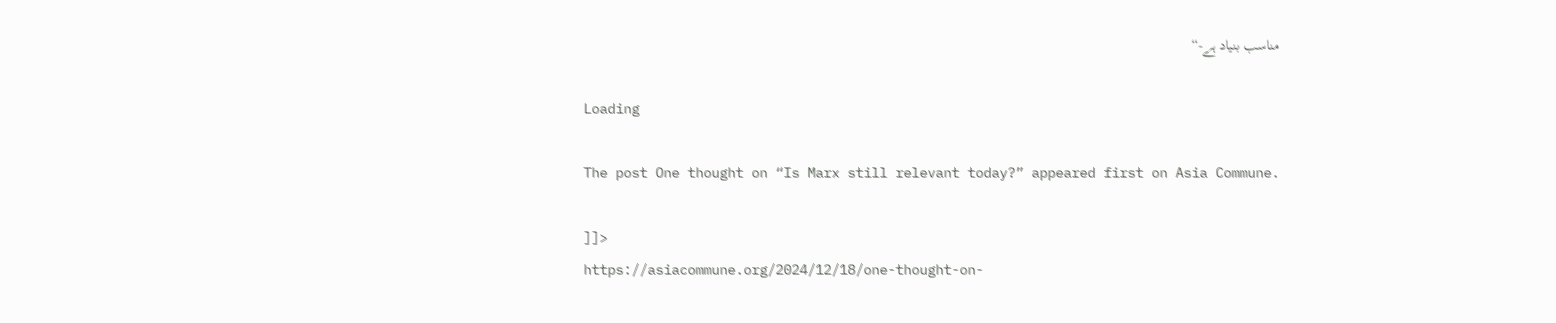مناسب بنیاد ہے-“

Loading

The post One thought on “Is Marx still relevant today?” appeared first on Asia Commune.

]]>
https://asiacommune.org/2024/12/18/one-thought-on-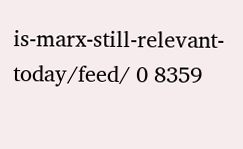is-marx-still-relevant-today/feed/ 0 8359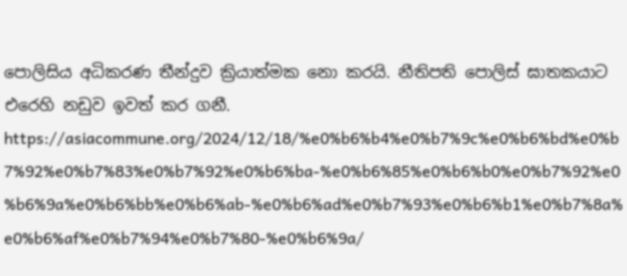පොලිසිය අධිකරණ තීන්දුව ක්‍රියාත්මක නො කරයි. නීතිපති පොලිස් ඝාතකයාට එරෙහි නඩුව ඉවත් කර ගනී. https://asiacommune.org/2024/12/18/%e0%b6%b4%e0%b7%9c%e0%b6%bd%e0%b7%92%e0%b7%83%e0%b7%92%e0%b6%ba-%e0%b6%85%e0%b6%b0%e0%b7%92%e0%b6%9a%e0%b6%bb%e0%b6%ab-%e0%b6%ad%e0%b7%93%e0%b6%b1%e0%b7%8a%e0%b6%af%e0%b7%94%e0%b7%80-%e0%b6%9a/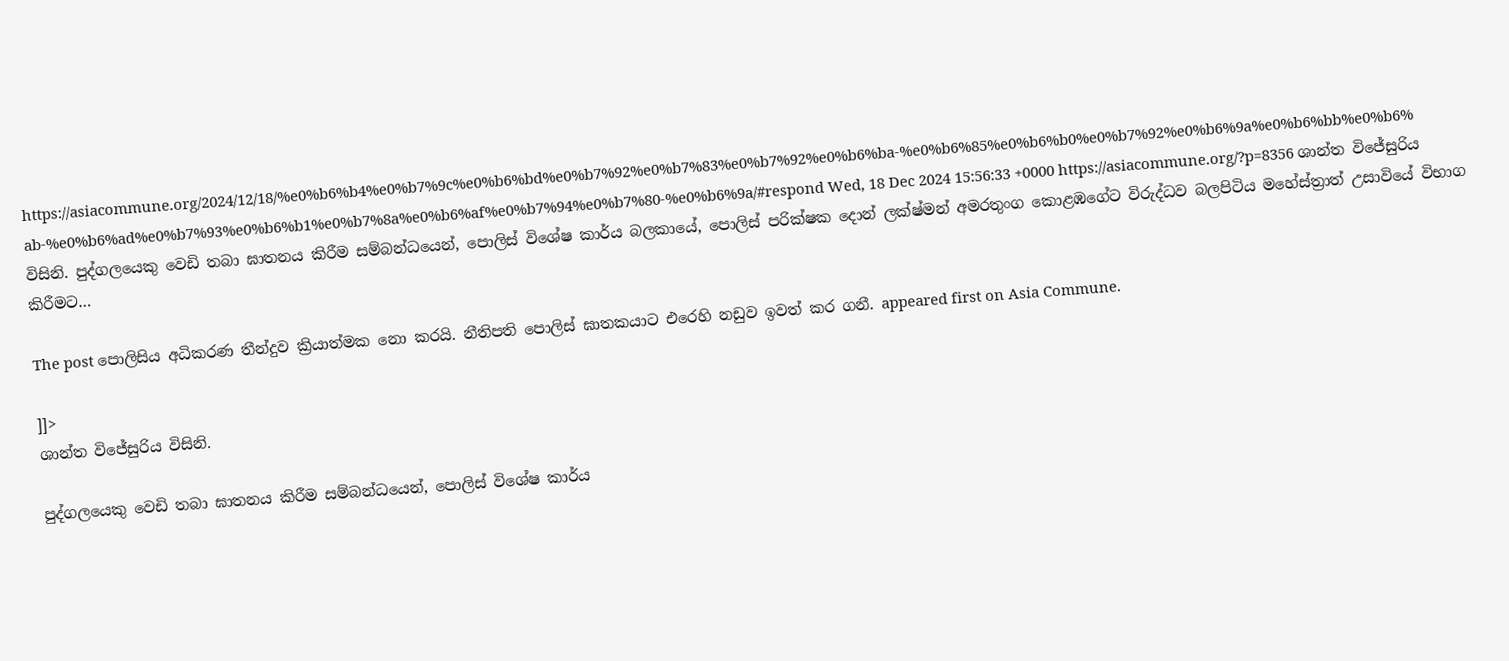https://asiacommune.org/2024/12/18/%e0%b6%b4%e0%b7%9c%e0%b6%bd%e0%b7%92%e0%b7%83%e0%b7%92%e0%b6%ba-%e0%b6%85%e0%b6%b0%e0%b7%92%e0%b6%9a%e0%b6%bb%e0%b6%ab-%e0%b6%ad%e0%b7%93%e0%b6%b1%e0%b7%8a%e0%b6%af%e0%b7%94%e0%b7%80-%e0%b6%9a/#respond Wed, 18 Dec 2024 15:56:33 +0000 https://asiacommune.org/?p=8356 ශාන්ත විජේසුරිය විසිනි. පුද්ගලයෙකු වෙඩි තබා ඝාතනය කිරීම සම්බන්ධයෙන්, පොලිස් විශේෂ කාර්ය බලකායේ, පොලිස් පරික්ෂක දොන් ලක්ෂ්මන් අමරතුංග කොළඹගේට විරුද්ධව බලපිටිය මහේස්ත්‍රාත් උසාවියේ විභාග කිරීමට…

The post පොලිසිය අධිකරණ තීන්දුව ක්‍රියාත්මක නො කරයි. නීතිපති පොලිස් ඝාතකයාට එරෙහි නඩුව ඉවත් කර ගනී. appeared first on Asia Commune.

]]>
ශාන්ත විජේසුරිය විසිනි.

පුද්ගලයෙකු වෙඩි තබා ඝාතනය කිරීම සම්බන්ධයෙන්, පොලිස් විශේෂ කාර්ය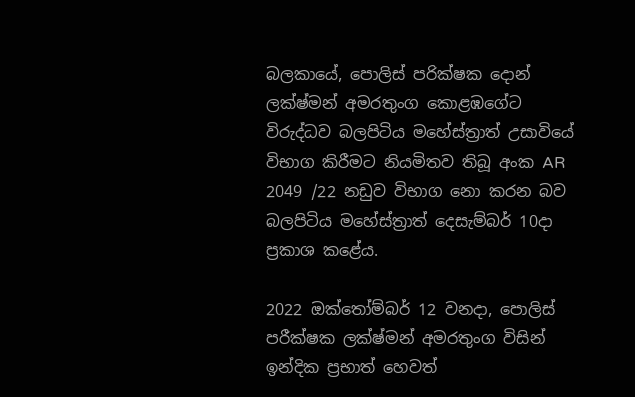බලකායේ, පොලිස් පරික්ෂක දොන් ලක්ෂ්මන් අමරතුංග කොළඹගේට විරුද්ධව බලපිටිය මහේස්ත්‍රාත් උසාවියේ විභාග කිරීමට නියමිතව තිබූ අංක AR 2049 /22 නඩුව විභාග නො කරන බව බලපිටිය මහේස්ත්‍රාත් දෙසැම්බර් 10දා ප්‍රකාශ කළේය.

2022 ඔක්තෝම්බර් 12 වනදා, පොලිස් පරීක්ෂක ලක්ෂ්මන් අමරතුංග විසින් ඉන්දික ප්‍රභාත් හෙවත්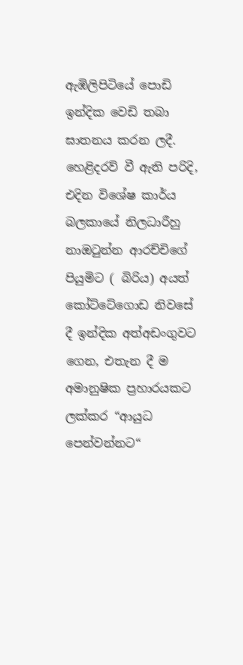ඇඹිලිපිටියේ පොඩි ඉන්දික වෙඩි තබා ඝාතනය කරන ලදී. හෙළිදරව් වී ඇති පරිදි, එදින විශේෂ කාර්ය බලකායේ නිලධාරීහු නාඔටුන්න ආරච්චිගේ පියුමිට ( බිරිය) අයත් කෝට්ටේගොඩ නිවසේ දී ඉන්දික අත්අඩංගුවට ගෙන, එතැන දී ම අමානුෂික ප්‍රහාරයකට ලක්කර “ආයුධ පෙන්වන්නට“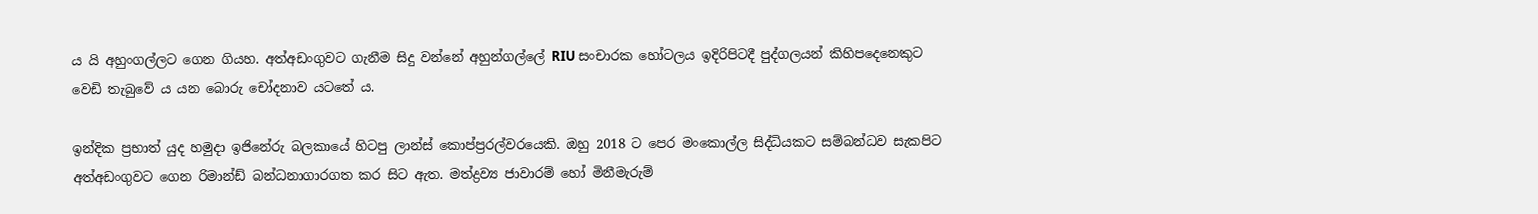ය යි අහුංගල්ලට ගෙන ගියහ. අත්අඩංගුවට ගැනීම සිදු වන්නේ අහුන්ගල්ලේ RIU සංචාරක හෝටලය ඉදිරිපිටදී පුද්ගලයන් කිහිපදෙනෙකුට වෙඩි තැබුවේ ය යන බොරු චෝදනාව යටතේ ය.

ඉන්දික ප්‍රභාත් යුද හමුදා ඉජිනේරු බලකායේ හිටපු ලාන්ස් කොප්ප්‍රරල්වරයෙකි. ඔහු 2018 ට පෙර මංකොල්ල සිද්ධියකට සම්බන්ධව සැකපිට අත්අඩංගුවට ගෙන රිමාන්ඩ් බන්ධනාගාරගත කර සිට ඇත. මත්ද්‍රව්‍ය ජාවාරම් හෝ මිනීමැරුම්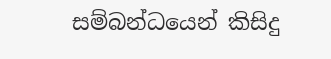සම්බන්ධයෙන් කිසිදු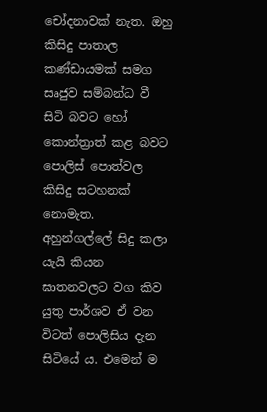චෝදනාවක් නැත. ඔහු කිසිදු පාතාල කණ්ඩායමක් සමග සෘජුව සම්බන්ධ වී සිටි බවට හෝ කොන්ත්‍රාත් කළ බවට පොලිස් පොත්වල කිසිදු සටහනක් නොමැත.  අහුන්ගල්ලේ සිදු කලා යැයි කියන ඝාතනවලට වග කිව යුතු පාර්ශව ඒ වන විටත් පොලිසිය දැන සිටියේ ය. එමෙන් ම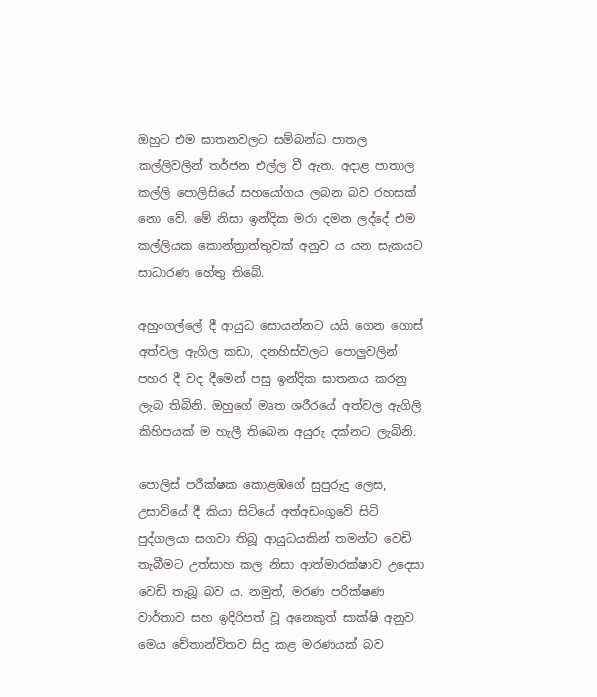ඔහුට එම ඝාතනවලට සම්බන්ධ පාතල කල්ලිවලින් තර්ජන එල්ල වී ඇත. අදාළ පාතාල කල්ලි පොලිසියේ සහයෝගය ලබන බව රහසක් නො වේ. මේ නිසා ඉන්දික මරා දමන ලද්දේ එම කල්ලියක කොන්ත්‍රාත්තුවක් අනුව ය යන සැකයට සාධාරණ හේතු තිබේ.

අහුංගල්ලේ දී ආයුධ සොයන්නට යයි ගෙන ගොස් අත්වල ඇගිල කඩා, දනහිස්වලට පොලුවලින් පහර දී වද දීමෙන් පසු ඉන්දික ඝාතනය කරනු ලැබ තිබිනි. ඔහුගේ මෘත ශරීරයේ අත්වල ඇගිලි කිහිපයක් ම හැලී තිබෙන අයුරු දක්නට ලැබිනි.

පොලිස් පරීක්ෂක කොළඹගේ සුපුරුදු ලෙස, උසාවියේ දී කියා සිටියේ අත්අඩංගුවේ සිටි පුද්ගලයා සගවා තිබූ ආයුධයකින් තමන්ට වෙඩි තැබීමට උත්සාහ කල නිසා ආත්මාරක්ෂාව උදෙසා වෙඩි තැබූ බව ය. නමුත්, මරණ පරික්ෂණ වාර්තාව සහ ඉදිරිපත් වූ අනෙකුත් සාක්ෂි අනුව මෙය චේතාන්විතව සිදු කළ මරණයක් බව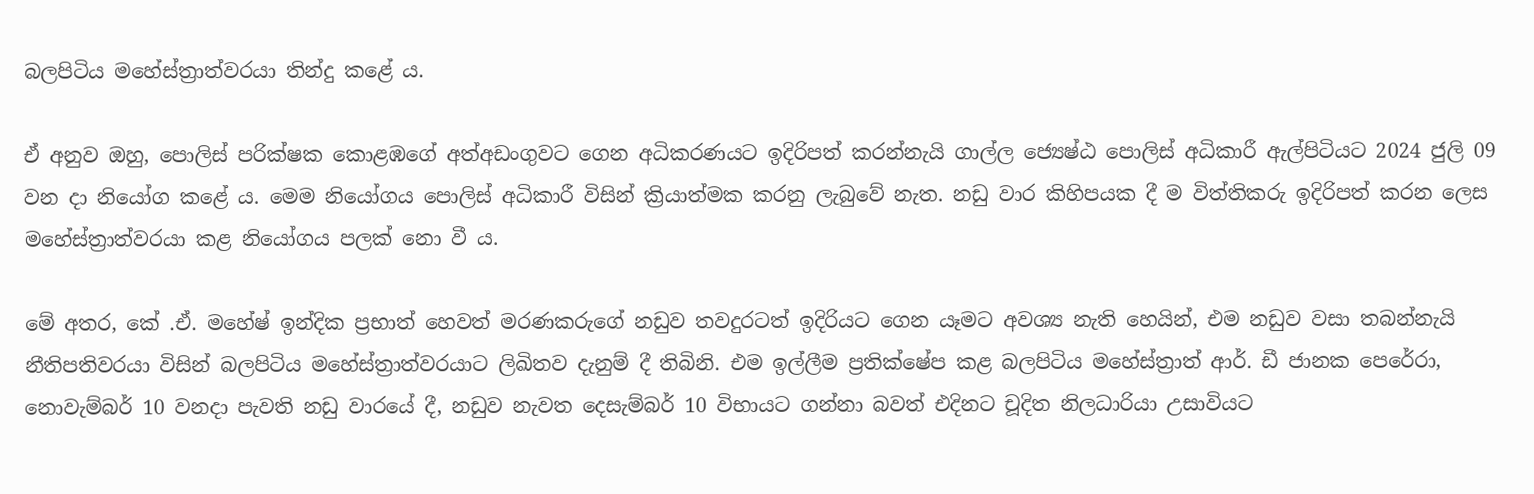බලපිටිය මහේස්ත්‍රාත්වරයා තින්දු කළේ ය.

ඒ අනුව ඔහු, පොලිස් පරික්ෂක කොළඹගේ අත්අඩංගුවට ගෙන අධිකරණයට ඉදිරිපත් කරන්නැයි ගාල්ල ජ්‍යෙෂ්ඨ පොලිස් අධිකාරී ඇල්පිටියට 2024 ජුලි 09 වන දා නියෝග කළේ ය. මෙම නියෝගය පොලිස් අධිකාරී විසින් ක්‍රියාත්මක කරනු ලැබුවේ නැත. නඩු වාර කිහිපයක දී ම විත්තිකරු ඉදිරිපත් කරන ලෙස මහේස්ත්‍රාත්වරයා කළ නියෝගය පලක් නො වී ය.

මේ අතර, කේ .ඒ. මහේෂ් ඉන්දික ප්‍රභාත් හෙවත් මරණකරුගේ නඩුව තවදුරටත් ඉදිරියට ගෙන ය‍ෑමට අවශ්‍ය නැති හෙයින්, එම නඩුව වසා තබන්නැයි නීතිපතිවරයා විසින් බලපිටිය මහේස්ත්‍රාත්වරයාට ලිඛිතව දැනුම් දී තිබිනි. එම ඉල්ලීම ප්‍රතික්ෂේප කළ බලපිටිය මහේස්ත්‍රාත් ආර්. ඩී ජානක පෙරේරා, නොවැම්බර් 10 වනදා පැවති නඩු වාරයේ දී, නඩුව නැවත දෙසැම්බර් 10 විභායට ගන්නා බවත් එදිනට චූදිත නිලධාරියා උසාවියට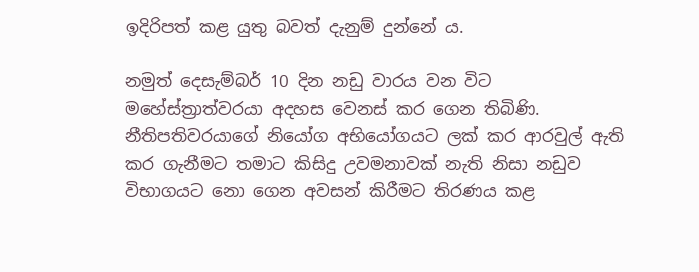ඉදිරිපත් කළ යුතු බවත් දැනුම් දුන්නේ ය.

නමුත් දෙසැම්බර් 10 දින නඩු වාරය වන විට මහේස්ත්‍රාත්වරයා අදහස වෙනස් කර ගෙන තිබිණි. නීතිපතිවරයාගේ නියෝග අභියෝගයට ලක් කර ආරවුල් ඇති කර ගැනීමට තමාට කිසිදු උවමනාවක් නැති නිසා නඩුව විභාගයට නො ගෙන අවසන් කිරීමට තිරණය කළ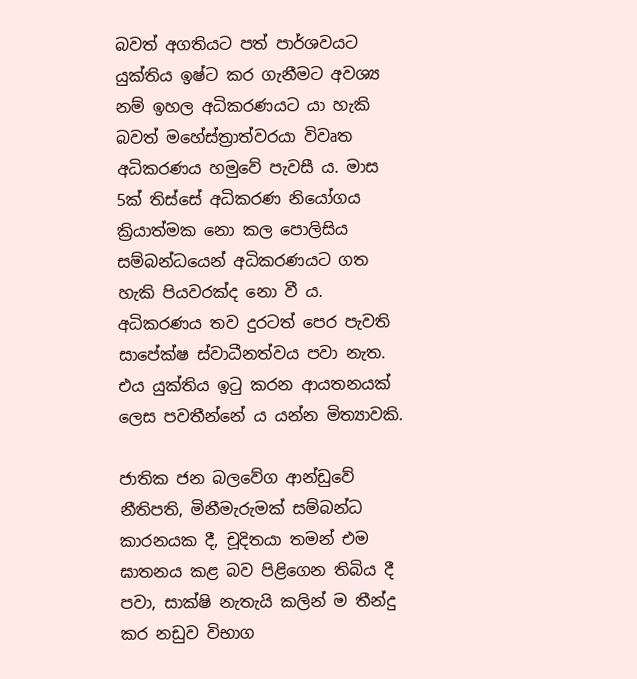බවත් අගතියට පත් පාර්ශවයට යුක්තිය ඉෂ්ට කර ගැනීමට අවශ්‍ය නම් ඉහල අධිකරණයට යා හැකි බවත් මහේස්ත්‍රාත්වරයා විවෘත අධිකරණය හමුවේ පැවසී ය. මාස 5ක් තිස්සේ අධිකරණ නියෝගය ක්‍රියාත්මක නො කල පොලිසිය සම්බන්ධයෙන් අධිකරණයට ගත හැකි පියවරක්ද නො වී ය. අධිකරණය තව දුරටත් පෙර පැවති සාපේක්ෂ ස්වාධීනත්වය පවා නැත. එය යුක්තිය ඉටු කරන ආයතනයක් ලෙස පවතීන්නේ ය යන්න මිත්‍යාවකි.

ජාතික ජන බලවේග ආන්ඩුවේ නීතිපති, මිනීමැරුමක් සම්බන්ධ කාරනයක දී, චූදිතයා තමන් එම ඝාතනය කළ බව පිළිගෙන තිබිය දී පවා, සාක්ෂි නැතැයි කලින් ම තීන්දු කර නඩුව විභාග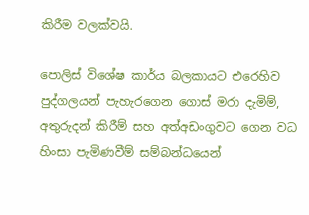කිරීම වලක්වයි.

පොලිස් විශේෂ කාර්ය බලකායට එරෙහිව පුද්ගලයන් පැහැරගෙන ගොස් මරා දැමිම්, අතුරුදන් කිරීම් සහ අත්අඩංගුවට ගෙන වධ හිංසා පැමිණවීම් සම්බන්ධයෙන්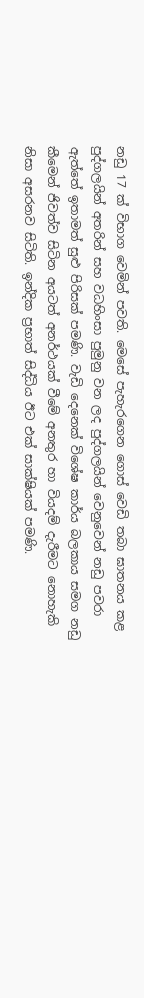නඩු 17 ක් විභාග වෙමින් පවති. මෙසේ පැහැරගෙන ගොස් වෙඩි තබා ඝාතනය කළ පුද්ගලයින් අතරින් සහ වධහිංසා පුමුනු වන ලද පුද්ගලයින් වෙනුවෙන් නඩු පවරා ඇත්තේ ඉතාමත් සුළු පිරිසක් පමණි. වැඩි දෙනෙක් විශේෂ කාර්ය බලකාය සමග නඩු කීමෙන් ජිවත්ව සිටින අයටත් අනර්ථයක් වීමේ අනතුර හා වියදම් දැරීමට නොහැකි නිසා අසරනව සිටිති. ඉන්දික ප්‍රභාත් සිද්ධිය ඊට එක් සාක්ෂියක් පමණි.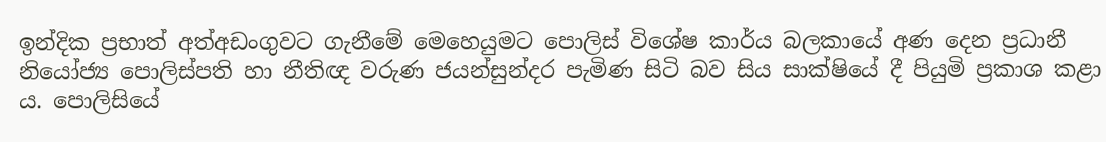ඉන්දික ප්‍රභාත් අත්අඩංගුවට ගැනීමේ මෙහෙයුමට පොලිස් විශේෂ කාර්ය බලකායේ අණ දෙන ප්‍රධානී නියෝජ්‍ය පොලිස්පති හා නීතිඥ වරුණ ජයන්සුන්දර පැමි‍ණ සිටි බව සිය සාක්ෂියේ දී පියුමි ප්‍රකාශ කළා ය. පොලිසියේ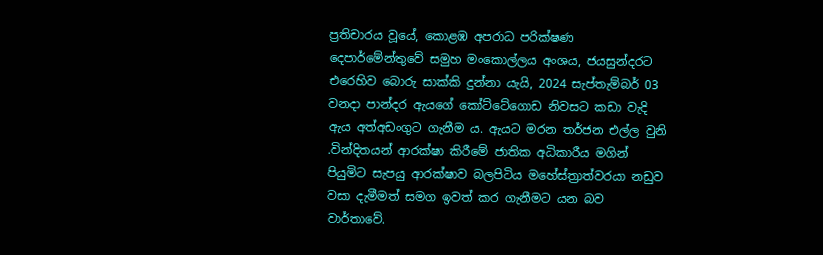ප්‍රතිචාරය වූයේ, කොළඹ අපරාධ පරික්ෂණ දෙපාර්මේන්තුවේ සමුහ මංකොල්ලය අංශය, ජයසුන්දරට එරෙහිව බොරු සාක්කි දුන්නා යැයි, 2024 සැප්තැම්බර් 03 වනදා පාන්දර ඇයගේ කෝට්ටේගොඩ නිවසට කඩා වැදි ඇය අත්අඩංගුට ගැනීම ය. ඇයට මරන තර්ජන එල්ල වුනි .වින්දිතයන් ආරක්ෂා කිරීමේ ජාතික අධිකාරීය මගින් පියුමිට සැපයු ආරක්ෂාව බලපිටිය මහේස්ත්‍රාත්වරයා නඩුව වසා දැමීමත් සමග ඉවත් කර ගැනීමට යන බව වාර්තාවේ.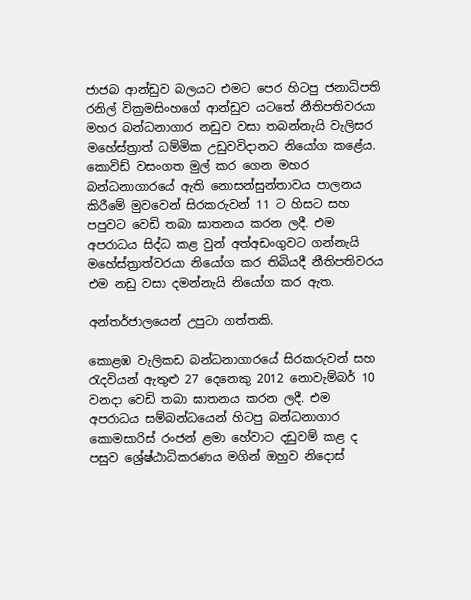ජාජබ ආන්ඩුව බලයට එමට පෙර හිටපු ජනාධිපති රනිල් වික්‍රමසිංහගේ ආන්ඩුව යටතේ නීතිපතිවරයා මහර බන්ධනාගාර නඩුව වසා තබන්නැයි වැලිසර මහේස්ත්‍රාත් ධම්මික උඩුවවිදානට නියෝග කළේය. කොවිඩ් වසංගත මුල් කර ගෙන මහර බන්ධනාගාරයේ ඇති නොසන්සුන්තාවය පාලනය කිරීමේ මුවවෙන් සිරකරුවන් 11 ට හිසට සහ පපුවට වෙඩි තබා ඝාතනය කරන ලදී. එම අපරාධය සිද්ධ කළ වුන් අත්අඩංගුවට ගන්නැයි මහේස්ත්‍රාත්වරයා නියෝග කර තිබියදී නීතිපතිවරය එම නඩු වසා දමන්නැයි නියෝග කර ඇත.

අන්තර්ජාලයෙන් උපුටා ගත්තකි.

කො‍ළඹ වැලිකඩ බන්ධනාගාරයේ සිරකරුවන් සහ රැදවියන් ඇතුළු 27 දෙනෙකු 2012 නොවැම්බර් 10 වනදා වෙඩි තබා ඝාතනය කරන ලදී. එම අපරාධය සම්බන්ධයෙන් හිටපු බන්ධනාගාර කොමසාරිස් රංජන් ළමා හේවාට දඩුවම් කළ ද පසුව ශ්‍රේෂ්ඨාධිකරණය මගින් ඔහුව නිදොස්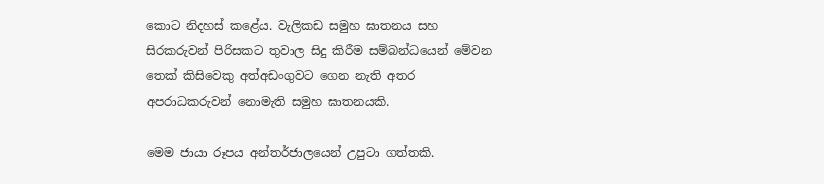කොට නිදහස් කළේය. වැලිකඩ සමුහ ඝාතනය සහ සිරකරුවන් පිරිසකට තුවාල සිදු කිරීම සම්බන්ධයෙන් මේවන තෙක් කිසිවෙකු අත්අඩංගුවට ගෙන නැති අතර අපරාධකරුවන් නොමැති සමුහ ඝාතනයකි.

මෙම ජායා රූපය අන්තර්ජාලයෙන් උපුටා ගත්තකි.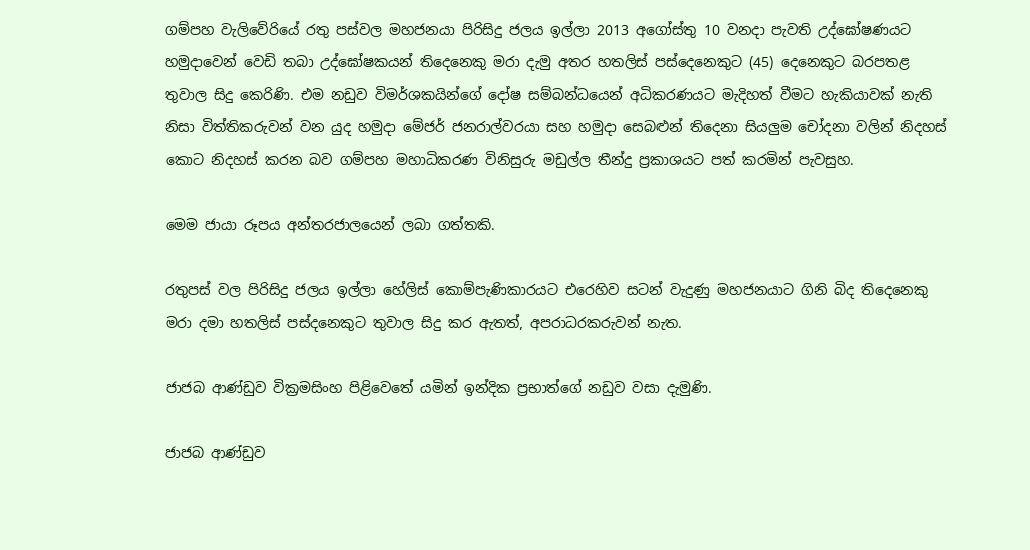ගම්පහ වැලිවේරියේ රතු පස්වල මහජනයා පිරිසිදු ජලය ඉල්ලා 2013 අගෝස්තු 10 වනදා පැවති උද්ඝෝෂණයට හමුදාවෙන් වෙඩි තබා උද්ඝෝෂකයන් තිදෙනෙකු මරා දැමු අතර හතලිස් පස්දෙනෙකුට (45) දෙනෙකුට බරපතළ තුවාල සිදු කෙරිණි. එම නඩුව විමර්ශකයින්ගේ දෝෂ සම්බන්ධයෙන් අධිකරණයට මැදිහත් වීමට හැකියාවක් නැති නිසා විත්තිකරුවන් වන යුද හමුදා මේජර් ජනරාල්වරයා සහ හමුදා සෙබළුන් තිදෙනා සියලුම චෝදනා වලින් නිදහස් කොට නිදහස් කරන බව ගම්පහ මහාධිකරණ විනිසුරු මඩුල්ල තීන්දු ප්‍රකාශයට පත් කරමින් පැවසුහ.

මෙම ජායා රූපය අන්තරජාලයෙන් ලබා ගත්තකි.

රතුපස් වල පිරිසිදු ජලය ඉල්ලා හේලිස් කොම්පැණිකාරයට එරෙහිව සටන් වැදුණු මහජනයාට ගිනි බිද තිදෙනෙකු මරා දමා හතලිස් පස්දනෙකුට තුවාල සිදු කර ඇතත්, අපරාධරකරුවන් නැත.

ජාජබ ආ‍ණ්ඩුව වික්‍රමසිංහ පිළිවෙතේ යමින් ඉන්දික ප්‍රභාත්ගේ නඩුව වසා දැමුණි.

ජාජබ ආණ්ඩුව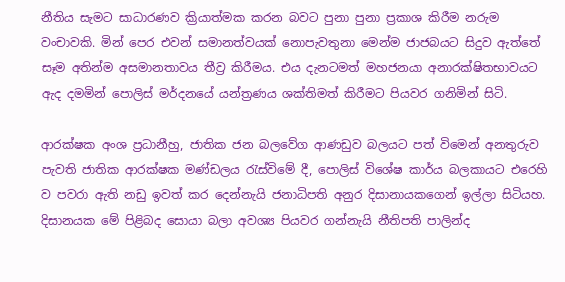නීතිය සැමට සාධාරණව ක්‍රියාත්මක කරන බවට පුනා පුනා ප්‍රකාශ කිරීම නරුම වංචාවකි. මින් පෙර එවන් සමානත්වයක් නොපැවතුනා මෙන්ම ජාජබයට සිදුව ඇත්තේ සෑම අතින්ම අසමානතාවය තීව්‍ර කිරීමය. එය දැනටමත් මහජනයා අනාරක්ෂිතභාවයට ඇද දමමින් පොලිස් මර්දනයේ යන්ත්‍රණය ශක්තිමත් කිරීමට පියවර ගනිමින් සිටි.

ආරක්ෂක අංශ ප්‍රධානීහු, ජාතික ජන බලවේග ආණඩුව බලයට පත් විමෙන් අනතුරුව පැවති ජාතික ආරක්ෂක මණ්ඩලය රැස්විමේ දී, පොලිස් විශේෂ කාර්ය බලකායට එරෙහි ව පවරා ඇති නඩු ඉවත් කර දෙන්නැයි ජනාධිපති අනුර දිසානායකගෙන් ඉල්ලා සිටියහ. දිසානයක මේ පිළිබද සොයා බලා අවශ්‍ය පියවර ගන්නැයි නීතිපති පාලින්ද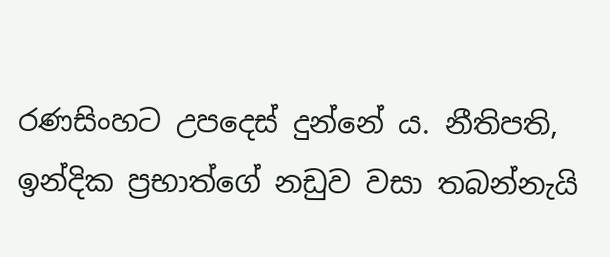රණසිංහට උපදෙස් දුන්නේ ය. නීතිපති, ඉන්දික ප්‍රභාත්ගේ නඩුව වසා තබන්නැයි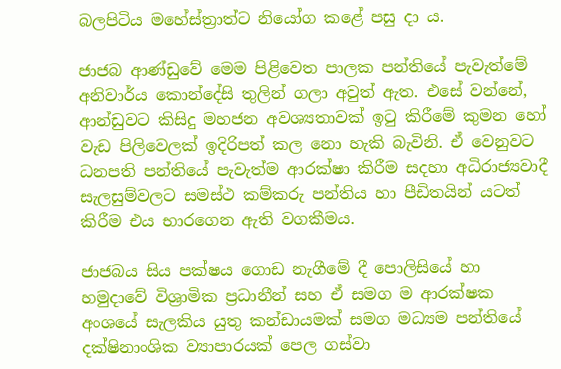බලපිටිය මහේස්ත්‍රාත්ට නියෝග කළේ පසු දා ය.

ජාජබ ආණ්ඩුවේ මෙම පිළිවෙත පාලක පන්තියේ පැවැත්මේ අනිවාර්ය කොන්දේසි තුලින් ගලා අවුත් ඇත. එසේ වන්නේ, ආන්ඩුවට කිසිදු මහජන අවශ්‍යතාවක් ඉටු කිරීමේ කුමන හෝ වැඩ පිලිවෙලක් ඉදිරිපත් කල නො හැකි බැවිනි. ඒ වෙනුවට ධනපති පන්තියේ පැවැත්ම ආරක්ෂා කිරීම සදහා අධිරාජ්‍යවාදී සැලසුම්වලට සමස්ථ කම්කරු පන්තිය හා පීඩිතයින් යටත් කිරීම එය භාරගෙන ඇති වගකීමය.

ජාජබය සිය පක්ෂය ගොඩ නැගීමේ දී පොලිසියේ හා හමුදාවේ විශ්‍රාමික ප්‍රධානීන් සහ ඒ සමග ම ආරක්ෂක අංශයේ සැලකිය යුතු කන්ඩායමක් සමග මධ්‍යම පන්තියේ දක්ෂිනාංශික ව්‍යාපාරයක් පෙල ගස්වා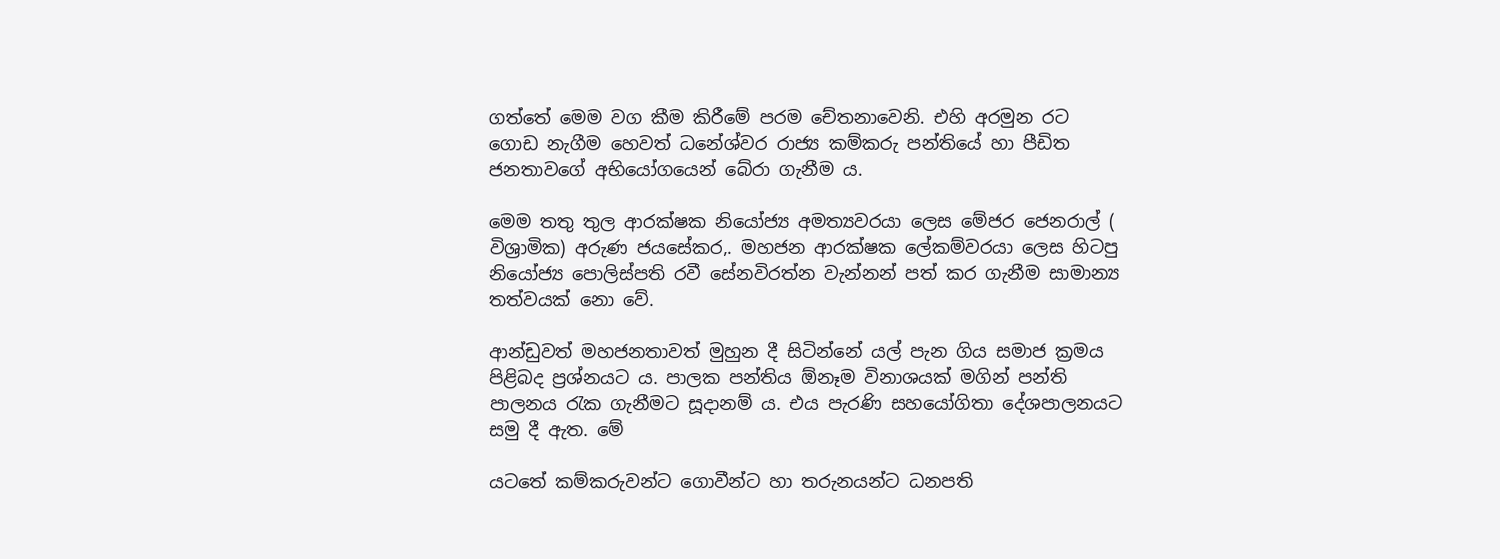ගත්තේ මෙම වග කීම කිරීමේ පරම චේතනාවෙනි. එහි අරමුන රට ගොඩ නැගීම හෙවත් ධනේශ්වර රාජ්‍ය කම්කරු පන්තියේ හා පීඩිත ජනතාවගේ අභියෝගයෙන් බේරා ගැනීම ය.

මෙම තතු තුල ආරක්ෂක නියෝජ්‍ය අමත්‍යවරයා ලෙස මේජර ජෙනරාල් ( විශ්‍රාමික) අරුණ ජයසේකර,. මහජන ආරක්ෂක ලේකම්වරයා ලෙස හිටපු නියෝජ්‍ය පොලිස්පති රවී සේනවිරත්න වැන්නන් පත් කර ගැනීම සාමාන්‍ය තත්වයක් නො වේ.

ආන්ඩුවත් මහජනතාවත් මුහුන දී සිටින්නේ යල් පැන ගිය සමාජ ක්‍රමය පිළිබද ප්‍රශ්නයට ය. පාලක පන්තිය ඕනෑම විනාශයක් මගින් පන්ති පාලනය රැක ගැනීමට සූදානම් ය. එය පැරණි සහයෝගිතා දේශපාලනයට සමු දී ඇත. මේ

යටතේ කම්කරුවන්ට ගොවීන්ට හා තරුනයන්ට ධනපති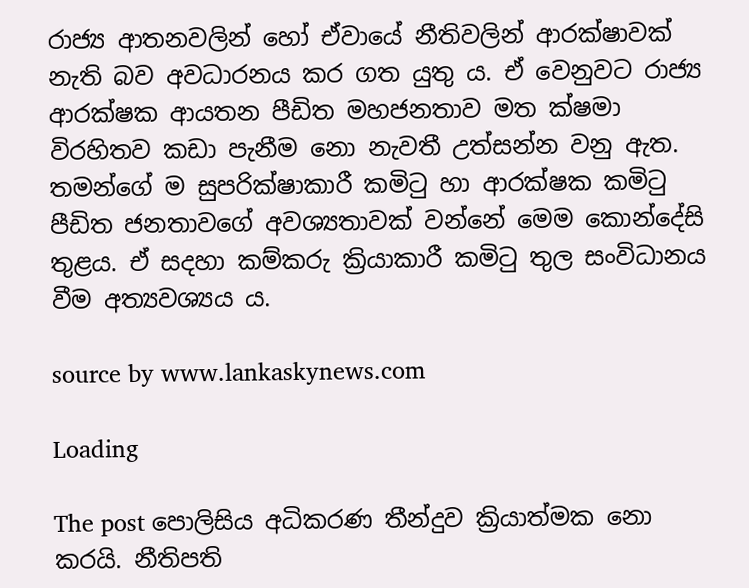රාජ්‍ය ආතනවලින් හෝ ඒවායේ නීතිවලින් ආරක්ෂාවක් නැති බව අවධාරනය කර ගත යුතු ය. ඒ වෙනුවට රාජ්‍ය ආරක්ෂක ආයතන පීඩිත මහජනතාව මත ක්ෂමා විරහිතව කඩා පැනීම නො නැවතී උත්සන්න වනු ඇත. තමන්ගේ ම සුපරික්ෂාකාරී කමිටු හා ආරක්ෂක කමිටු පීඩිත ජනතාවගේ අවශ්‍යතාවක් වන්නේ මෙම කොන්දේසි තුළය. ඒ සදහා කම්කරු ක්‍රියාකාරී කමිටු තුල සංවිධානය වීම අත්‍යවශ්‍යය ය.

source by www.lankaskynews.com

Loading

The post පොලිසිය අධිකරණ තීන්දුව ක්‍රියාත්මක නො කරයි. නීතිපති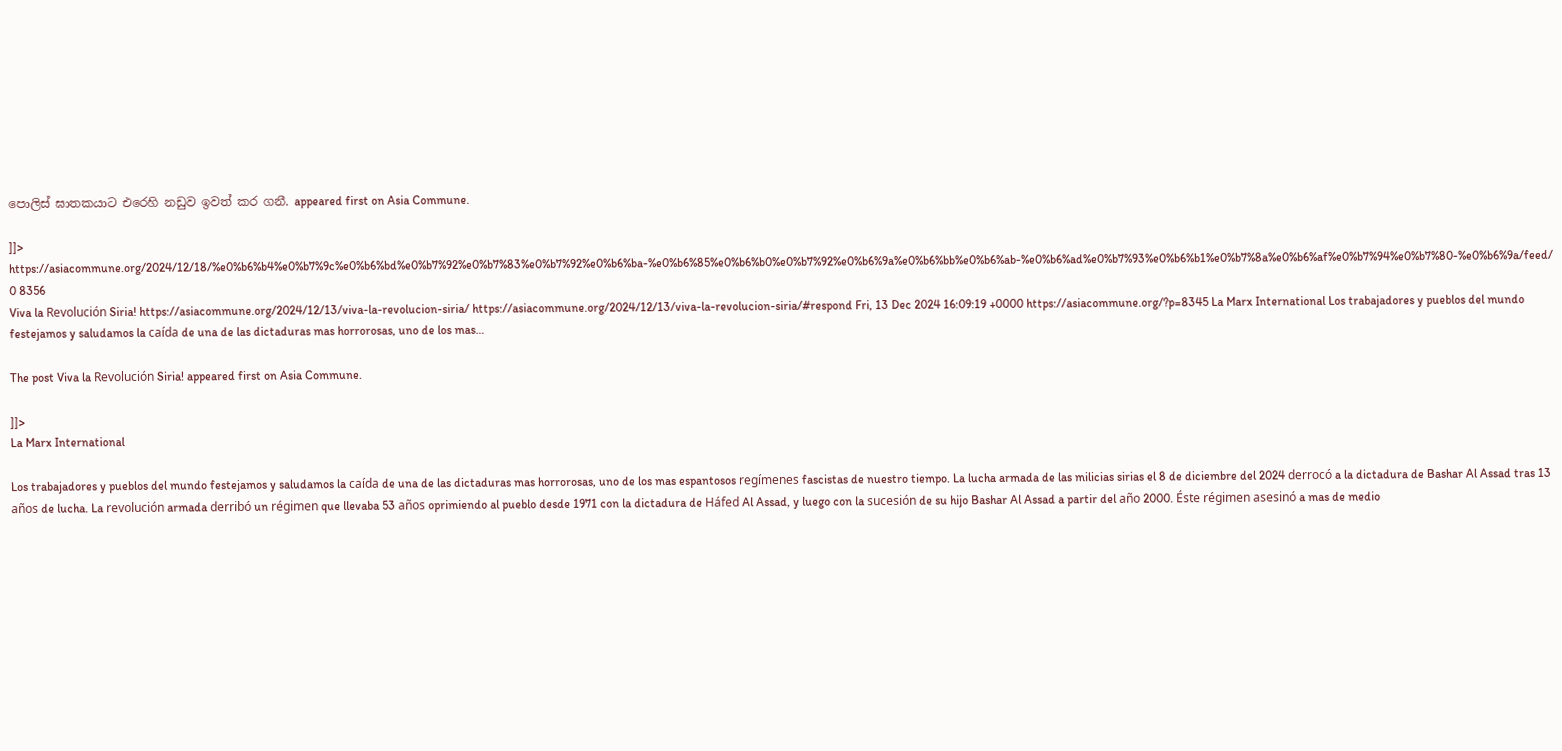පොලිස් ඝාතකයාට එරෙහි නඩුව ඉවත් කර ගනී. appeared first on Asia Commune.

]]>
https://asiacommune.org/2024/12/18/%e0%b6%b4%e0%b7%9c%e0%b6%bd%e0%b7%92%e0%b7%83%e0%b7%92%e0%b6%ba-%e0%b6%85%e0%b6%b0%e0%b7%92%e0%b6%9a%e0%b6%bb%e0%b6%ab-%e0%b6%ad%e0%b7%93%e0%b6%b1%e0%b7%8a%e0%b6%af%e0%b7%94%e0%b7%80-%e0%b6%9a/feed/ 0 8356
Viva la Revolución Siria! https://asiacommune.org/2024/12/13/viva-la-revolucion-siria/ https://asiacommune.org/2024/12/13/viva-la-revolucion-siria/#respond Fri, 13 Dec 2024 16:09:19 +0000 https://asiacommune.org/?p=8345 La Marx International Los trabajadores y pueblos del mundo festejamos y saludamos la caída de una de las dictaduras mas horrorosas, uno de los mas…

The post Viva la Revolución Siria! appeared first on Asia Commune.

]]>
La Marx International

Los trabajadores y pueblos del mundo festejamos y saludamos la caída de una de las dictaduras mas horrorosas, uno de los mas espantosos regímenes fascistas de nuestro tiempo. La lucha armada de las milicias sirias el 8 de diciembre del 2024 derrocó a la dictadura de Bashar Al Assad tras 13 años de lucha. La revolución armada derribó un régimen que llevaba 53 años oprimiendo al pueblo desde 1971 con la dictadura de Háfed Al Assad, y luego con la sucesión de su hijo Bashar Al Assad a partir del año 2000. Éste régimen asesinó a mas de medio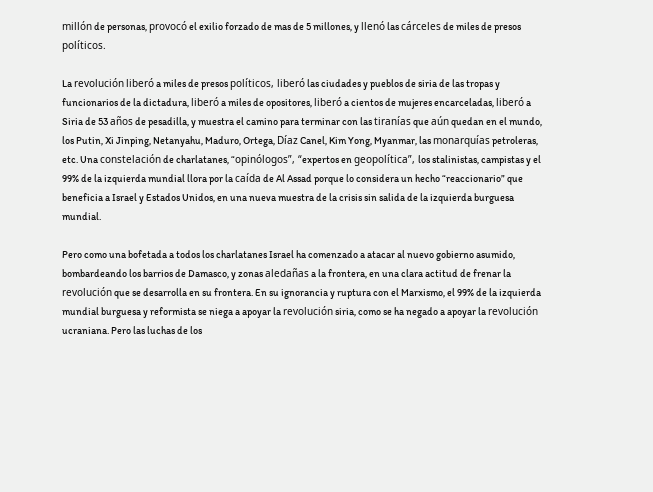millón de personas, provocó el exilio forzado de mas de 5 millones, y llenó las cárceles de miles de presos políticos.

La revolución liberó a miles de presos políticos, liberó las ciudades y pueblos de siria de las tropas y funcionarios de la dictadura, liberó a miles de opositores, liberó a cientos de mujeres encarceladas, liberó a Siria de 53 años de pesadilla, y muestra el camino para terminar con las tiranías que aún quedan en el mundo, los Putin, Xi Jinping, Netanyahu, Maduro, Ortega, Díaz Canel, Kim Yong, Myanmar, las monarquías petroleras, etc. Una constelación de charlatanes, “opinólogos”, “expertos en geopolítica”, los stalinistas, campistas y el 99% de la izquierda mundial llora por la caída de Al Assad porque lo considera un hecho “reaccionario” que beneficia a Israel y Estados Unidos, en una nueva muestra de la crisis sin salida de la izquierda burguesa mundial.

Pero como una bofetada a todos los charlatanes Israel ha comenzado a atacar al nuevo gobierno asumido, bombardeando los barrios de Damasco, y zonas aledañas a la frontera, en una clara actitud de frenar la revolución que se desarrolla en su frontera. En su ignorancia y ruptura con el Marxismo, el 99% de la izquierda mundial burguesa y reformista se niega a apoyar la revolución siria, como se ha negado a apoyar la revolución ucraniana. Pero las luchas de los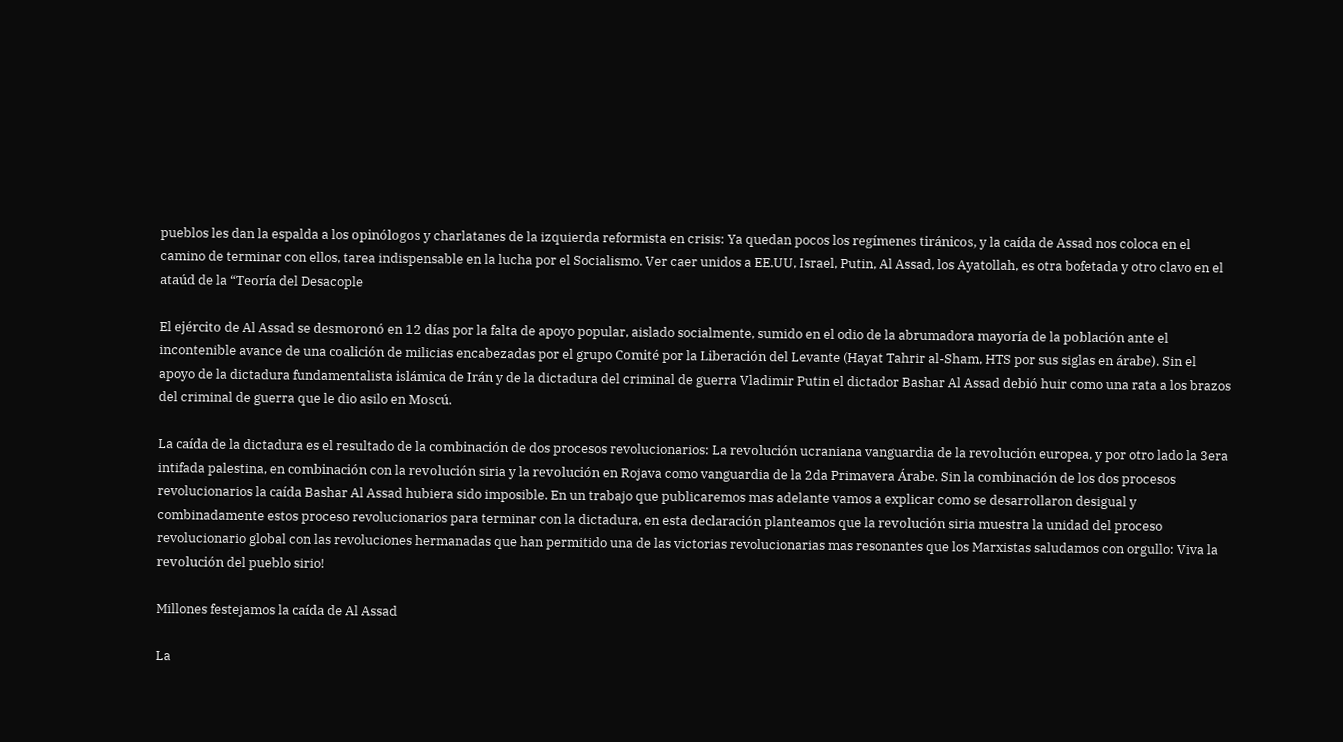pueblos les dan la espalda a los opinólogos y charlatanes de la izquierda reformista en crisis: Ya quedan pocos los regímenes tiránicos, y la caída de Assad nos coloca en el camino de terminar con ellos, tarea indispensable en la lucha por el Socialismo. Ver caer unidos a EE.UU, Israel, Putin, Al Assad, los Ayatollah, es otra bofetada y otro clavo en el ataúd de la “Teoría del Desacople

El ejército de Al Assad se desmoronó en 12 días por la falta de apoyo popular, aislado socialmente, sumido en el odio de la abrumadora mayoría de la población ante el incontenible avance de una coalición de milicias encabezadas por el grupo Comité por la Liberación del Levante (Hayat Tahrir al-Sham, HTS por sus siglas en árabe). Sin el apoyo de la dictadura fundamentalista islámica de Irán y de la dictadura del criminal de guerra Vladimir Putin el dictador Bashar Al Assad debió huir como una rata a los brazos del criminal de guerra que le dio asilo en Moscú.

La caída de la dictadura es el resultado de la combinación de dos procesos revolucionarios: La revolución ucraniana vanguardia de la revolución europea, y por otro lado la 3era intifada palestina, en combinación con la revolución siria y la revolución en Rojava como vanguardia de la 2da Primavera Árabe. Sin la combinación de los dos procesos revolucionarios la caída Bashar Al Assad hubiera sido imposible. En un trabajo que publicaremos mas adelante vamos a explicar como se desarrollaron desigual y combinadamente estos proceso revolucionarios para terminar con la dictadura, en esta declaración planteamos que la revolución siria muestra la unidad del proceso revolucionario global con las revoluciones hermanadas que han permitido una de las victorias revolucionarias mas resonantes que los Marxistas saludamos con orgullo: Viva la revolución del pueblo sirio!

Millones festejamos la caída de Al Assad

La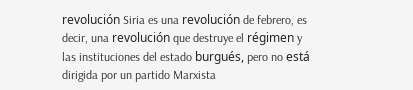revolución Siria es una revolución de febrero, es decir, una revolución que destruye el régimen y las instituciones del estado burgués, pero no está dirigida por un partido Marxista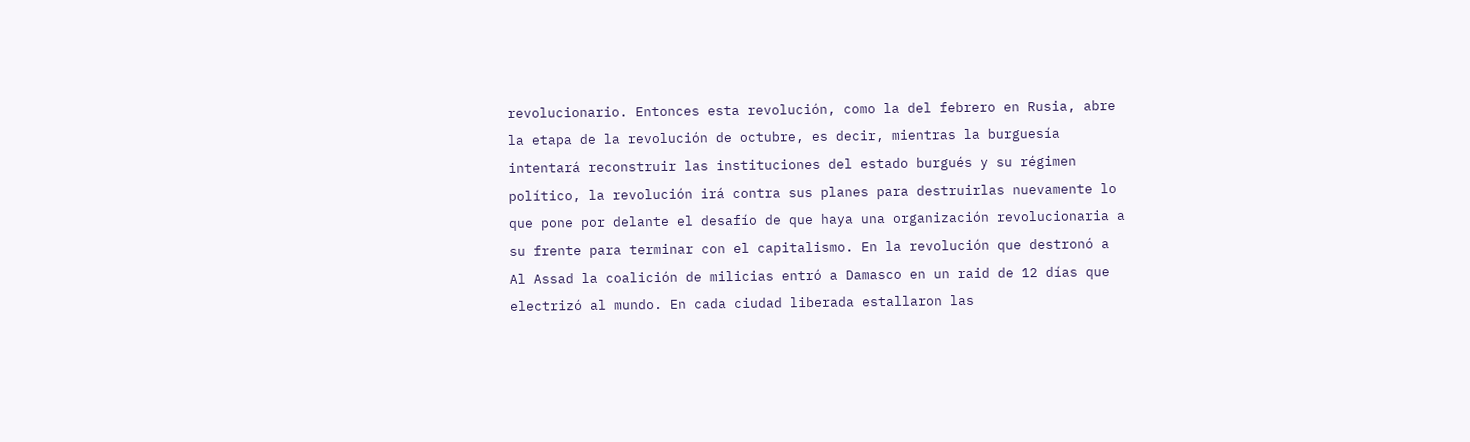revolucionario. Entonces esta revolución, como la del febrero en Rusia, abre la etapa de la revolución de octubre, es decir, mientras la burguesía intentará reconstruir las instituciones del estado burgués y su régimen político, la revolución irá contra sus planes para destruirlas nuevamente lo que pone por delante el desafío de que haya una organización revolucionaria a su frente para terminar con el capitalismo. En la revolución que destronó a Al Assad la coalición de milicias entró a Damasco en un raid de 12 días que electrizó al mundo. En cada ciudad liberada estallaron las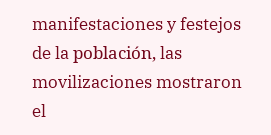manifestaciones y festejos de la población, las movilizaciones mostraron el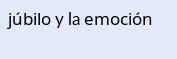júbilo y la emoción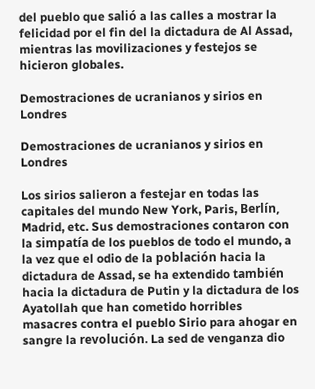del pueblo que salió a las calles a mostrar la felicidad por el fin del la dictadura de Al Assad, mientras las movilizaciones y festejos se hicieron globales.

Demostraciones de ucranianos y sirios en Londres

Demostraciones de ucranianos y sirios en Londres

Los sirios salieron a festejar en todas las capitales del mundo New York, Paris, Berlín, Madrid, etc. Sus demostraciones contaron con la simpatía de los pueblos de todo el mundo, a la vez que el odio de la población hacia la dictadura de Assad, se ha extendido también hacia la dictadura de Putin y la dictadura de los Ayatollah que han cometido horribles masacres contra el pueblo Sirio para ahogar en sangre la revolución. La sed de venganza dio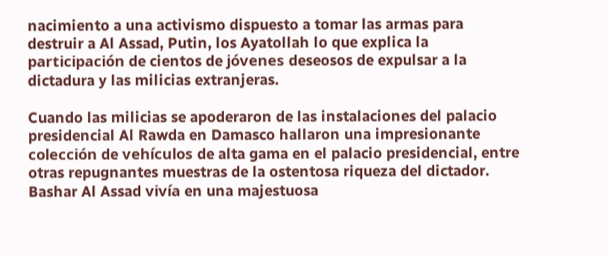nacimiento a una activismo dispuesto a tomar las armas para destruir a Al Assad, Putin, los Ayatollah lo que explica la participación de cientos de jóvenes deseosos de expulsar a la dictadura y las milicias extranjeras.

Cuando las milicias se apoderaron de las instalaciones del palacio presidencial Al Rawda en Damasco hallaron una impresionante colección de vehículos de alta gama en el palacio presidencial, entre otras repugnantes muestras de la ostentosa riqueza del dictador. Bashar Al Assad vivía en una majestuosa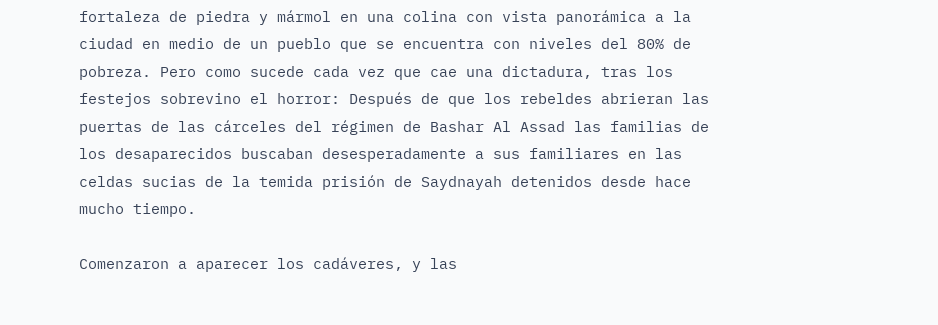fortaleza de piedra y mármol en una colina con vista panorámica a la ciudad en medio de un pueblo que se encuentra con niveles del 80% de pobreza. Pero como sucede cada vez que cae una dictadura, tras los festejos sobrevino el horror: Después de que los rebeldes abrieran las puertas de las cárceles del régimen de Bashar Al Assad las familias de los desaparecidos buscaban desesperadamente a sus familiares en las celdas sucias de la temida prisión de Saydnayah detenidos desde hace mucho tiempo.

Comenzaron a aparecer los cadáveres, y las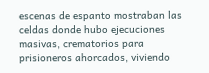escenas de espanto mostraban las celdas donde hubo ejecuciones masivas, crematorios para prisioneros ahorcados, viviendo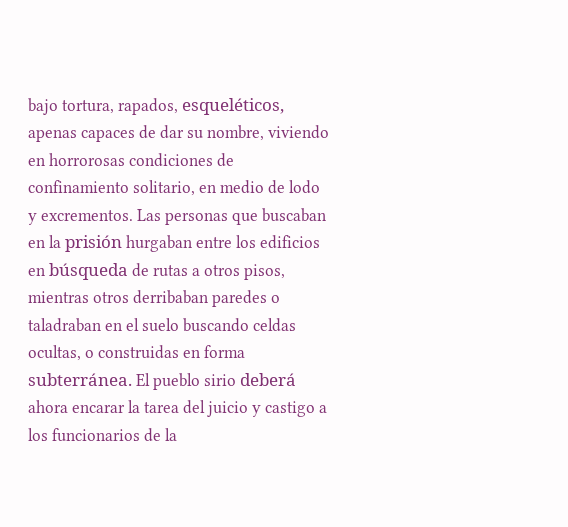bajo tortura, rapados, esqueléticos, apenas capaces de dar su nombre, viviendo en horrorosas condiciones de confinamiento solitario, en medio de lodo y excrementos. Las personas que buscaban en la prisión hurgaban entre los edificios en búsqueda de rutas a otros pisos, mientras otros derribaban paredes o taladraban en el suelo buscando celdas ocultas, o construidas en forma subterránea. El pueblo sirio deberá ahora encarar la tarea del juicio y castigo a los funcionarios de la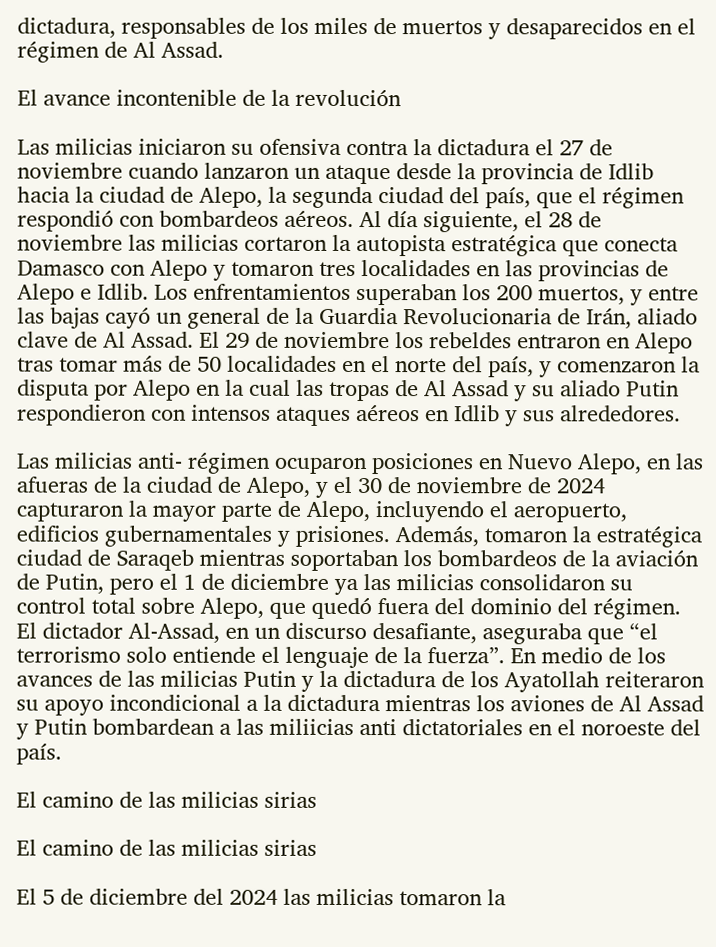dictadura, responsables de los miles de muertos y desaparecidos en el régimen de Al Assad.

El avance incontenible de la revolución

Las milicias iniciaron su ofensiva contra la dictadura el 27 de noviembre cuando lanzaron un ataque desde la provincia de Idlib hacia la ciudad de Alepo, la segunda ciudad del país, que el régimen respondió con bombardeos aéreos. Al día siguiente, el 28 de noviembre las milicias cortaron la autopista estratégica que conecta Damasco con Alepo y tomaron tres localidades en las provincias de Alepo e Idlib. Los enfrentamientos superaban los 200 muertos, y entre las bajas cayó un general de la Guardia Revolucionaria de Irán, aliado clave de Al Assad. El 29 de noviembre los rebeldes entraron en Alepo tras tomar más de 50 localidades en el norte del país, y comenzaron la disputa por Alepo en la cual las tropas de Al Assad y su aliado Putin respondieron con intensos ataques aéreos en Idlib y sus alrededores.

Las milicias anti- régimen ocuparon posiciones en Nuevo Alepo, en las afueras de la ciudad de Alepo, y el 30 de noviembre de 2024 capturaron la mayor parte de Alepo, incluyendo el aeropuerto, edificios gubernamentales y prisiones. Además, tomaron la estratégica ciudad de Saraqeb mientras soportaban los bombardeos de la aviación de Putin, pero el 1 de diciembre ya las milicias consolidaron su control total sobre Alepo, que quedó fuera del dominio del régimen. El dictador Al-Assad, en un discurso desafiante, aseguraba que “el terrorismo solo entiende el lenguaje de la fuerza”. En medio de los avances de las milicias Putin y la dictadura de los Ayatollah reiteraron su apoyo incondicional a la dictadura mientras los aviones de Al Assad y Putin bombardean a las miliicias anti dictatoriales en el noroeste del país.

El camino de las milicias sirias

El camino de las milicias sirias

El 5 de diciembre del 2024 las milicias tomaron la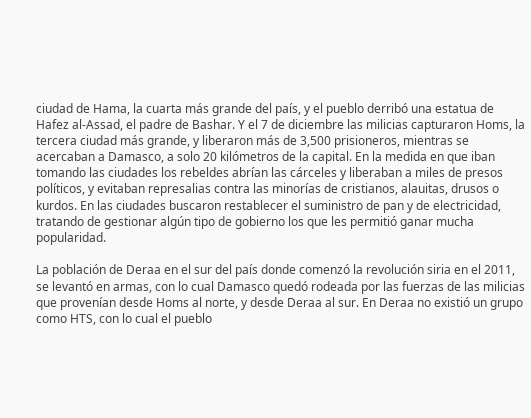ciudad de Hama, la cuarta más grande del país, y el pueblo derribó una estatua de Hafez al-Assad, el padre de Bashar. Y el 7 de diciembre las milicias capturaron Homs, la tercera ciudad más grande, y liberaron más de 3,500 prisioneros, mientras se acercaban a Damasco, a solo 20 kilómetros de la capital. En la medida en que iban tomando las ciudades los rebeldes abrían las cárceles y liberaban a miles de presos políticos, y evitaban represalias contra las minorías de cristianos, alauitas, drusos o kurdos. En las ciudades buscaron restablecer el suministro de pan y de electricidad, tratando de gestionar algún tipo de gobierno los que les permitió ganar mucha popularidad.

La población de Deraa en el sur del país donde comenzó la revolución siria en el 2011, se levantó en armas, con lo cual Damasco quedó rodeada por las fuerzas de las milicias que provenían desde Homs al norte, y desde Deraa al sur. En Deraa no existió un grupo como HTS, con lo cual el pueblo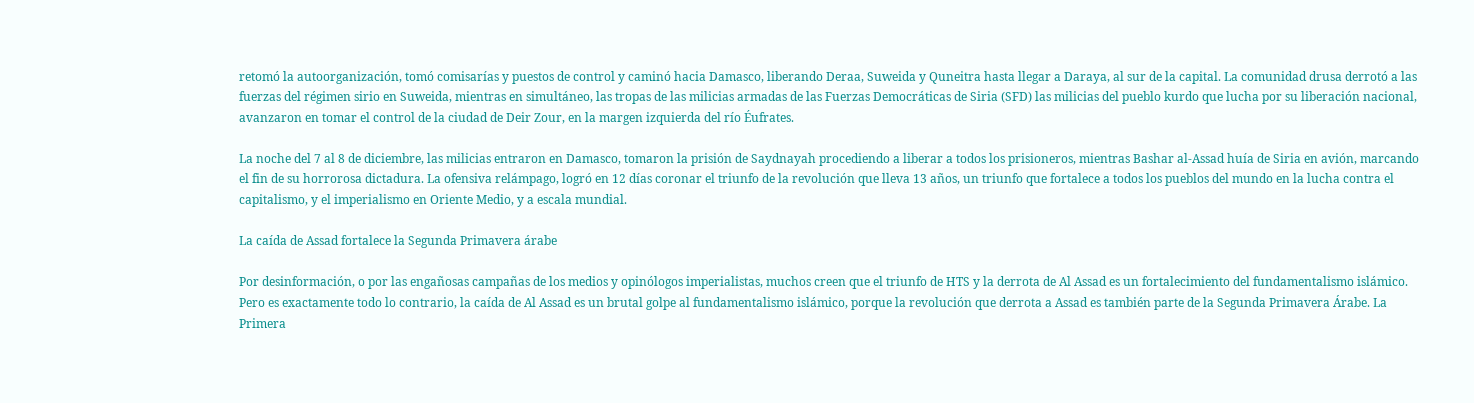retomó la autoorganización, tomó comisarías y puestos de control y caminó hacia Damasco, liberando Deraa, Suweida y Quneitra hasta llegar a Daraya, al sur de la capital. La comunidad drusa derrotó a las fuerzas del régimen sirio en Suweida, mientras en simultáneo, las tropas de las milicias armadas de las Fuerzas Democráticas de Siria (SFD) las milicias del pueblo kurdo que lucha por su liberación nacional, avanzaron en tomar el control de la ciudad de Deir Zour, en la margen izquierda del río Éufrates.

La noche del 7 al 8 de diciembre, las milicias entraron en Damasco, tomaron la prisión de Saydnayah procediendo a liberar a todos los prisioneros, mientras Bashar al-Assad huía de Siria en avión, marcando el fin de su horrorosa dictadura. La ofensiva relámpago, logró en 12 días coronar el triunfo de la revolución que lleva 13 años, un triunfo que fortalece a todos los pueblos del mundo en la lucha contra el capitalismo, y el imperialismo en Oriente Medio, y a escala mundial.

La caída de Assad fortalece la Segunda Primavera árabe

Por desinformación, o por las engañosas campañas de los medios y opinólogos imperialistas, muchos creen que el triunfo de HTS y la derrota de Al Assad es un fortalecimiento del fundamentalismo islámico. Pero es exactamente todo lo contrario, la caída de Al Assad es un brutal golpe al fundamentalismo islámico, porque la revolución que derrota a Assad es también parte de la Segunda Primavera Árabe. La Primera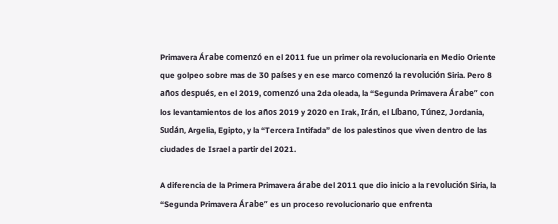Primavera Árabe comenzó en el 2011 fue un primer ola revolucionaria en Medio Oriente que golpeo sobre mas de 30 países y en ese marco comenzó la revolución Siria. Pero 8 años después, en el 2019, comenzó una 2da oleada, la “Segunda Primavera Árabe” con los levantamientos de los años 2019 y 2020 en Irak, Irán, el Líbano, Túnez, Jordania, Sudán, Argelia, Egipto, y la “Tercera Intifada” de los palestinos que viven dentro de las ciudades de Israel a partir del 2021.

A diferencia de la Primera Primavera árabe del 2011 que dio inicio a la revolución Siria, la “Segunda Primavera Árabe” es un proceso revolucionario que enfrenta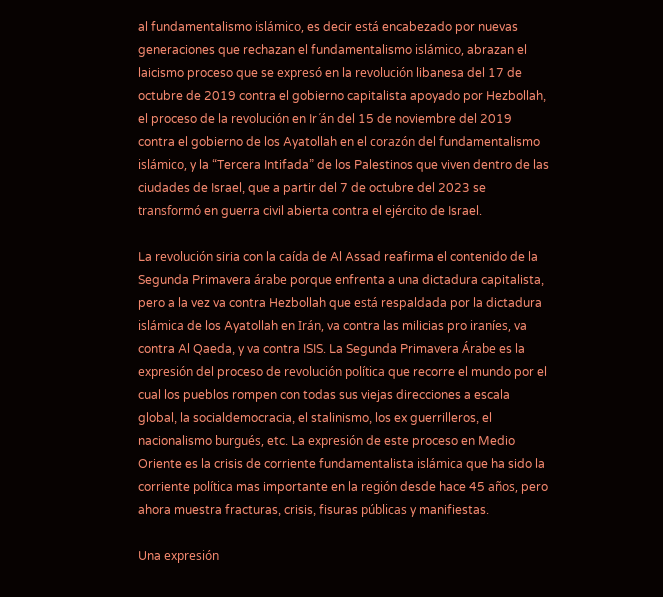al fundamentalismo islámico, es decir está encabezado por nuevas generaciones que rechazan el fundamentalismo islámico, abrazan el laicismo proceso que se expresó en la revolución libanesa del 17 de octubre de 2019 contra el gobierno capitalista apoyado por Hezbollah, el proceso de la revolución en Ir´án del 15 de noviembre del 2019 contra el gobierno de los Ayatollah en el corazón del fundamentalismo islámico, y la “Tercera Intifada” de los Palestinos que viven dentro de las ciudades de Israel, que a partir del 7 de octubre del 2023 se transformó en guerra civil abierta contra el ejército de Israel.

La revolución siria con la caída de Al Assad reafirma el contenido de la Segunda Primavera árabe porque enfrenta a una dictadura capitalista, pero a la vez va contra Hezbollah que está respaldada por la dictadura islámica de los Ayatollah en Irán, va contra las milicias pro iraníes, va contra Al Qaeda, y va contra ISIS. La Segunda Primavera Árabe es la expresión del proceso de revolución política que recorre el mundo por el cual los pueblos rompen con todas sus viejas direcciones a escala global, la socialdemocracia, el stalinismo, los ex guerrilleros, el nacionalismo burgués, etc. La expresión de este proceso en Medio Oriente es la crisis de corriente fundamentalista islámica que ha sido la corriente política mas importante en la región desde hace 45 años, pero ahora muestra fracturas, crisis, fisuras públicas y manifiestas.

Una expresión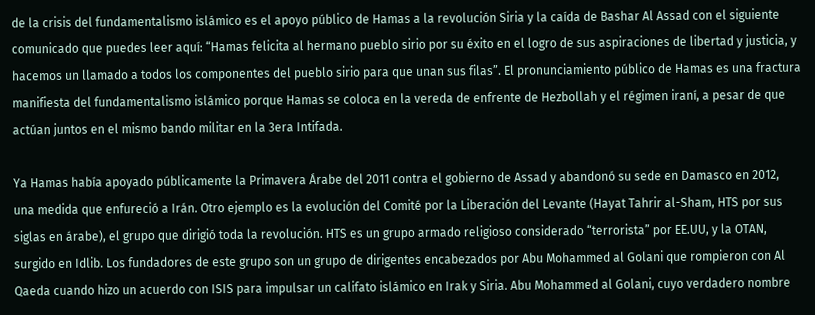de la crisis del fundamentalismo islámico es el apoyo público de Hamas a la revolución Siria y la caída de Bashar Al Assad con el siguiente comunicado que puedes leer aquí: “Hamas felicita al hermano pueblo sirio por su éxito en el logro de sus aspiraciones de libertad y justicia, y hacemos un llamado a todos los componentes del pueblo sirio para que unan sus filas”. El pronunciamiento público de Hamas es una fractura manifiesta del fundamentalismo islámico porque Hamas se coloca en la vereda de enfrente de Hezbollah y el régimen iraní, a pesar de que actúan juntos en el mismo bando militar en la 3era Intifada.

Ya Hamas había apoyado públicamente la Primavera Árabe del 2011 contra el gobierno de Assad y abandonó su sede en Damasco en 2012, una medida que enfureció a Irán. Otro ejemplo es la evolución del Comité por la Liberación del Levante (Hayat Tahrir al-Sham, HTS por sus siglas en árabe), el grupo que dirigió toda la revolución. HTS es un grupo armado religioso considerado “terrorista” por EE.UU, y la OTAN, surgido en Idlib. Los fundadores de este grupo son un grupo de dirigentes encabezados por Abu Mohammed al Golani que rompieron con Al Qaeda cuando hizo un acuerdo con ISIS para impulsar un califato islámico en Irak y Siria. Abu Mohammed al Golani, cuyo verdadero nombre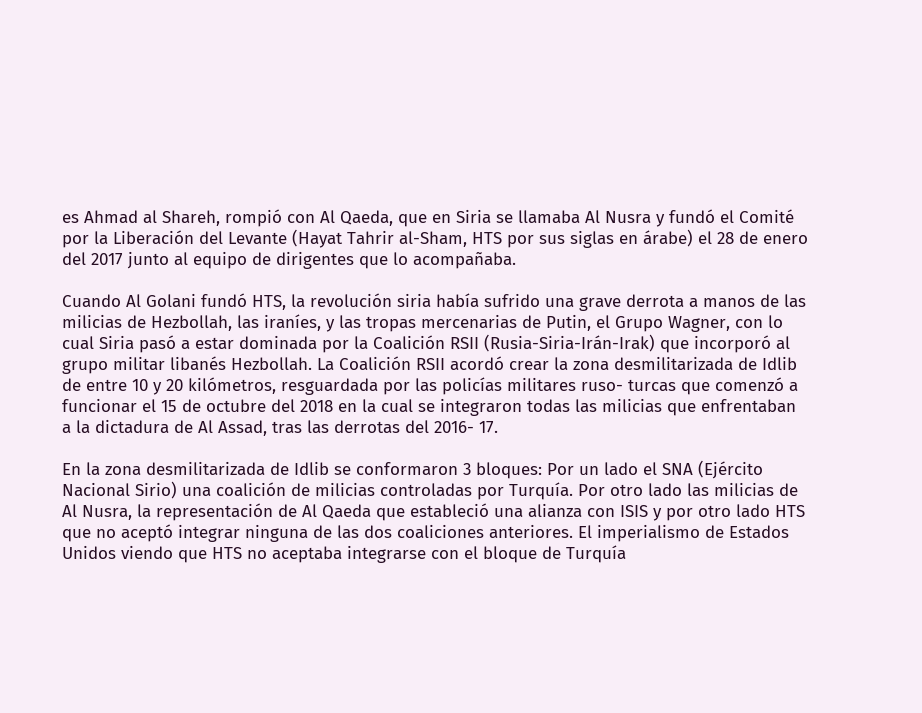es Ahmad al Shareh, rompió con Al Qaeda, que en Siria se llamaba Al Nusra y fundó el Comité por la Liberación del Levante (Hayat Tahrir al-Sham, HTS por sus siglas en árabe) el 28 de enero del 2017 junto al equipo de dirigentes que lo acompañaba.

Cuando Al Golani fundó HTS, la revolución siria había sufrido una grave derrota a manos de las milicias de Hezbollah, las iraníes, y las tropas mercenarias de Putin, el Grupo Wagner, con lo cual Siria pasó a estar dominada por la Coalición RSII (Rusia-Siria-Irán-Irak) que incorporó al grupo militar libanés Hezbollah. La Coalición RSII acordó crear la zona desmilitarizada de Idlib de entre 10 y 20 kilómetros, resguardada por las policías militares ruso- turcas que comenzó a funcionar el 15 de octubre del 2018 en la cual se integraron todas las milicias que enfrentaban a la dictadura de Al Assad, tras las derrotas del 2016- 17.

En la zona desmilitarizada de Idlib se conformaron 3 bloques: Por un lado el SNA (Ejército Nacional Sirio) una coalición de milicias controladas por Turquía. Por otro lado las milicias de Al Nusra, la representación de Al Qaeda que estableció una alianza con ISIS y por otro lado HTS que no aceptó integrar ninguna de las dos coaliciones anteriores. El imperialismo de Estados Unidos viendo que HTS no aceptaba integrarse con el bloque de Turquía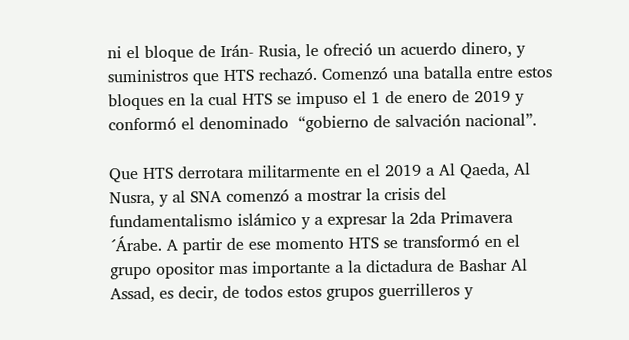ni el bloque de Irán- Rusia, le ofreció un acuerdo dinero, y suministros que HTS rechazó. Comenzó una batalla entre estos bloques en la cual HTS se impuso el 1 de enero de 2019 y conformó el denominado  “gobierno de salvación nacional”.

Que HTS derrotara militarmente en el 2019 a Al Qaeda, Al Nusra, y al SNA comenzó a mostrar la crisis del fundamentalismo islámico y a expresar la 2da Primavera ´Árabe. A partir de ese momento HTS se transformó en el grupo opositor mas importante a la dictadura de Bashar Al Assad, es decir, de todos estos grupos guerrilleros y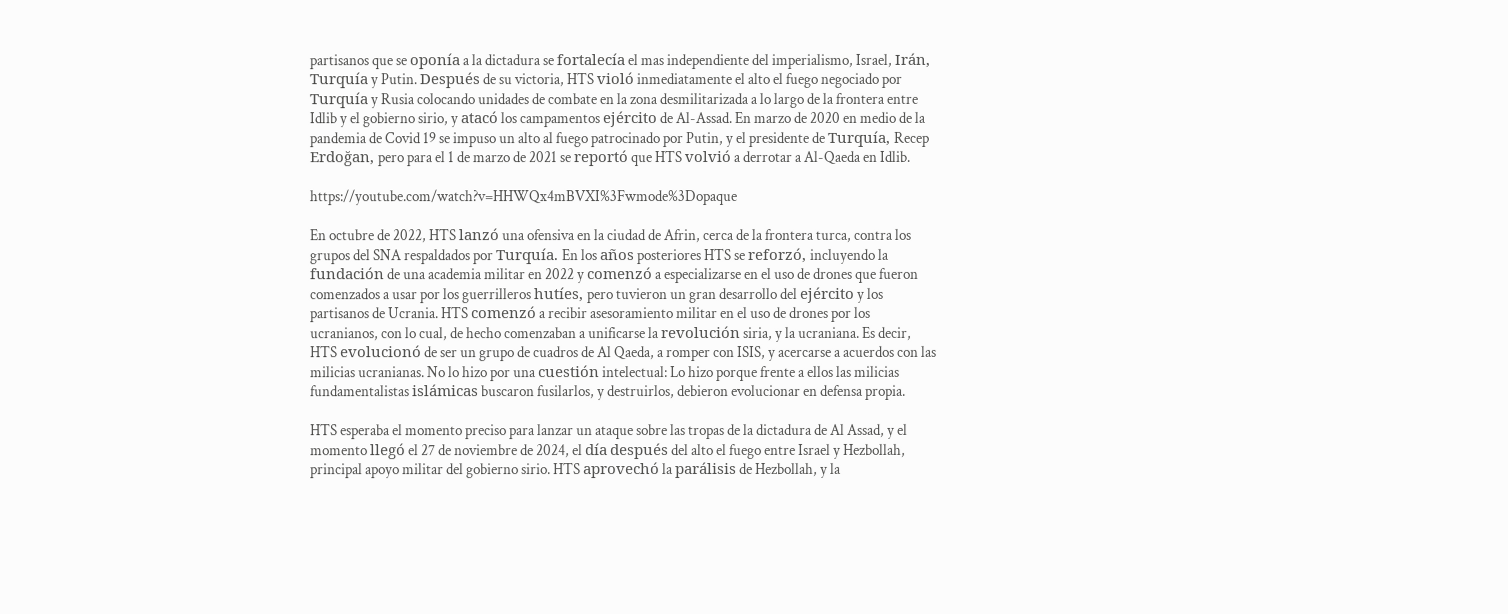partisanos que se oponía a la dictadura se fortalecía el mas independiente del imperialismo, Israel, Irán, Turquía y Putin. Después de su victoria, HTS violó inmediatamente el alto el fuego negociado por Turquía y Rusia colocando unidades de combate en la zona desmilitarizada a lo largo de la frontera entre Idlib y el gobierno sirio, y atacó los campamentos ejército de Al-Assad. En marzo de 2020 en medio de la pandemia de Covid 19 se impuso un alto al fuego patrocinado por Putin, y el presidente de Turquía, Recep Erdoğan, pero para el 1 de marzo de 2021 se reportó que HTS volvió a derrotar a Al-Qaeda en Idlib.

https://youtube.com/watch?v=HHWQx4mBVXI%3Fwmode%3Dopaque

En octubre de 2022, HTS lanzó una ofensiva en la ciudad de Afrin, cerca de la frontera turca, contra los grupos del SNA respaldados por Turquía. En los años posteriores HTS se reforzó, incluyendo la fundación de una academia militar en 2022 y comenzó a especializarse en el uso de drones que fueron comenzados a usar por los guerrilleros hutíes, pero tuvieron un gran desarrollo del ejército y los partisanos de Ucrania. HTS comenzó a recibir asesoramiento militar en el uso de drones por los ucranianos, con lo cual, de hecho comenzaban a unificarse la revolución siria, y la ucraniana. Es decir, HTS evolucionó de ser un grupo de cuadros de Al Qaeda, a romper con ISIS, y acercarse a acuerdos con las milicias ucranianas. No lo hizo por una cuestión intelectual: Lo hizo porque frente a ellos las milicias fundamentalistas islámicas buscaron fusilarlos, y destruirlos, debieron evolucionar en defensa propia.

HTS esperaba el momento preciso para lanzar un ataque sobre las tropas de la dictadura de Al Assad, y el momento llegó el 27 de noviembre de 2024, el día después del alto el fuego entre Israel y Hezbollah, principal apoyo militar del gobierno sirio. HTS aprovechó la parálisis de Hezbollah, y la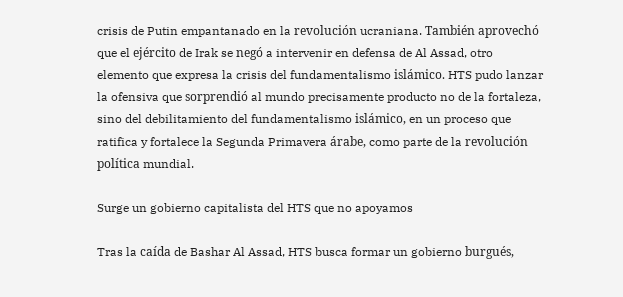crisis de Putin empantanado en la revolución ucraniana. También aprovechó que el ejército de Irak se negó a intervenir en defensa de Al Assad, otro elemento que expresa la crisis del fundamentalismo islámico. HTS pudo lanzar la ofensiva que sorprendió al mundo precisamente producto no de la fortaleza, sino del debilitamiento del fundamentalismo islámico, en un proceso que ratifica y fortalece la Segunda Primavera árabe, como parte de la revolución política mundial.

Surge un gobierno capitalista del HTS que no apoyamos

Tras la caída de Bashar Al Assad, HTS busca formar un gobierno burgués,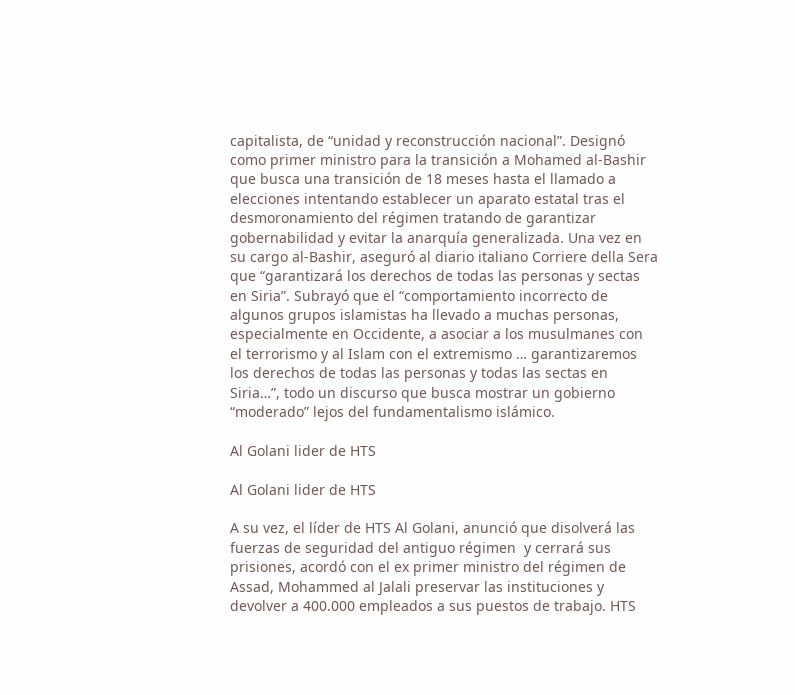capitalista, de “unidad y reconstrucción nacional”. Designó como primer ministro para la transición a Mohamed al-Bashir que busca una transición de 18 meses hasta el llamado a elecciones intentando establecer un aparato estatal tras el desmoronamiento del régimen tratando de garantizar gobernabilidad y evitar la anarquía generalizada. Una vez en su cargo al-Bashir, aseguró al diario italiano Corriere della Sera que “garantizará los derechos de todas las personas y sectas en Siria”. Subrayó que el “comportamiento incorrecto de algunos grupos islamistas ha llevado a muchas personas, especialmente en Occidente, a asociar a los musulmanes con el terrorismo y al Islam con el extremismo … garantizaremos los derechos de todas las personas y todas las sectas en Siria…”, todo un discurso que busca mostrar un gobierno “moderado” lejos del fundamentalismo islámico.

Al Golani lider de HTS

Al Golani lider de HTS

A su vez, el líder de HTS Al Golani, anunció que disolverá las fuerzas de seguridad del antiguo régimen  y cerrará sus prisiones, acordó con el ex primer ministro del régimen de Assad, Mohammed al Jalali preservar las instituciones y devolver a 400.000 empleados a sus puestos de trabajo. HTS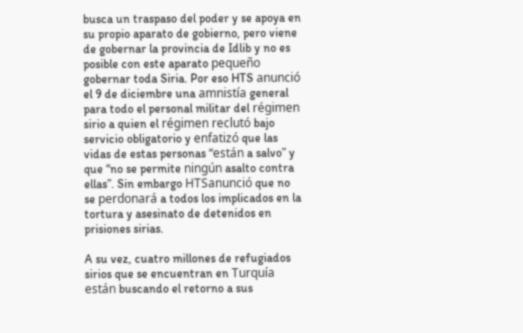busca un traspaso del poder y se apoya en su propio aparato de gobierno, pero viene de gobernar la provincia de Idlib y no es posible con este aparato pequeño gobernar toda Siria. Por eso HTS anunció el 9 de diciembre una amnistía general para todo el personal militar del régimen sirio a quien el régimen reclutó bajo servicio obligatorio y enfatizó que las vidas de estas personas “están a salvo” y que “no se permite ningún asalto contra ellas”. Sin embargo HTSanunció que no se perdonará a todos los implicados en la tortura y asesinato de detenidos en prisiones sirias.

A su vez, cuatro millones de refugiados sirios que se encuentran en Turquía están buscando el retorno a sus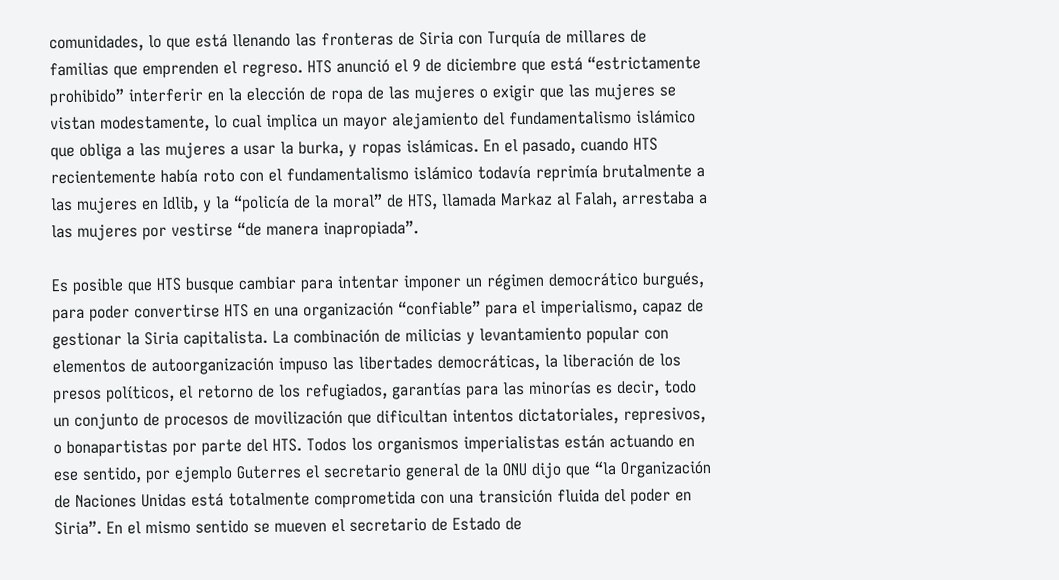comunidades, lo que está llenando las fronteras de Siria con Turquía de millares de familias que emprenden el regreso. HTS anunció el 9 de diciembre que está “estrictamente prohibido” interferir en la elección de ropa de las mujeres o exigir que las mujeres se vistan modestamente, lo cual implica un mayor alejamiento del fundamentalismo islámico que obliga a las mujeres a usar la burka, y ropas islámicas. En el pasado, cuando HTS recientemente había roto con el fundamentalismo islámico todavía reprimía brutalmente a las mujeres en Idlib, y la “policía de la moral” de HTS, llamada Markaz al Falah, arrestaba a las mujeres por vestirse “de manera inapropiada”.

Es posible que HTS busque cambiar para intentar imponer un régimen democrático burgués, para poder convertirse HTS en una organización “confiable” para el imperialismo, capaz de gestionar la Siria capitalista. La combinación de milicias y levantamiento popular con elementos de autoorganización impuso las libertades democráticas, la liberación de los presos políticos, el retorno de los refugiados, garantías para las minorías es decir, todo un conjunto de procesos de movilización que dificultan intentos dictatoriales, represivos, o bonapartistas por parte del HTS. Todos los organismos imperialistas están actuando en ese sentido, por ejemplo Guterres el secretario general de la ONU dijo que “la Organización de Naciones Unidas está totalmente comprometida con una transición fluida del poder en Siria”. En el mismo sentido se mueven el secretario de Estado de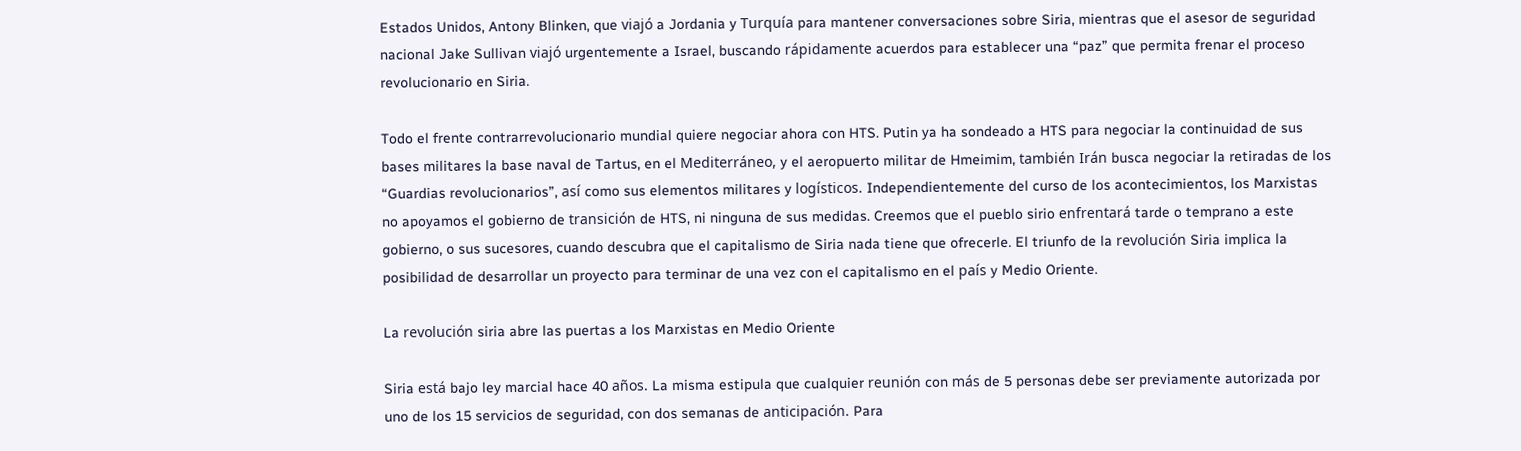Estados Unidos, Antony Blinken, que viajó a Jordania y Turquía para mantener conversaciones sobre Siria, mientras que el asesor de seguridad nacional Jake Sullivan viajó urgentemente a Israel, buscando rápidamente acuerdos para establecer una “paz” que permita frenar el proceso revolucionario en Siria.

Todo el frente contrarrevolucionario mundial quiere negociar ahora con HTS. Putin ya ha sondeado a HTS para negociar la continuidad de sus bases militares la base naval de Tartus, en el Mediterráneo, y el aeropuerto militar de Hmeimim, también Irán busca negociar la retiradas de los “Guardias revolucionarios”, así como sus elementos militares y logísticos. Independientemente del curso de los acontecimientos, los Marxistas no apoyamos el gobierno de transición de HTS, ni ninguna de sus medidas. Creemos que el pueblo sirio enfrentará tarde o temprano a este gobierno, o sus sucesores, cuando descubra que el capitalismo de Siria nada tiene que ofrecerle. El triunfo de la revolución Siria implica la posibilidad de desarrollar un proyecto para terminar de una vez con el capitalismo en el país y Medio Oriente.

La revolución siria abre las puertas a los Marxistas en Medio Oriente

Siria está bajo ley marcial hace 40 años. La misma estipula que cualquier reunión con más de 5 personas debe ser previamente autorizada por uno de los 15 servicios de seguridad, con dos semanas de anticipación. Para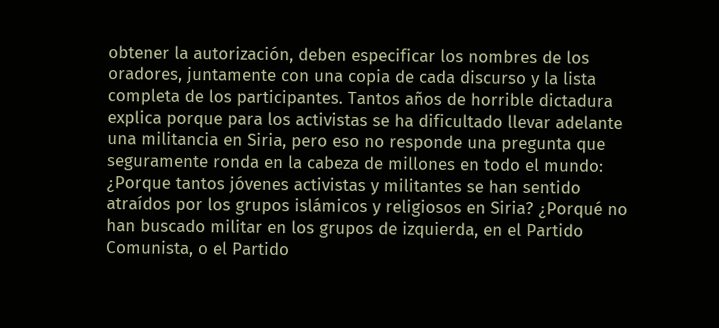obtener la autorización, deben especificar los nombres de los oradores, juntamente con una copia de cada discurso y la lista completa de los participantes. Tantos años de horrible dictadura explica porque para los activistas se ha dificultado llevar adelante una militancia en Siria, pero eso no responde una pregunta que seguramente ronda en la cabeza de millones en todo el mundo: ¿Porque tantos jóvenes activistas y militantes se han sentido atraídos por los grupos islámicos y religiosos en Siria? ¿Porqué no han buscado militar en los grupos de izquierda, en el Partido Comunista, o el Partido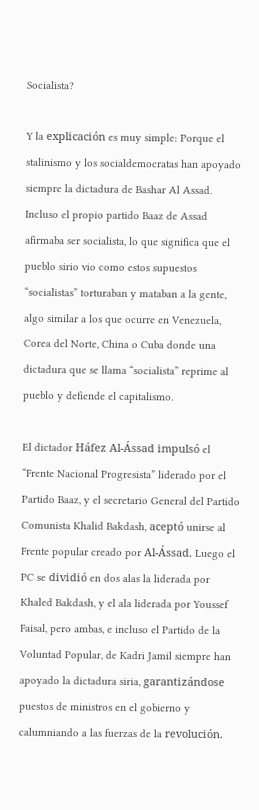Socialista?

Y la explicación es muy simple: Porque el stalinismo y los socialdemocratas han apoyado siempre la dictadura de Bashar Al Assad. Incluso el propio partido Baaz de Assad afirmaba ser socialista, lo que significa que el pueblo sirio vio como estos supuestos “socialistas” torturaban y mataban a la gente, algo similar a los que ocurre en Venezuela, Corea del Norte, China o Cuba donde una dictadura que se llama “socialista” reprime al pueblo y defiende el capitalismo.

El dictador Háfez Al-Ássad impulsó el “Frente Nacional Progresista” liderado por el Partido Baaz, y el secretario General del Partido Comunista Khalid Bakdash, aceptó unirse al Frente popular creado por Al-Ássad. Luego el PC se dividió en dos alas la liderada por Khaled Bakdash, y el ala liderada por Youssef Faisal, pero ambas, e incluso el Partido de la Voluntad Popular, de Kadri Jamil siempre han apoyado la dictadura siria, garantizándose puestos de ministros en el gobierno y calumniando a las fuerzas de la revolución.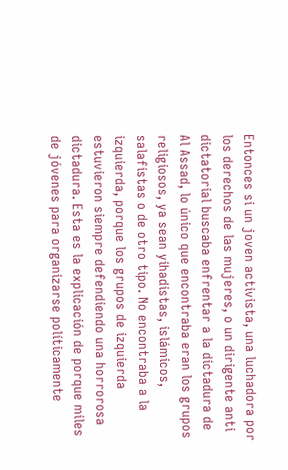Entonces si un joven activista, una luchadora por los derechos de las mujeres, o un dirigente anti dictatorial buscaba enfrentar a la dictadura de Al Assad, lo único que encontraba eran los grupos religiosos, ya sean yihadistas, islámicos, salafistas o de otro tipo. No encontraba a la izquierda, porque los grupos de izquierda estuvieron siempre defendiendo una horrorosa dictadura. Esta es la explicación de porque miles de jóvenes para organizarse políticamente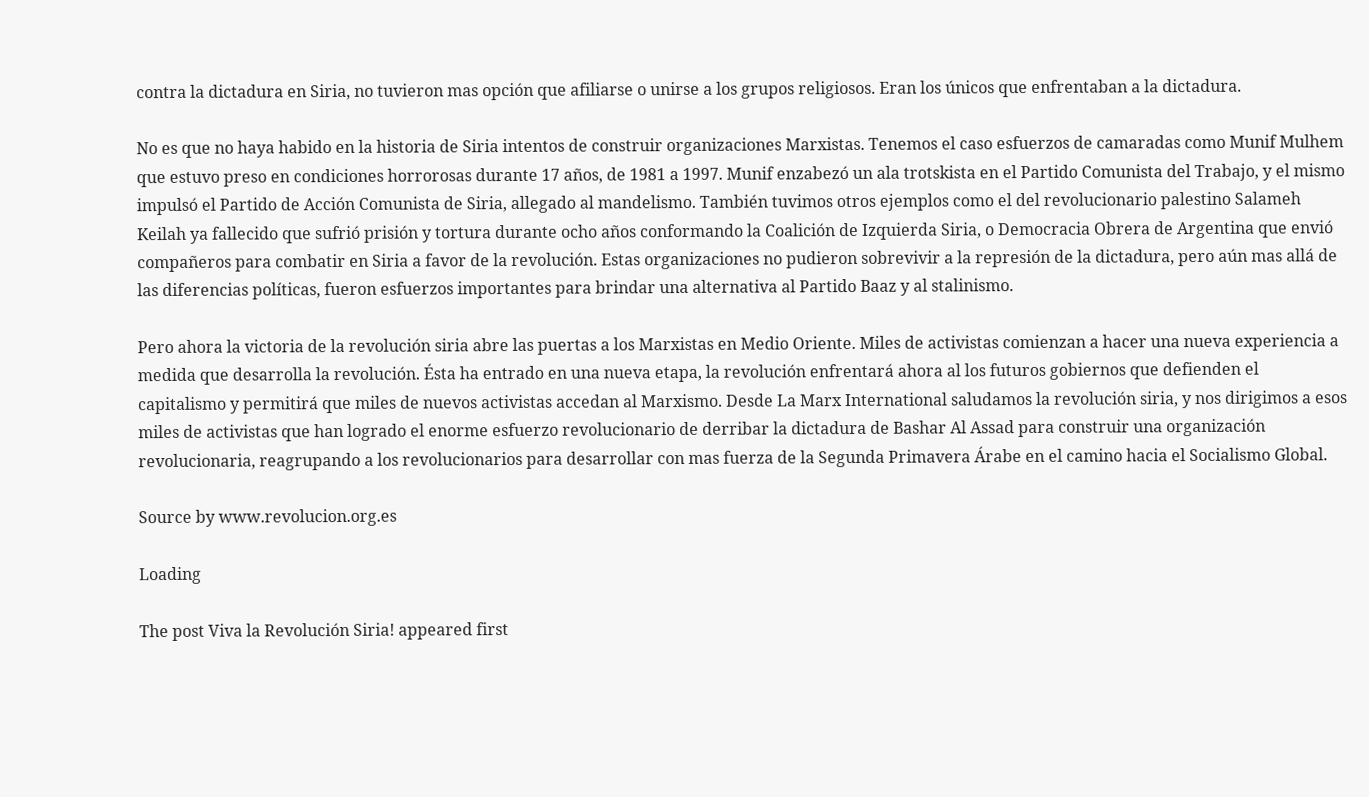contra la dictadura en Siria, no tuvieron mas opción que afiliarse o unirse a los grupos religiosos. Eran los únicos que enfrentaban a la dictadura.

No es que no haya habido en la historia de Siria intentos de construir organizaciones Marxistas. Tenemos el caso esfuerzos de camaradas como Munif Mulhem que estuvo preso en condiciones horrorosas durante 17 años, de 1981 a 1997. Munif enzabezó un ala trotskista en el Partido Comunista del Trabajo, y el mismo impulsó el Partido de Acción Comunista de Siria, allegado al mandelismo. También tuvimos otros ejemplos como el del revolucionario palestino Salameh Keilah ya fallecido que sufrió prisión y tortura durante ocho años conformando la Coalición de Izquierda Siria, o Democracia Obrera de Argentina que envió compañeros para combatir en Siria a favor de la revolución. Estas organizaciones no pudieron sobrevivir a la represión de la dictadura, pero aún mas allá de las diferencias políticas, fueron esfuerzos importantes para brindar una alternativa al Partido Baaz y al stalinismo.

Pero ahora la victoria de la revolución siria abre las puertas a los Marxistas en Medio Oriente. Miles de activistas comienzan a hacer una nueva experiencia a medida que desarrolla la revolución. Ésta ha entrado en una nueva etapa, la revolución enfrentará ahora al los futuros gobiernos que defienden el capitalismo y permitirá que miles de nuevos activistas accedan al Marxismo. Desde La Marx International saludamos la revolución siria, y nos dirigimos a esos miles de activistas que han logrado el enorme esfuerzo revolucionario de derribar la dictadura de Bashar Al Assad para construir una organización revolucionaria, reagrupando a los revolucionarios para desarrollar con mas fuerza de la Segunda Primavera Árabe en el camino hacia el Socialismo Global.

Source by www.revolucion.org.es

Loading

The post Viva la Revolución Siria! appeared first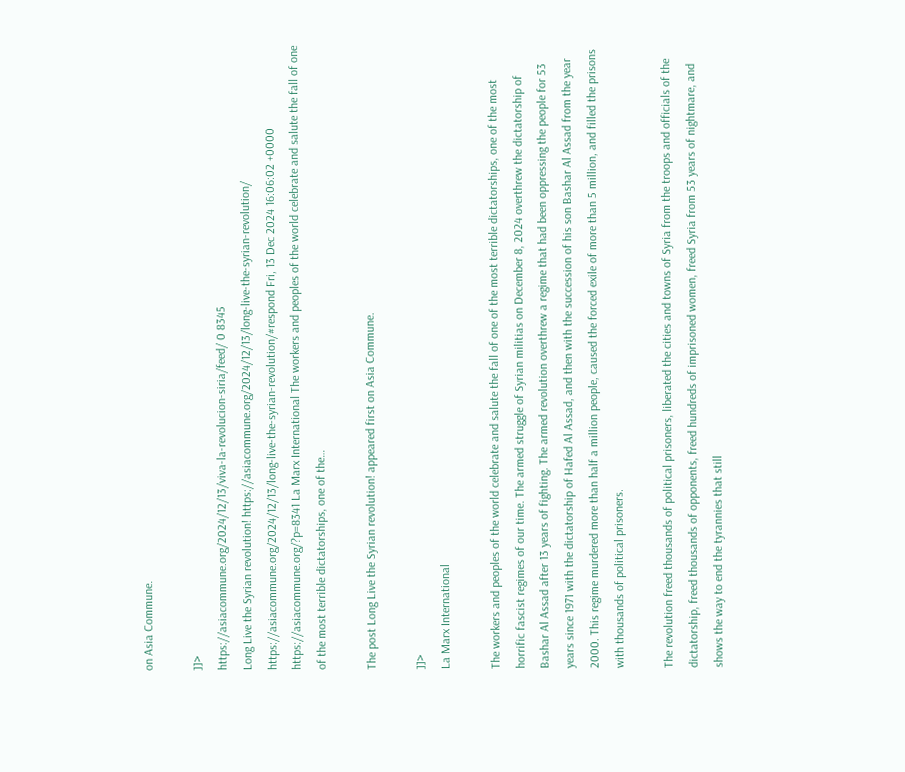on Asia Commune.

]]>
https://asiacommune.org/2024/12/13/viva-la-revolucion-siria/feed/ 0 8345
Long Live the Syrian revolution! https://asiacommune.org/2024/12/13/long-live-the-syrian-revolution/ https://asiacommune.org/2024/12/13/long-live-the-syrian-revolution/#respond Fri, 13 Dec 2024 16:06:02 +0000 https://asiacommune.org/?p=8341 La Marx International The workers and peoples of the world celebrate and salute the fall of one of the most terrible dictatorships, one of the…

The post Long Live the Syrian revolution! appeared first on Asia Commune.

]]>
La Marx International

The workers and peoples of the world celebrate and salute the fall of one of the most terrible dictatorships, one of the most horrific fascist regimes of our time. The armed struggle of Syrian militias on December 8, 2024 overthrew the dictatorship of Bashar Al Assad after 13 years of fighting. The armed revolution overthrew a regime that had been oppressing the people for 53 years since 1971 with the dictatorship of Hafed Al Assad, and then with the succession of his son Bashar Al Assad from the year 2000. This regime murdered more than half a million people, caused the forced exile of more than 5 million, and filled the prisons with thousands of political prisoners.

The revolution freed thousands of political prisoners, liberated the cities and towns of Syria from the troops and officials of the dictatorship, freed thousands of opponents, freed hundreds of imprisoned women, freed Syria from 53 years of nightmare, and shows the way to end the tyrannies that still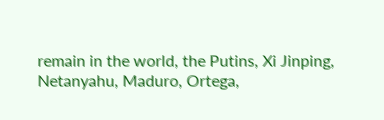remain in the world, the Putins, Xi Jinping, Netanyahu, Maduro, Ortega,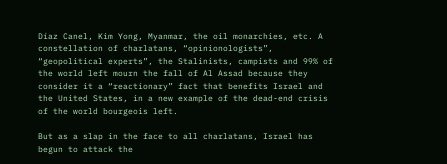Díaz Canel, Kim Yong, Myanmar, the oil monarchies, etc. A constellation of charlatans, “opinionologists”, “geopolitical experts”, the Stalinists, campists and 99% of the world left mourn the fall of Al Assad because they consider it a “reactionary” fact that benefits Israel and the United States, in a new example of the dead-end crisis of the world bourgeois left.

But as a slap in the face to all charlatans, Israel has begun to attack the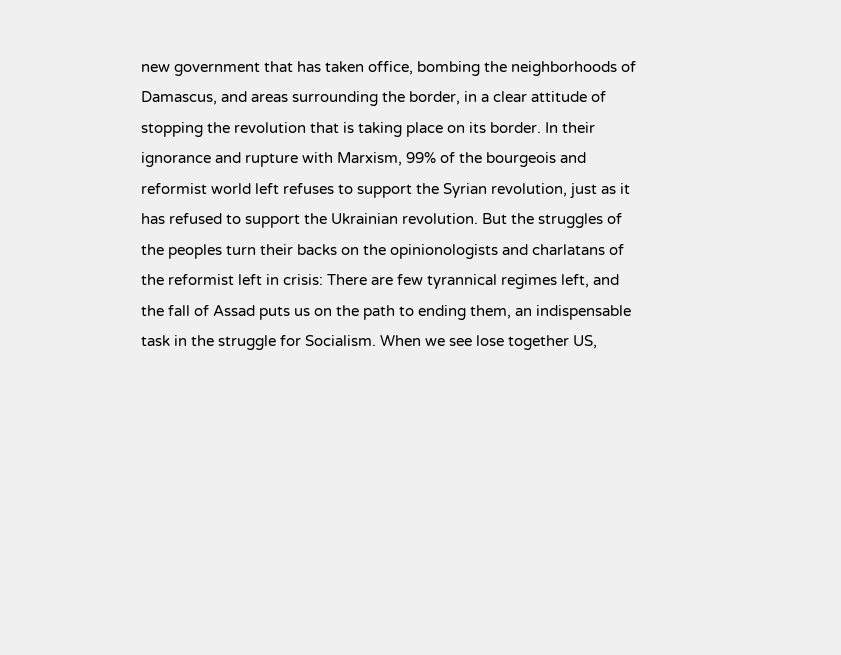new government that has taken office, bombing the neighborhoods of Damascus, and areas surrounding the border, in a clear attitude of stopping the revolution that is taking place on its border. In their ignorance and rupture with Marxism, 99% of the bourgeois and reformist world left refuses to support the Syrian revolution, just as it has refused to support the Ukrainian revolution. But the struggles of the peoples turn their backs on the opinionologists and charlatans of the reformist left in crisis: There are few tyrannical regimes left, and the fall of Assad puts us on the path to ending them, an indispensable task in the struggle for Socialism. When we see lose together US,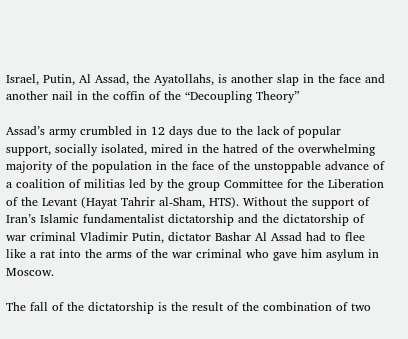Israel, Putin, Al Assad, the Ayatollahs, is another slap in the face and another nail in the coffin of the “Decoupling Theory”

Assad’s army crumbled in 12 days due to the lack of popular support, socially isolated, mired in the hatred of the overwhelming majority of the population in the face of the unstoppable advance of a coalition of militias led by the group Committee for the Liberation of the Levant (Hayat Tahrir al-Sham, HTS). Without the support of Iran’s Islamic fundamentalist dictatorship and the dictatorship of war criminal Vladimir Putin, dictator Bashar Al Assad had to flee like a rat into the arms of the war criminal who gave him asylum in Moscow.

The fall of the dictatorship is the result of the combination of two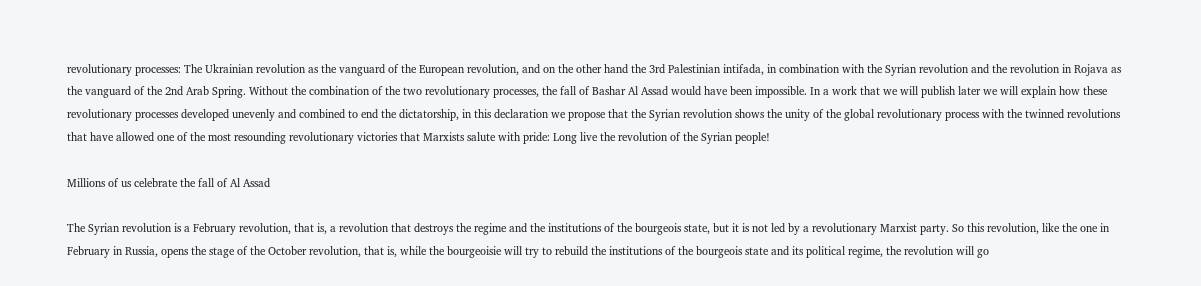revolutionary processes: The Ukrainian revolution as the vanguard of the European revolution, and on the other hand the 3rd Palestinian intifada, in combination with the Syrian revolution and the revolution in Rojava as the vanguard of the 2nd Arab Spring. Without the combination of the two revolutionary processes, the fall of Bashar Al Assad would have been impossible. In a work that we will publish later we will explain how these revolutionary processes developed unevenly and combined to end the dictatorship, in this declaration we propose that the Syrian revolution shows the unity of the global revolutionary process with the twinned revolutions that have allowed one of the most resounding revolutionary victories that Marxists salute with pride: Long live the revolution of the Syrian people!

Millions of us celebrate the fall of Al Assad

The Syrian revolution is a February revolution, that is, a revolution that destroys the regime and the institutions of the bourgeois state, but it is not led by a revolutionary Marxist party. So this revolution, like the one in February in Russia, opens the stage of the October revolution, that is, while the bourgeoisie will try to rebuild the institutions of the bourgeois state and its political regime, the revolution will go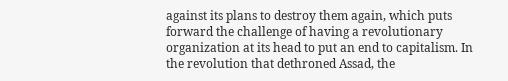against its plans to destroy them again, which puts forward the challenge of having a revolutionary organization at its head to put an end to capitalism. In the revolution that dethroned Assad, the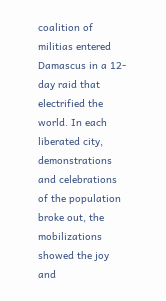coalition of militias entered Damascus in a 12-day raid that electrified the world. In each liberated city, demonstrations and celebrations of the population broke out, the mobilizations showed the joy and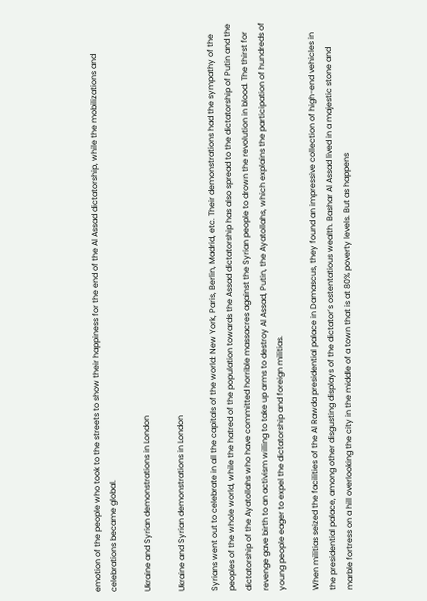emotion of the people who took to the streets to show their happiness for the end of the Al Assad dictatorship, while the mobilizations and celebrations became global.

Ukraine and Syrian demonstrations in London

Ukraine and Syrian demonstrations in London

Syrians went out to celebrate in all the capitals of the world: New York, Paris, Berlin, Madrid, etc. Their demonstrations had the sympathy of the peoples of the whole world, while the hatred of the population towards the Assad dictatorship has also spread to the dictatorship of Putin and the dictatorship of the Ayatollahs who have committed horrible massacres against the Syrian people to drown the revolution in blood. The thirst for revenge gave birth to an activism willing to take up arms to destroy Al Assad, Putin, the Ayatollahs, which explains the participation of hundreds of young people eager to expel the dictatorship and foreign militias.

When militias seized the facilities of the Al Rawda presidential palace in Damascus, they found an impressive collection of high-end vehicles in the presidential palace, among other disgusting displays of the dictator’s ostentatious wealth. Bashar Al Assad lived in a majestic stone and marble fortress on a hill overlooking the city in the middle of a town that is at 80% poverty levels. But as happens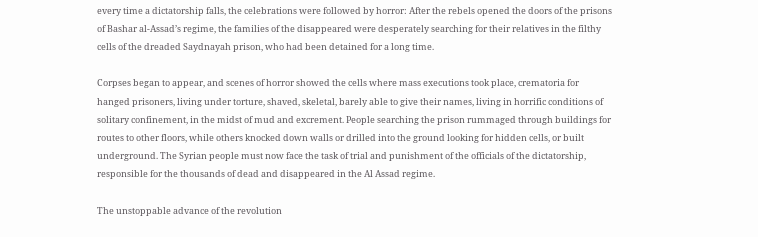every time a dictatorship falls, the celebrations were followed by horror: After the rebels opened the doors of the prisons of Bashar al-Assad’s regime, the families of the disappeared were desperately searching for their relatives in the filthy cells of the dreaded Saydnayah prison, who had been detained for a long time.

Corpses began to appear, and scenes of horror showed the cells where mass executions took place, crematoria for hanged prisoners, living under torture, shaved, skeletal, barely able to give their names, living in horrific conditions of solitary confinement, in the midst of mud and excrement. People searching the prison rummaged through buildings for routes to other floors, while others knocked down walls or drilled into the ground looking for hidden cells, or built underground. The Syrian people must now face the task of trial and punishment of the officials of the dictatorship, responsible for the thousands of dead and disappeared in the Al Assad regime.

The unstoppable advance of the revolution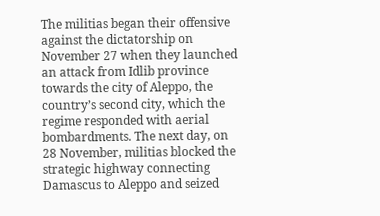The militias began their offensive against the dictatorship on November 27 when they launched an attack from Idlib province towards the city of Aleppo, the country’s second city, which the regime responded with aerial bombardments. The next day, on 28 November, militias blocked the strategic highway connecting Damascus to Aleppo and seized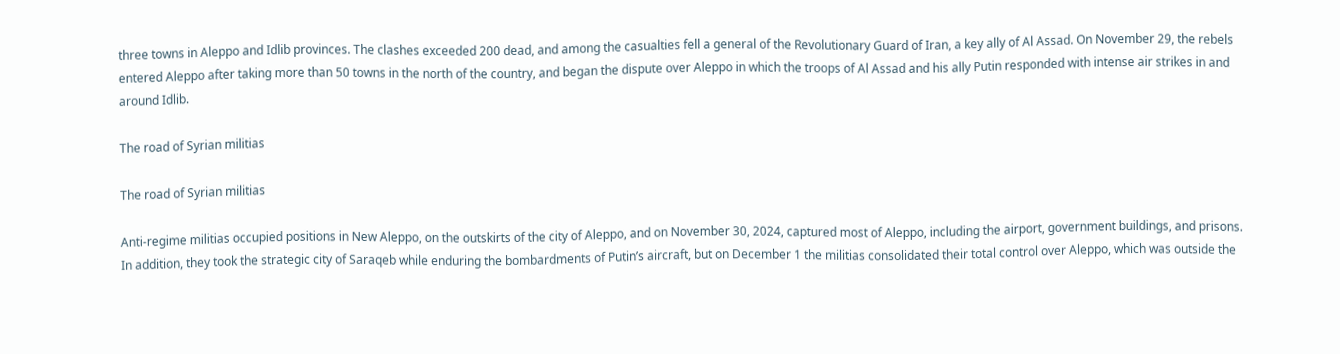three towns in Aleppo and Idlib provinces. The clashes exceeded 200 dead, and among the casualties fell a general of the Revolutionary Guard of Iran, a key ally of Al Assad. On November 29, the rebels entered Aleppo after taking more than 50 towns in the north of the country, and began the dispute over Aleppo in which the troops of Al Assad and his ally Putin responded with intense air strikes in and around Idlib.

The road of Syrian militias

The road of Syrian militias

Anti-regime militias occupied positions in New Aleppo, on the outskirts of the city of Aleppo, and on November 30, 2024, captured most of Aleppo, including the airport, government buildings, and prisons. In addition, they took the strategic city of Saraqeb while enduring the bombardments of Putin’s aircraft, but on December 1 the militias consolidated their total control over Aleppo, which was outside the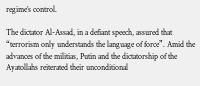regime’s control.

The dictator Al-Assad, in a defiant speech, assured that “terrorism only understands the language of force”. Amid the advances of the militias, Putin and the dictatorship of the Ayatollahs reiterated their unconditional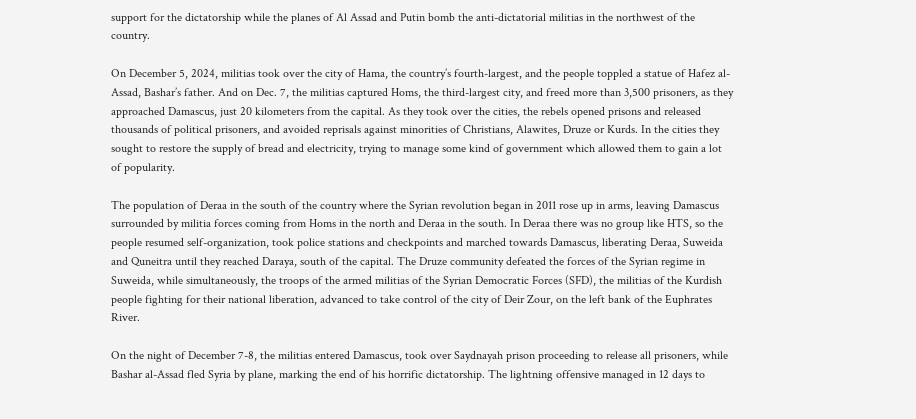support for the dictatorship while the planes of Al Assad and Putin bomb the anti-dictatorial militias in the northwest of the country.

On December 5, 2024, militias took over the city of Hama, the country’s fourth-largest, and the people toppled a statue of Hafez al-Assad, Bashar’s father. And on Dec. 7, the militias captured Homs, the third-largest city, and freed more than 3,500 prisoners, as they approached Damascus, just 20 kilometers from the capital. As they took over the cities, the rebels opened prisons and released thousands of political prisoners, and avoided reprisals against minorities of Christians, Alawites, Druze or Kurds. In the cities they sought to restore the supply of bread and electricity, trying to manage some kind of government which allowed them to gain a lot of popularity.

The population of Deraa in the south of the country where the Syrian revolution began in 2011 rose up in arms, leaving Damascus surrounded by militia forces coming from Homs in the north and Deraa in the south. In Deraa there was no group like HTS, so the people resumed self-organization, took police stations and checkpoints and marched towards Damascus, liberating Deraa, Suweida and Quneitra until they reached Daraya, south of the capital. The Druze community defeated the forces of the Syrian regime in Suweida, while simultaneously, the troops of the armed militias of the Syrian Democratic Forces (SFD), the militias of the Kurdish people fighting for their national liberation, advanced to take control of the city of Deir Zour, on the left bank of the Euphrates River.

On the night of December 7-8, the militias entered Damascus, took over Saydnayah prison proceeding to release all prisoners, while Bashar al-Assad fled Syria by plane, marking the end of his horrific dictatorship. The lightning offensive managed in 12 days to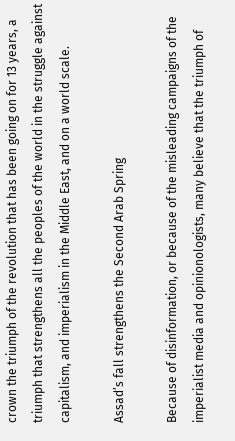crown the triumph of the revolution that has been going on for 13 years, a triumph that strengthens all the peoples of the world in the struggle against capitalism, and imperialism in the Middle East, and on a world scale.

Assad’s fall strengthens the Second Arab Spring

Because of disinformation, or because of the misleading campaigns of the imperialist media and opinionologists, many believe that the triumph of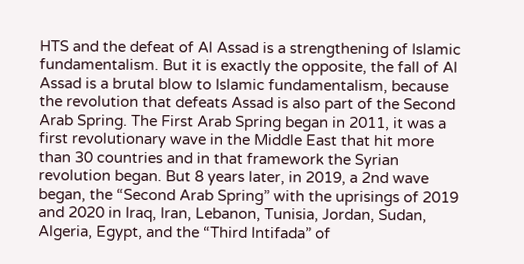HTS and the defeat of Al Assad is a strengthening of Islamic fundamentalism. But it is exactly the opposite, the fall of Al Assad is a brutal blow to Islamic fundamentalism, because the revolution that defeats Assad is also part of the Second Arab Spring. The First Arab Spring began in 2011, it was a first revolutionary wave in the Middle East that hit more than 30 countries and in that framework the Syrian revolution began. But 8 years later, in 2019, a 2nd wave began, the “Second Arab Spring” with the uprisings of 2019 and 2020 in Iraq, Iran, Lebanon, Tunisia, Jordan, Sudan, Algeria, Egypt, and the “Third Intifada” of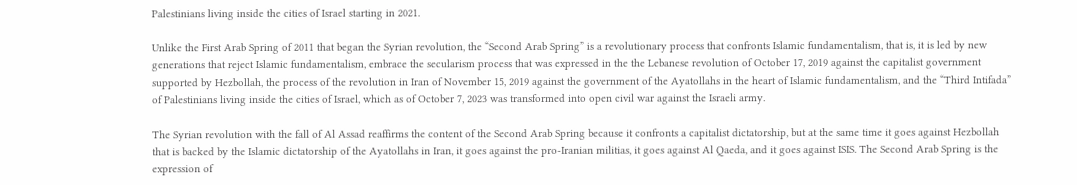Palestinians living inside the cities of Israel starting in 2021.

Unlike the First Arab Spring of 2011 that began the Syrian revolution, the “Second Arab Spring” is a revolutionary process that confronts Islamic fundamentalism, that is, it is led by new generations that reject Islamic fundamentalism, embrace the secularism process that was expressed in the the Lebanese revolution of October 17, 2019 against the capitalist government supported by Hezbollah, the process of the revolution in Iran of November 15, 2019 against the government of the Ayatollahs in the heart of Islamic fundamentalism, and the “Third Intifada” of Palestinians living inside the cities of Israel, which as of October 7, 2023 was transformed into open civil war against the Israeli army.

The Syrian revolution with the fall of Al Assad reaffirms the content of the Second Arab Spring because it confronts a capitalist dictatorship, but at the same time it goes against Hezbollah that is backed by the Islamic dictatorship of the Ayatollahs in Iran, it goes against the pro-Iranian militias, it goes against Al Qaeda, and it goes against ISIS. The Second Arab Spring is the expression of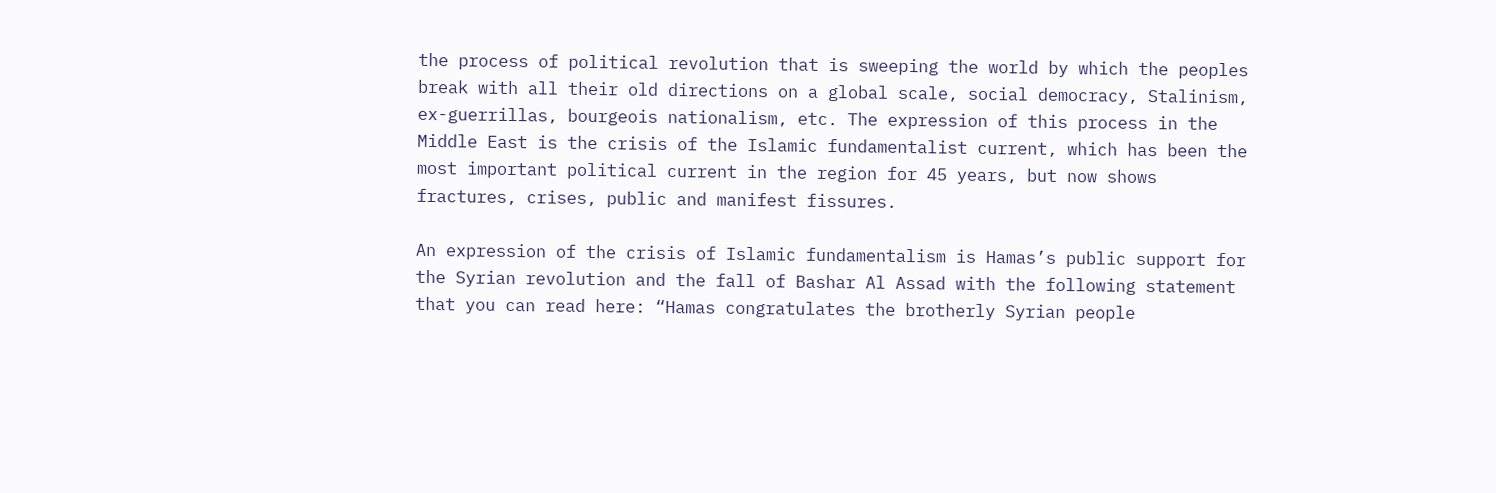the process of political revolution that is sweeping the world by which the peoples break with all their old directions on a global scale, social democracy, Stalinism, ex-guerrillas, bourgeois nationalism, etc. The expression of this process in the Middle East is the crisis of the Islamic fundamentalist current, which has been the most important political current in the region for 45 years, but now shows fractures, crises, public and manifest fissures.

An expression of the crisis of Islamic fundamentalism is Hamas’s public support for the Syrian revolution and the fall of Bashar Al Assad with the following statement that you can read here: “Hamas congratulates the brotherly Syrian people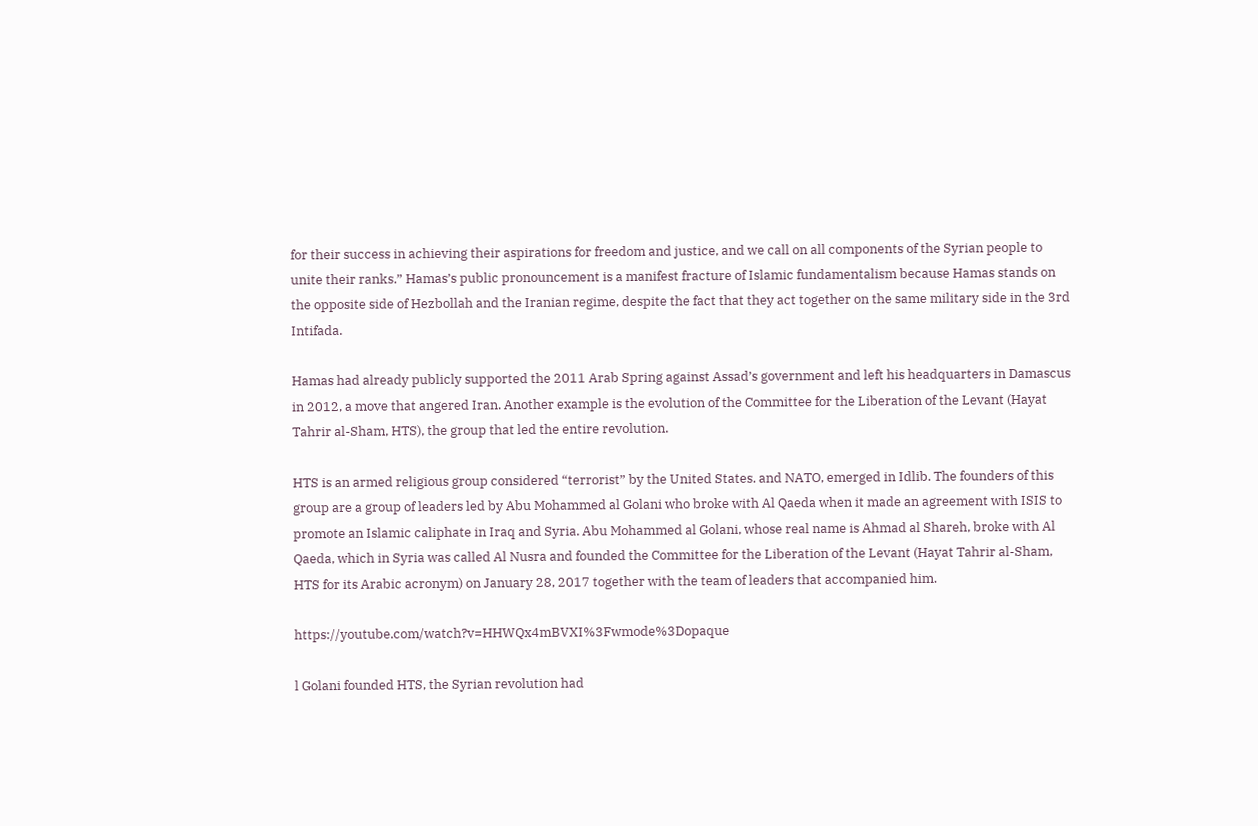for their success in achieving their aspirations for freedom and justice, and we call on all components of the Syrian people to unite their ranks.” Hamas’s public pronouncement is a manifest fracture of Islamic fundamentalism because Hamas stands on the opposite side of Hezbollah and the Iranian regime, despite the fact that they act together on the same military side in the 3rd Intifada.

Hamas had already publicly supported the 2011 Arab Spring against Assad’s government and left his headquarters in Damascus in 2012, a move that angered Iran. Another example is the evolution of the Committee for the Liberation of the Levant (Hayat Tahrir al-Sham, HTS), the group that led the entire revolution.

HTS is an armed religious group considered “terrorist” by the United States. and NATO, emerged in Idlib. The founders of this group are a group of leaders led by Abu Mohammed al Golani who broke with Al Qaeda when it made an agreement with ISIS to promote an Islamic caliphate in Iraq and Syria. Abu Mohammed al Golani, whose real name is Ahmad al Shareh, broke with Al Qaeda, which in Syria was called Al Nusra and founded the Committee for the Liberation of the Levant (Hayat Tahrir al-Sham, HTS for its Arabic acronym) on January 28, 2017 together with the team of leaders that accompanied him.

https://youtube.com/watch?v=HHWQx4mBVXI%3Fwmode%3Dopaque

l Golani founded HTS, the Syrian revolution had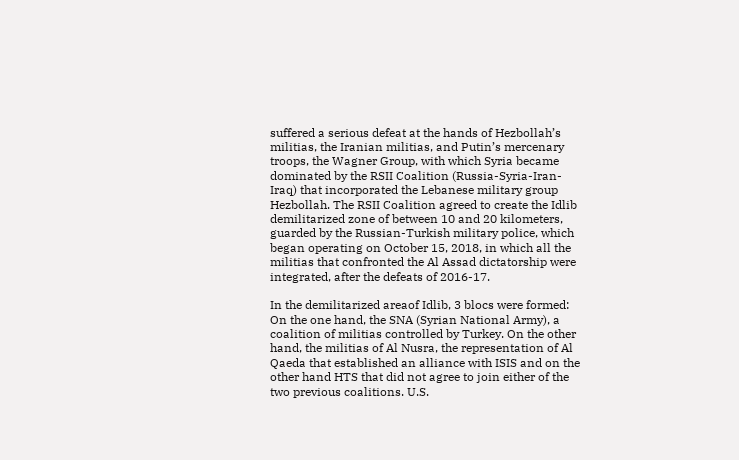suffered a serious defeat at the hands of Hezbollah’s militias, the Iranian militias, and Putin’s mercenary troops, the Wagner Group, with which Syria became dominated by the RSII Coalition (Russia-Syria-Iran-Iraq) that incorporated the Lebanese military group Hezbollah. The RSII Coalition agreed to create the Idlib demilitarized zone of between 10 and 20 kilometers, guarded by the Russian-Turkish military police, which began operating on October 15, 2018, in which all the militias that confronted the Al Assad dictatorship were integrated, after the defeats of 2016-17.

In the demilitarized areaof Idlib, 3 blocs were formed: On the one hand, the SNA (Syrian National Army), a coalition of militias controlled by Turkey. On the other hand, the militias of Al Nusra, the representation of Al Qaeda that established an alliance with ISIS and on the other hand HTS that did not agree to join either of the two previous coalitions. U.S.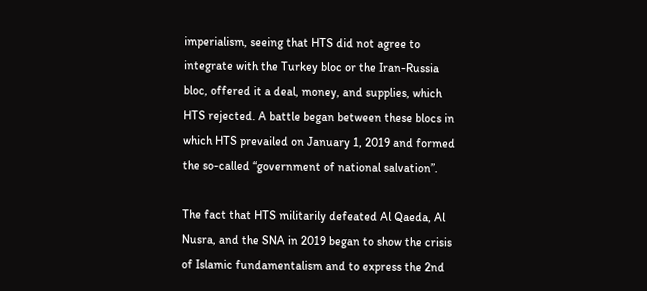imperialism, seeing that HTS did not agree to integrate with the Turkey bloc or the Iran-Russia bloc, offered it a deal, money, and supplies, which HTS rejected. A battle began between these blocs in which HTS prevailed on January 1, 2019 and formed the so-called “government of national salvation”.

The fact that HTS militarily defeated Al Qaeda, Al Nusra, and the SNA in 2019 began to show the crisis of Islamic fundamentalism and to express the 2nd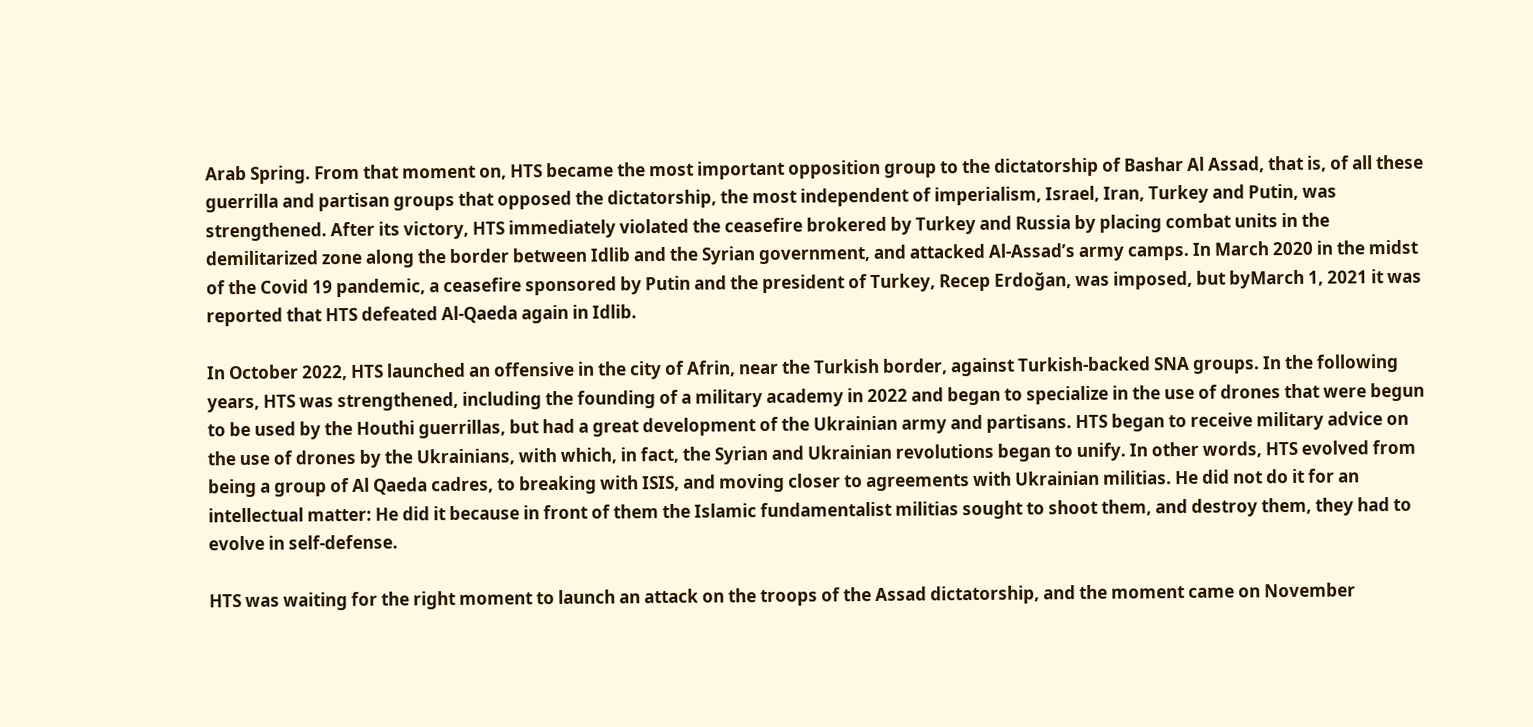Arab Spring. From that moment on, HTS became the most important opposition group to the dictatorship of Bashar Al Assad, that is, of all these guerrilla and partisan groups that opposed the dictatorship, the most independent of imperialism, Israel, Iran, Turkey and Putin, was strengthened. After its victory, HTS immediately violated the ceasefire brokered by Turkey and Russia by placing combat units in the demilitarized zone along the border between Idlib and the Syrian government, and attacked Al-Assad’s army camps. In March 2020 in the midst of the Covid 19 pandemic, a ceasefire sponsored by Putin and the president of Turkey, Recep Erdoğan, was imposed, but byMarch 1, 2021 it was reported that HTS defeated Al-Qaeda again in Idlib.

In October 2022, HTS launched an offensive in the city of Afrin, near the Turkish border, against Turkish-backed SNA groups. In the following years, HTS was strengthened, including the founding of a military academy in 2022 and began to specialize in the use of drones that were begun to be used by the Houthi guerrillas, but had a great development of the Ukrainian army and partisans. HTS began to receive military advice on the use of drones by the Ukrainians, with which, in fact, the Syrian and Ukrainian revolutions began to unify. In other words, HTS evolved from being a group of Al Qaeda cadres, to breaking with ISIS, and moving closer to agreements with Ukrainian militias. He did not do it for an intellectual matter: He did it because in front of them the Islamic fundamentalist militias sought to shoot them, and destroy them, they had to evolve in self-defense.

HTS was waiting for the right moment to launch an attack on the troops of the Assad dictatorship, and the moment came on November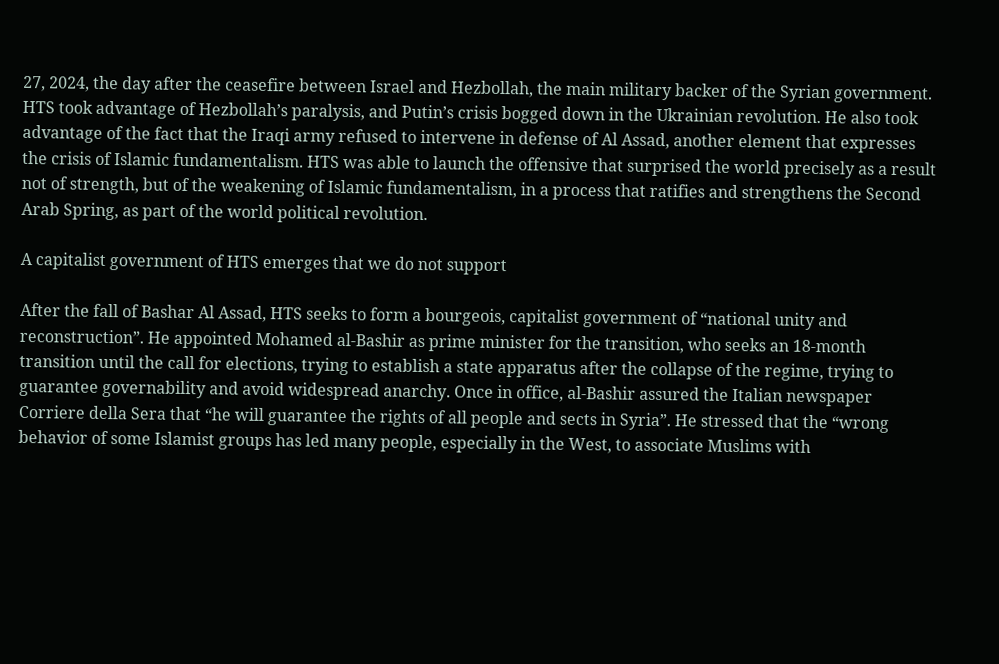27, 2024, the day after the ceasefire between Israel and Hezbollah, the main military backer of the Syrian government. HTS took advantage of Hezbollah’s paralysis, and Putin’s crisis bogged down in the Ukrainian revolution. He also took advantage of the fact that the Iraqi army refused to intervene in defense of Al Assad, another element that expresses the crisis of Islamic fundamentalism. HTS was able to launch the offensive that surprised the world precisely as a result not of strength, but of the weakening of Islamic fundamentalism, in a process that ratifies and strengthens the Second Arab Spring, as part of the world political revolution.

A capitalist government of HTS emerges that we do not support

After the fall of Bashar Al Assad, HTS seeks to form a bourgeois, capitalist government of “national unity and reconstruction”. He appointed Mohamed al-Bashir as prime minister for the transition, who seeks an 18-month transition until the call for elections, trying to establish a state apparatus after the collapse of the regime, trying to guarantee governability and avoid widespread anarchy. Once in office, al-Bashir assured the Italian newspaper Corriere della Sera that “he will guarantee the rights of all people and sects in Syria”. He stressed that the “wrong behavior of some Islamist groups has led many people, especially in the West, to associate Muslims with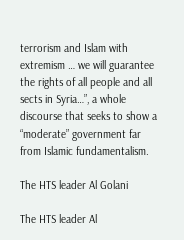terrorism and Islam with extremism … we will guarantee the rights of all people and all sects in Syria…”, a whole discourse that seeks to show a “moderate” government far from Islamic fundamentalism.

The HTS leader Al Golani

The HTS leader Al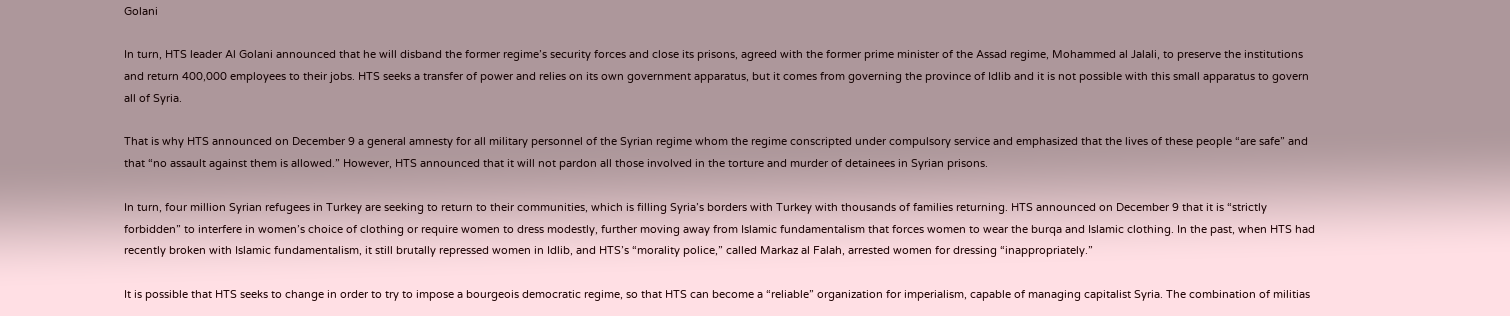Golani

In turn, HTS leader Al Golani announced that he will disband the former regime’s security forces and close its prisons, agreed with the former prime minister of the Assad regime, Mohammed al Jalali, to preserve the institutions and return 400,000 employees to their jobs. HTS seeks a transfer of power and relies on its own government apparatus, but it comes from governing the province of Idlib and it is not possible with this small apparatus to govern all of Syria.

That is why HTS announced on December 9 a general amnesty for all military personnel of the Syrian regime whom the regime conscripted under compulsory service and emphasized that the lives of these people “are safe” and that “no assault against them is allowed.” However, HTS announced that it will not pardon all those involved in the torture and murder of detainees in Syrian prisons.

In turn, four million Syrian refugees in Turkey are seeking to return to their communities, which is filling Syria’s borders with Turkey with thousands of families returning. HTS announced on December 9 that it is “strictly forbidden” to interfere in women’s choice of clothing or require women to dress modestly, further moving away from Islamic fundamentalism that forces women to wear the burqa and Islamic clothing. In the past, when HTS had recently broken with Islamic fundamentalism, it still brutally repressed women in Idlib, and HTS’s “morality police,” called Markaz al Falah, arrested women for dressing “inappropriately.”

It is possible that HTS seeks to change in order to try to impose a bourgeois democratic regime, so that HTS can become a “reliable” organization for imperialism, capable of managing capitalist Syria. The combination of militias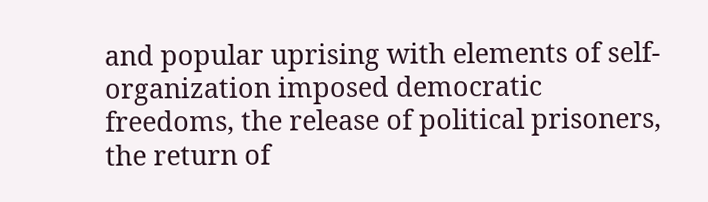and popular uprising with elements of self-organization imposed democratic freedoms, the release of political prisoners, the return of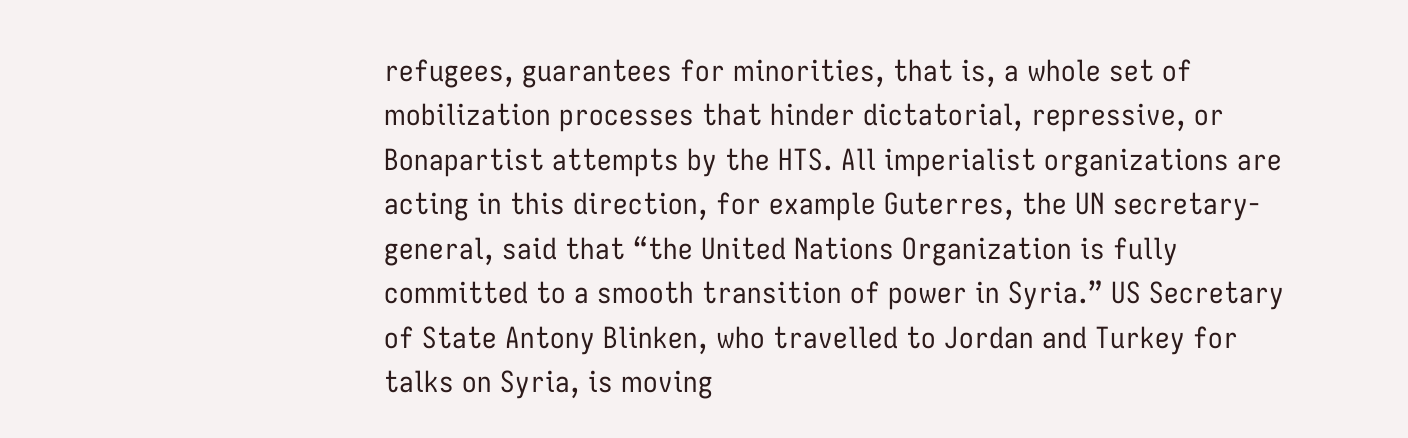refugees, guarantees for minorities, that is, a whole set of mobilization processes that hinder dictatorial, repressive, or Bonapartist attempts by the HTS. All imperialist organizations are acting in this direction, for example Guterres, the UN secretary-general, said that “the United Nations Organization is fully committed to a smooth transition of power in Syria.” US Secretary of State Antony Blinken, who travelled to Jordan and Turkey for talks on Syria, is moving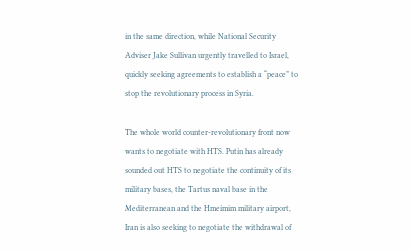in the same direction, while National Security Adviser Jake Sullivan urgently travelled to Israel, quickly seeking agreements to establish a “peace” to stop the revolutionary process in Syria.

The whole world counter-revolutionary front now wants to negotiate with HTS. Putin has already sounded out HTS to negotiate the continuity of its military bases, the Tartus naval base in the Mediterranean and the Hmeimim military airport, Iran is also seeking to negotiate the withdrawal of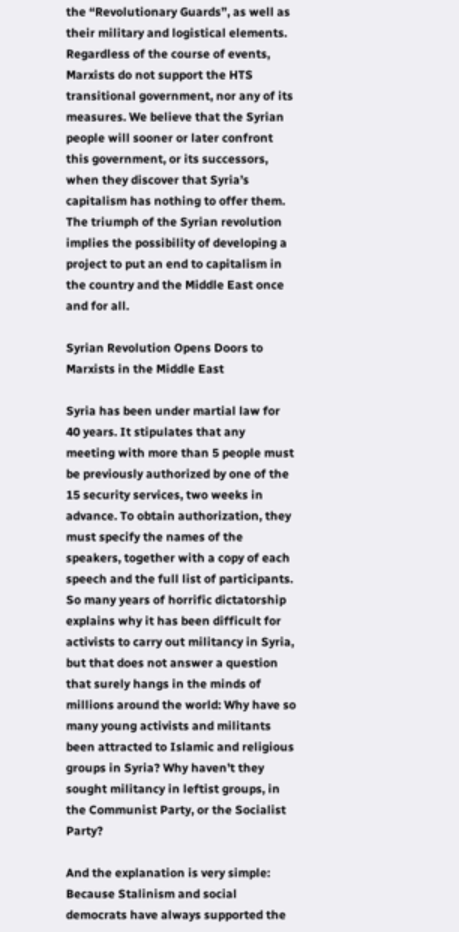the “Revolutionary Guards”, as well as their military and logistical elements. Regardless of the course of events, Marxists do not support the HTS transitional government, nor any of its measures. We believe that the Syrian people will sooner or later confront this government, or its successors, when they discover that Syria’s capitalism has nothing to offer them. The triumph of the Syrian revolution implies the possibility of developing a project to put an end to capitalism in the country and the Middle East once and for all.

Syrian Revolution Opens Doors to Marxists in the Middle East

Syria has been under martial law for 40 years. It stipulates that any meeting with more than 5 people must be previously authorized by one of the 15 security services, two weeks in advance. To obtain authorization, they must specify the names of the speakers, together with a copy of each speech and the full list of participants. So many years of horrific dictatorship explains why it has been difficult for activists to carry out militancy in Syria, but that does not answer a question that surely hangs in the minds of millions around the world: Why have so many young activists and militants been attracted to Islamic and religious groups in Syria? Why haven’t they sought militancy in leftist groups, in the Communist Party, or the Socialist Party?

And the explanation is very simple: Because Stalinism and social democrats have always supported the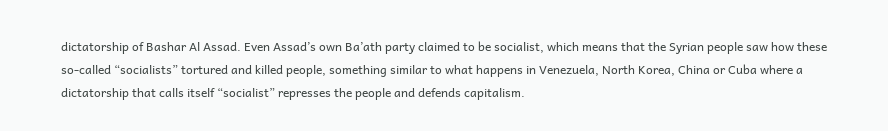dictatorship of Bashar Al Assad. Even Assad’s own Ba’ath party claimed to be socialist, which means that the Syrian people saw how these so-called “socialists” tortured and killed people, something similar to what happens in Venezuela, North Korea, China or Cuba where a dictatorship that calls itself “socialist” represses the people and defends capitalism.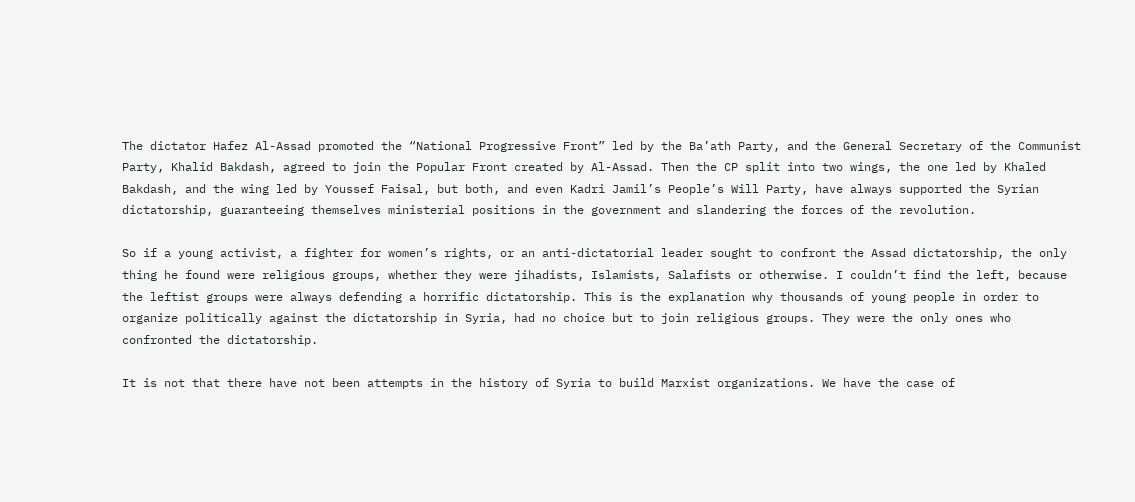The dictator Hafez Al-Assad promoted the “National Progressive Front” led by the Ba’ath Party, and the General Secretary of the Communist Party, Khalid Bakdash, agreed to join the Popular Front created by Al-Assad. Then the CP split into two wings, the one led by Khaled Bakdash, and the wing led by Youssef Faisal, but both, and even Kadri Jamil’s People’s Will Party, have always supported the Syrian dictatorship, guaranteeing themselves ministerial positions in the government and slandering the forces of the revolution.

So if a young activist, a fighter for women’s rights, or an anti-dictatorial leader sought to confront the Assad dictatorship, the only thing he found were religious groups, whether they were jihadists, Islamists, Salafists or otherwise. I couldn’t find the left, because the leftist groups were always defending a horrific dictatorship. This is the explanation why thousands of young people in order to organize politically against the dictatorship in Syria, had no choice but to join religious groups. They were the only ones who confronted the dictatorship.

It is not that there have not been attempts in the history of Syria to build Marxist organizations. We have the case of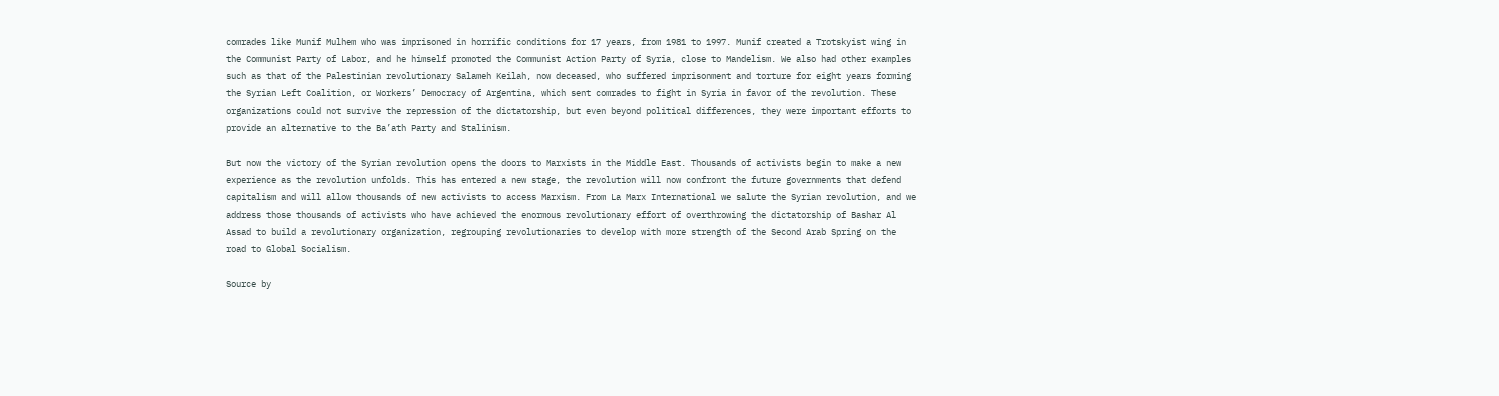comrades like Munif Mulhem who was imprisoned in horrific conditions for 17 years, from 1981 to 1997. Munif created a Trotskyist wing in the Communist Party of Labor, and he himself promoted the Communist Action Party of Syria, close to Mandelism. We also had other examples such as that of the Palestinian revolutionary Salameh Keilah, now deceased, who suffered imprisonment and torture for eight years forming the Syrian Left Coalition, or Workers’ Democracy of Argentina, which sent comrades to fight in Syria in favor of the revolution. These organizations could not survive the repression of the dictatorship, but even beyond political differences, they were important efforts to provide an alternative to the Ba’ath Party and Stalinism.

But now the victory of the Syrian revolution opens the doors to Marxists in the Middle East. Thousands of activists begin to make a new experience as the revolution unfolds. This has entered a new stage, the revolution will now confront the future governments that defend capitalism and will allow thousands of new activists to access Marxism. From La Marx International we salute the Syrian revolution, and we address those thousands of activists who have achieved the enormous revolutionary effort of overthrowing the dictatorship of Bashar Al Assad to build a revolutionary organization, regrouping revolutionaries to develop with more strength of the Second Arab Spring on the road to Global Socialism.

Source by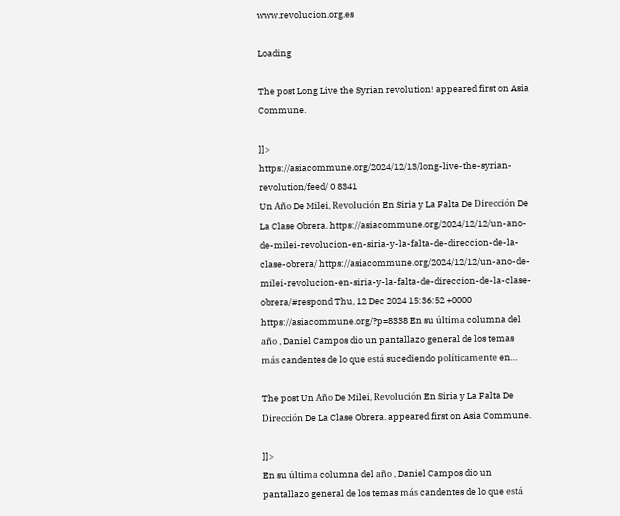www.revolucion.org.es

Loading

The post Long Live the Syrian revolution! appeared first on Asia Commune.

]]>
https://asiacommune.org/2024/12/13/long-live-the-syrian-revolution/feed/ 0 8341
Un Año De Milei, Revolución En Siria y La Falta De Dirección De La Clase Obrera. https://asiacommune.org/2024/12/12/un-ano-de-milei-revolucion-en-siria-y-la-falta-de-direccion-de-la-clase-obrera/ https://asiacommune.org/2024/12/12/un-ano-de-milei-revolucion-en-siria-y-la-falta-de-direccion-de-la-clase-obrera/#respond Thu, 12 Dec 2024 15:36:52 +0000 https://asiacommune.org/?p=8338 En su última columna del año , Daniel Campos dio un pantallazo general de los temas más candentes de lo que está sucediendo políticamente en…

The post Un Año De Milei, Revolución En Siria y La Falta De Dirección De La Clase Obrera. appeared first on Asia Commune.

]]>
En su última columna del año , Daniel Campos dio un pantallazo general de los temas más candentes de lo que está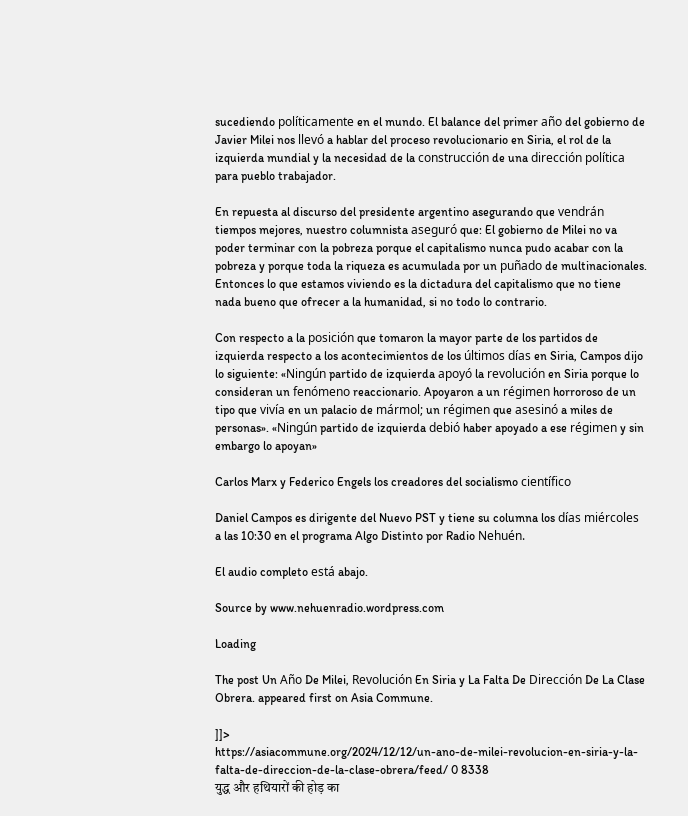sucediendo políticamente en el mundo. El balance del primer año del gobierno de Javier Milei nos llevó a hablar del proceso revolucionario en Siria, el rol de la izquierda mundial y la necesidad de la construcción de una dirección política para pueblo trabajador.

En repuesta al discurso del presidente argentino asegurando que vendrán tiempos mejores, nuestro columnista aseguró que: El gobierno de Milei no va poder terminar con la pobreza porque el capitalismo nunca pudo acabar con la pobreza y porque toda la riqueza es acumulada por un puñado de multinacionales. Entonces lo que estamos viviendo es la dictadura del capitalismo que no tiene nada bueno que ofrecer a la humanidad, si no todo lo contrario.

Con respecto a la posición que tomaron la mayor parte de los partidos de izquierda respecto a los acontecimientos de los últimos días en Siria, Campos dijo lo siguiente: «Ningún partido de izquierda apoyó la revolución en Siria porque lo consideran un fenómeno reaccionario. Apoyaron a un régimen horroroso de un tipo que vivía en un palacio de mármol; un régimen que asesinó a miles de personas». «Ningún partido de izquierda debió haber apoyado a ese régimen y sin embargo lo apoyan»

Carlos Marx y Federico Engels los creadores del socialismo científico

Daniel Campos es dirigente del Nuevo PST y tiene su columna los días miércoles a las 10:30 en el programa Algo Distinto por Radio Nehuén.

El audio completo está abajo.

Source by www.nehuenradio.wordpress.com

Loading

The post Un Año De Milei, Revolución En Siria y La Falta De Dirección De La Clase Obrera. appeared first on Asia Commune.

]]>
https://asiacommune.org/2024/12/12/un-ano-de-milei-revolucion-en-siria-y-la-falta-de-direccion-de-la-clase-obrera/feed/ 0 8338
युद्ध और हथियारों की होड़ का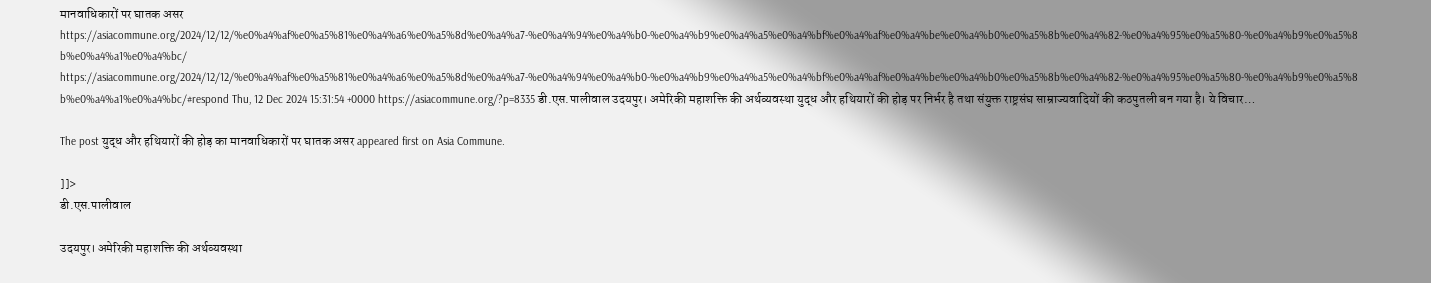मानवाधिकारों पर घातक असर https://asiacommune.org/2024/12/12/%e0%a4%af%e0%a5%81%e0%a4%a6%e0%a5%8d%e0%a4%a7-%e0%a4%94%e0%a4%b0-%e0%a4%b9%e0%a4%a5%e0%a4%bf%e0%a4%af%e0%a4%be%e0%a4%b0%e0%a5%8b%e0%a4%82-%e0%a4%95%e0%a5%80-%e0%a4%b9%e0%a5%8b%e0%a4%a1%e0%a4%bc/ https://asiacommune.org/2024/12/12/%e0%a4%af%e0%a5%81%e0%a4%a6%e0%a5%8d%e0%a4%a7-%e0%a4%94%e0%a4%b0-%e0%a4%b9%e0%a4%a5%e0%a4%bf%e0%a4%af%e0%a4%be%e0%a4%b0%e0%a5%8b%e0%a4%82-%e0%a4%95%e0%a5%80-%e0%a4%b9%e0%a5%8b%e0%a4%a1%e0%a4%bc/#respond Thu, 12 Dec 2024 15:31:54 +0000 https://asiacommune.org/?p=8335 डी.एस.पालीवाल उद‌यपुर। अमेरिकी महाशक्ति की अर्थव्यवस्था युद्ध और हथियारों की होड़ पर निर्भर है तथा संयुक्त राष्ट्रसंघ साम्राज्यवादियों की कठपुतली बन गया है। ये विचार…

The post युद्ध और हथियारों की होड़ का मानवाधिकारों पर घातक असर appeared first on Asia Commune.

]]>
डी.एस.पालीवाल

उद‌यपुर। अमेरिकी महाशक्ति की अर्थव्यवस्था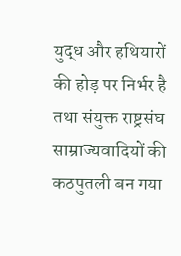युद्ध और हथियारों की होड़ पर निर्भर है तथा संयुक्त राष्ट्रसंघ साम्राज्यवादियों की कठपुतली बन गया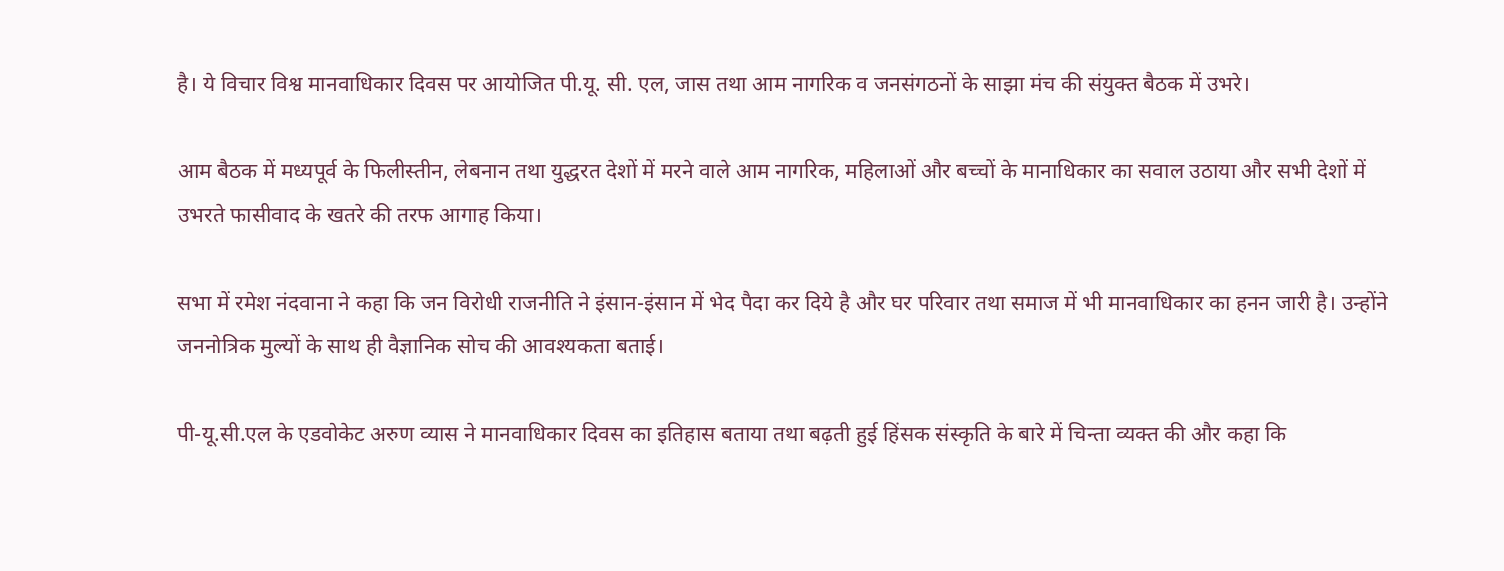है। ये विचार विश्व मानवाधिकार दिवस पर आयोजित पी.यू. सी. एल, जास तथा आम नागरिक व जनसंगठनों के साझा मंच की संयुक्त बैठक में उभरे।

आम बैठक में मध्यपूर्व के फिलीस्तीन, लेबनान तथा युद्धरत देशों में मरने वाले आम नागरिक, महिलाओं और बच्चों के मानाधिकार का सवाल उठाया और सभी देशों में उभरते फासीवाद के खतरे की तरफ आगाह किया।

सभा में रमेश नंद‌वाना ने कहा कि जन विरोधी राजनीति ने इंसान-इंसान में भेद पैदा कर दिये है और घर परिवार तथा समाज में भी मानवाधिकार का हनन जारी है। उन्होंने जननोत्रिक मुल्यों के साथ ही वैज्ञानिक सोच की आवश्यकता बताई।

पी-यू.सी.एल के एडवोकेट अरुण व्यास ने मानवाधिकार दिवस का इतिहास बताया तथा बढ़ती हुई हिंसक संस्कृति के बारे में चिन्ता व्यक्त की और कहा कि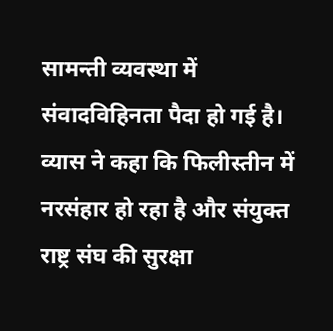सामन्ती व्यवस्था में संवाद‌विहिनता पैदा हो गई है। व्यास ने कहा कि फिलीस्तीन में नरसंहार हो रहा है और संयुक्त राष्ट्र संघ की सुरक्षा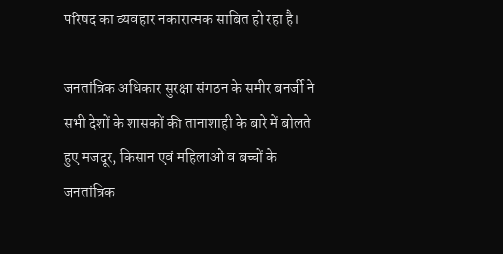परिषद का व्यवहार नकारात्मक साबित हो रहा है।

जनतांत्रिक अधिकार सुरक्षा संगठन के समीर बनर्जी ने सभी देशों के शासकों की तानाशाही के बारे में बोलते हुए मजदूर, किसान एवं महिलाओं व बच्चों के जनतांत्रिक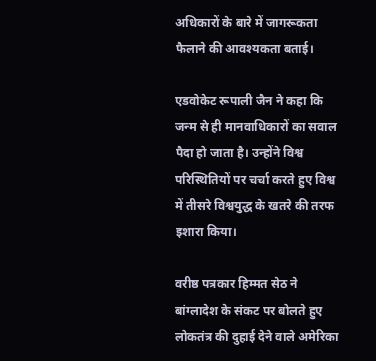अधिकारों के बारे में जागरूकता फैलाने की आवश्यकता बताई।

एडवोकेट रूपाली जैन ने कहा कि जन्म से ही मानवाधिकारों का सवाल पैदा हो जाता है। उन्होंने विश्व परिस्थितियों पर चर्चा करते हुए विश्व में तीसरे विश्वयुद्ध के खतरे की तरफ इशारा किया।

वरीष्ठ पत्रकार हिम्मत सेठ ने बांग्लादेश के संकट पर बोलते हुए लोकतंत्र की दुहाई देने वाले अमेरिका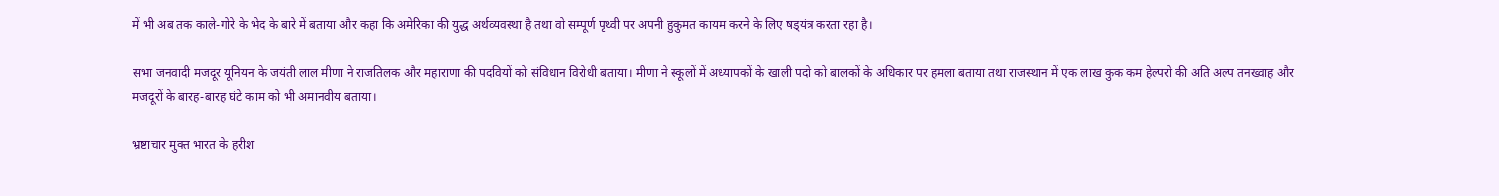में भी अब तक काले-गोरे के भेद के बारे में बताया और कहा कि अमेरिका की युद्ध अर्थव्यवस्था है तथा वो सम्पूर्ण पृथ्वी पर अपनी हुकुमत कायम करने के लिए षड्‌यंत्र करता रहा है।

सभा जनवादी मजदूर यूनियन के जयंती लाल मीणा ने राजतिलक और महाराणा की पद‌वियों को संविधान विरोधी बताया। मीणा ने स्कूलों में अध्यापकों के खाली पदो को बालकों के अधिकार पर हमला बताया तथा राजस्थान में एक लाख कुक कम हेल्परो की अति अल्प तनख्वाह और मजदूरों के बारह-बारह घंटे काम को भी अमानवीय बताया।

भ्रष्टाचार मुक्त भारत के हरीश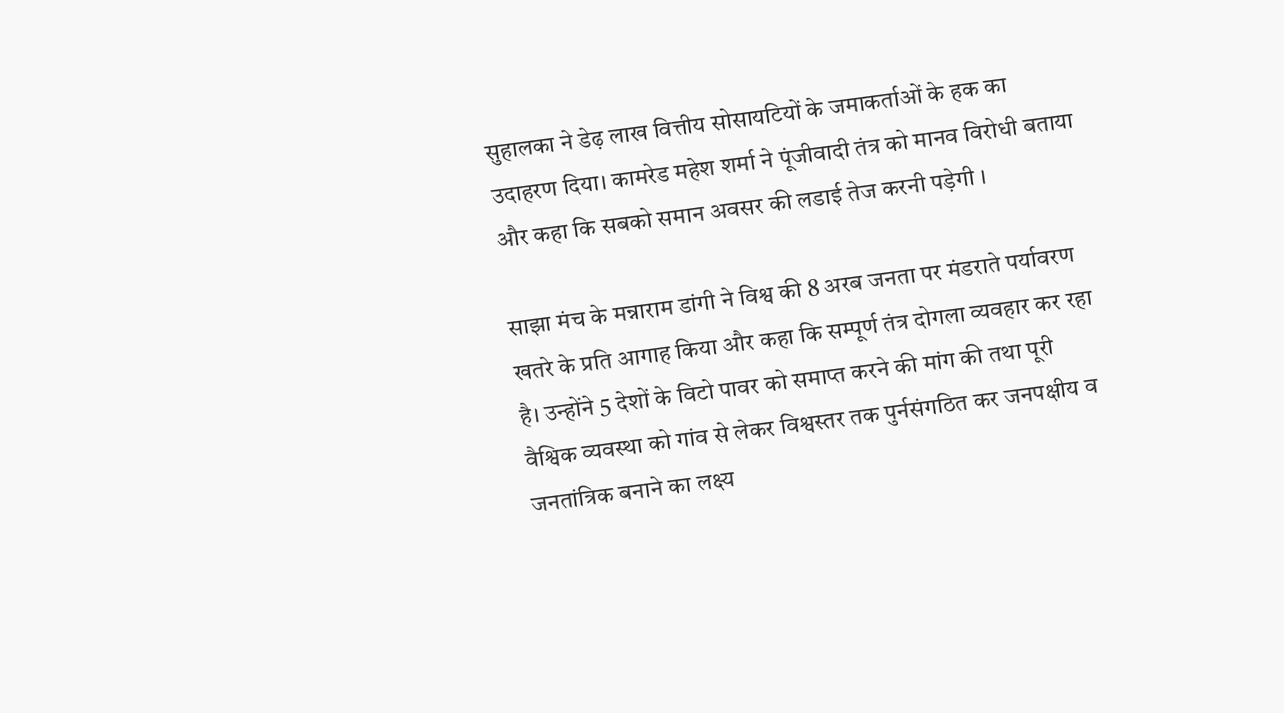सुहालका ने डेढ़ लाख वित्तीय सोसायटियों के जमाकर्ताओं के हक का उदाहरण दिया। कामरेड महेश शर्मा ने पूंजीवादी तंत्र को मानव विरोधी बताया और कहा कि सबको समान अवसर की लडाई तेज करनी पड़ेगी ।

साझा मंच के मन्नाराम डांगी ने विश्व की 8 अरब जनता पर मंडराते पर्यावरण खतरे के प्रति आगाह किया और कहा कि सम्पूर्ण तंत्र दोगला व्यवहार कर रहा है। उन्होंने 5 देशों के विटो पावर को समाप्त करने की मांग की तथा पूरी वैश्विक व्यवस्था को गांव से लेकर विश्वस्तर तक पुर्नसंगठित कर जनपक्षीय व जनतांत्रिक बनाने का लक्ष्य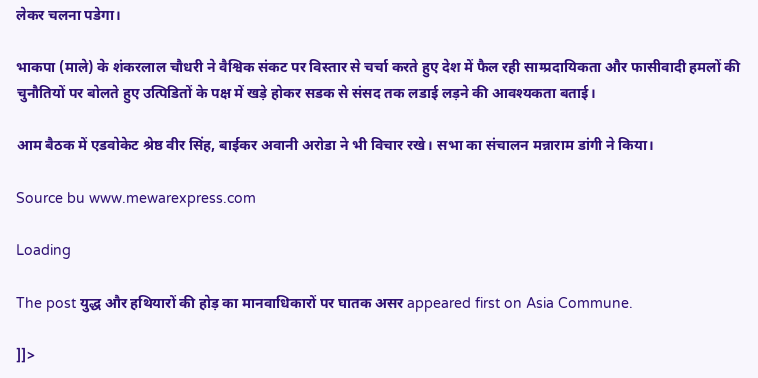लेकर चलना पडेगा।

भाकपा (माले) के शंकरलाल चौधरी ने वैश्विक संकट पर विस्तार से चर्चा करते हुए देश में फैल रही साम्प्रदायिक‌ता और फासीवादी हमलों की चुनौतियों पर बोलते हुए उत्पिडितों के पक्ष में खड़े होकर सडक से संसद तक लडाई लड़‌ने की आवश्यकता बताई।

आम बैठक में एड‌वोकेट श्रेष्ठ वीर सिंह, बाईकर अवानी अरोडा ने भी विचार रखे। सभा का संचालन मन्नाराम डांगी ने किया।

Source bu www.mewarexpress.com

Loading

The post युद्ध और हथियारों की होड़ का मानवाधिकारों पर घातक असर appeared first on Asia Commune.

]]>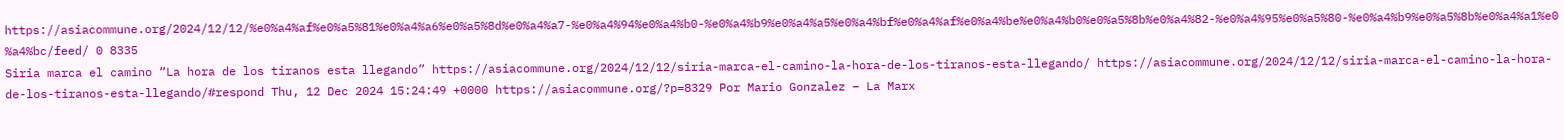https://asiacommune.org/2024/12/12/%e0%a4%af%e0%a5%81%e0%a4%a6%e0%a5%8d%e0%a4%a7-%e0%a4%94%e0%a4%b0-%e0%a4%b9%e0%a4%a5%e0%a4%bf%e0%a4%af%e0%a4%be%e0%a4%b0%e0%a5%8b%e0%a4%82-%e0%a4%95%e0%a5%80-%e0%a4%b9%e0%a5%8b%e0%a4%a1%e0%a4%bc/feed/ 0 8335
Siria marca el camino “La hora de los tiranos esta llegando” https://asiacommune.org/2024/12/12/siria-marca-el-camino-la-hora-de-los-tiranos-esta-llegando/ https://asiacommune.org/2024/12/12/siria-marca-el-camino-la-hora-de-los-tiranos-esta-llegando/#respond Thu, 12 Dec 2024 15:24:49 +0000 https://asiacommune.org/?p=8329 Por Mario Gonzalez – La Marx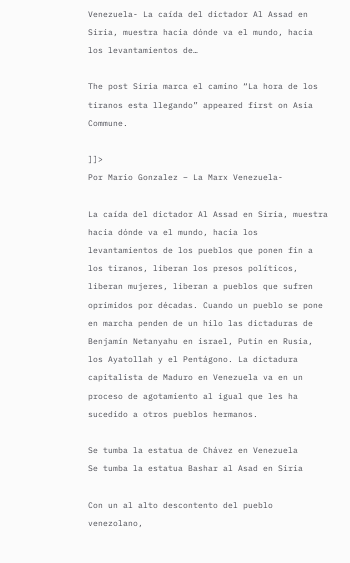Venezuela- La caída del dictador Al Assad en Siria, muestra hacia dónde va el mundo, hacia los levantamientos de…

The post Siria marca el camino “La hora de los tiranos esta llegando” appeared first on Asia Commune.

]]>
Por Mario Gonzalez – La Marx Venezuela-

La caída del dictador Al Assad en Siria, muestra hacia dónde va el mundo, hacia los levantamientos de los pueblos que ponen fin a los tiranos, liberan los presos políticos, liberan mujeres, liberan a pueblos que sufren oprimidos por décadas. Cuando un pueblo se pone en marcha penden de un hilo las dictaduras de Benjamín Netanyahu en israel, Putin en Rusia, los Ayatollah y el Pentágono. La dictadura capitalista de Maduro en Venezuela va en un proceso de agotamiento al igual que les ha sucedido a otros pueblos hermanos.

Se tumba la estatua de Chávez en Venezuela                                                                                                         Se tumba la estatua Bashar al Asad en Siria

Con un al alto descontento del pueblo venezolano,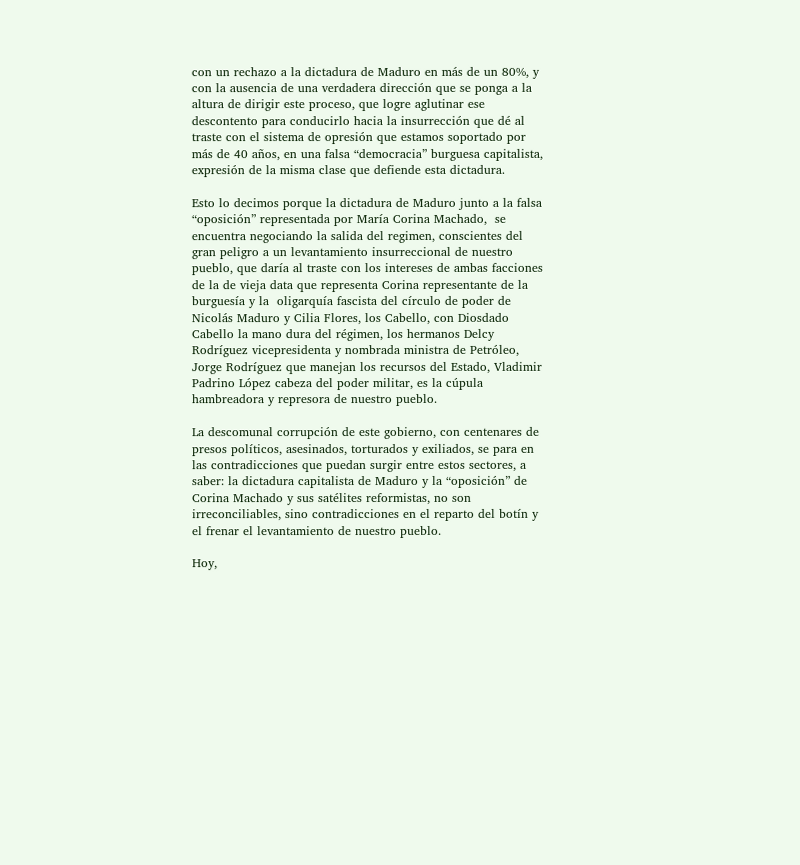con un rechazo a la dictadura de Maduro en más de un 80%, y con la ausencia de una verdadera dirección que se ponga a la altura de dirigir este proceso, que logre aglutinar ese descontento para conducirlo hacia la insurrección que dé al traste con el sistema de opresión que estamos soportado por más de 40 años, en una falsa “democracia” burguesa capitalista, expresión de la misma clase que defiende esta dictadura.

Esto lo decimos porque la dictadura de Maduro junto a la falsa “oposición” representada por María Corina Machado,  se encuentra negociando la salida del regimen, conscientes del gran peligro a un levantamiento insurreccional de nuestro pueblo, que daría al traste con los intereses de ambas facciones  de la de vieja data que representa Corina representante de la burguesía y la  oligarquía fascista del círculo de poder de Nicolás Maduro y Cilia Flores, los Cabello, con Diosdado Cabello la mano dura del régimen, los hermanos Delcy Rodríguez vicepresidenta y nombrada ministra de Petróleo, Jorge Rodríguez que manejan los recursos del Estado, Vladimir Padrino López cabeza del poder militar, es la cúpula hambreadora y represora de nuestro pueblo.

La descomunal corrupción de este gobierno, con centenares de presos políticos, asesinados, torturados y exiliados, se para en las contradicciones que puedan surgir entre estos sectores, a saber: la dictadura capitalista de Maduro y la “oposición” de Corina Machado y sus satélites reformistas, no son irreconciliables, sino contradicciones en el reparto del botín y el frenar el levantamiento de nuestro pueblo.

Hoy,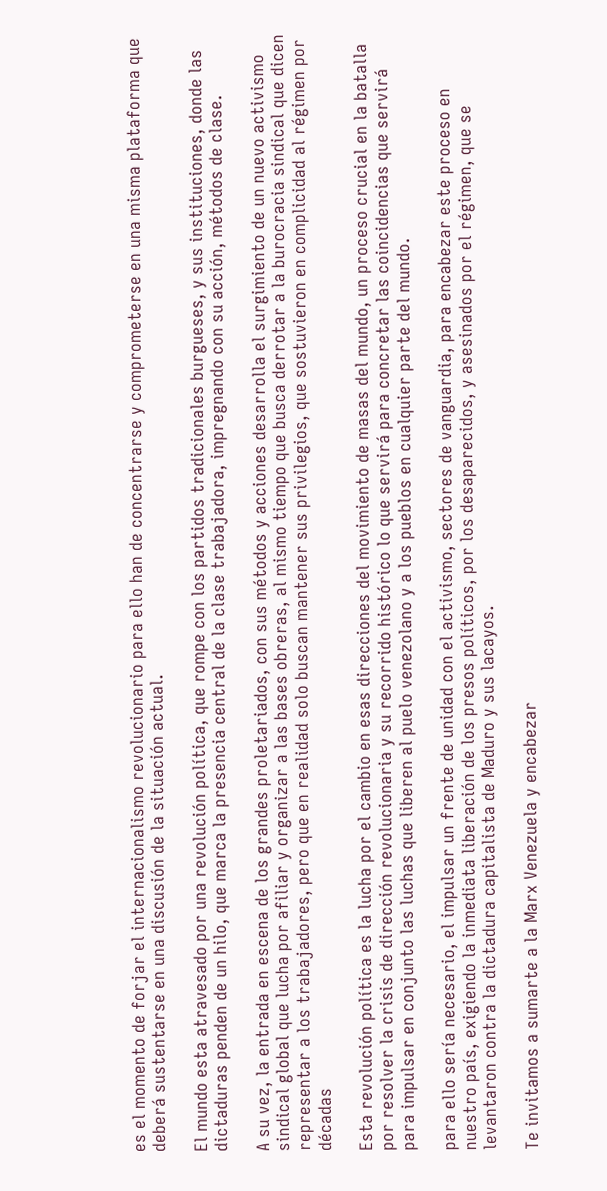es el momento de forjar el internacionalismo revolucionario para ello han de concentrarse y comprometerse en una misma plataforma que deberá sustentarse en una discusión de la situación actual.

El mundo esta atravesado por una revolución política, que rompe con los partidos tradicionales burgueses, y sus instituciones, donde las dictaduras penden de un hilo, que marca la presencia central de la clase trabajadora, impregnando con su acción, métodos de clase.

A su vez, la entrada en escena de los grandes proletariados, con sus métodos y acciones desarrolla el surgimiento de un nuevo activismo sindical global que lucha por afiliar y organizar a las bases obreras, al mismo tiempo que busca derrotar a la burocracia sindical que dicen representar a los trabajadores, pero que en realidad solo buscan mantener sus privilegios, que sostuvieron en complicidad al régimen por décadas

Esta revolución política es la lucha por el cambio en esas direcciones del movimiento de masas del mundo, un proceso crucial en la batalla por resolver la crisis de dirección revolucionaria y su recorrido histórico lo que servirá para concretar las coincidencias que servirá para impulsar en conjunto las luchas que liberen al puelo venezolano y a los pueblos en cualquier parte del mundo.

para ello sería necesario, el impulsar un frente de unidad con el activismo, sectores de vanguardia, para encabezar este proceso en nuestro país, exigiendo la inmediata liberación de los presos políticos, por los desaparecidos, y asesinados por el régimen, que se levantaron contra la dictadura capitalista de Maduro y sus lacayos.

Te invitamos a sumarte a la Marx Venezuela y encabezar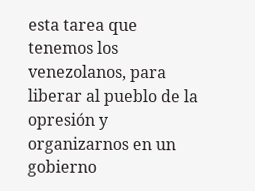esta tarea que tenemos los venezolanos, para liberar al pueblo de la opresión y organizarnos en un gobierno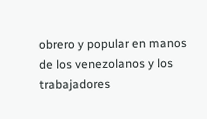obrero y popular en manos de los venezolanos y los trabajadores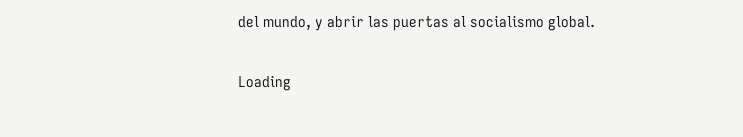del mundo, y abrir las puertas al socialismo global.

Loading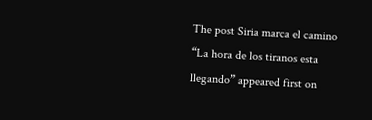The post Siria marca el camino “La hora de los tiranos esta llegando” appeared first on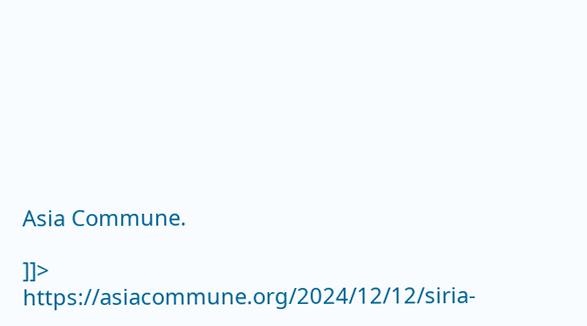Asia Commune.

]]>
https://asiacommune.org/2024/12/12/siria-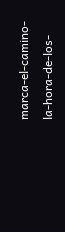marca-el-camino-la-hora-de-los-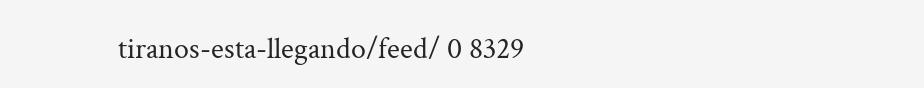tiranos-esta-llegando/feed/ 0 8329